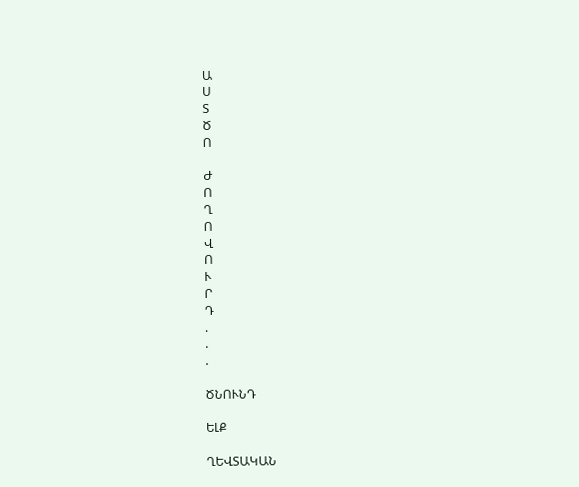Ա
Ս
Տ
Ծ
Ո

Ժ
Ո
Ղ
Ո
Վ
Ո
Ւ
Ր
Դ
.
.
.

ԾՆՈՒՆԴ

ԵԼՔ

ՂԵՎՏԱԿԱՆ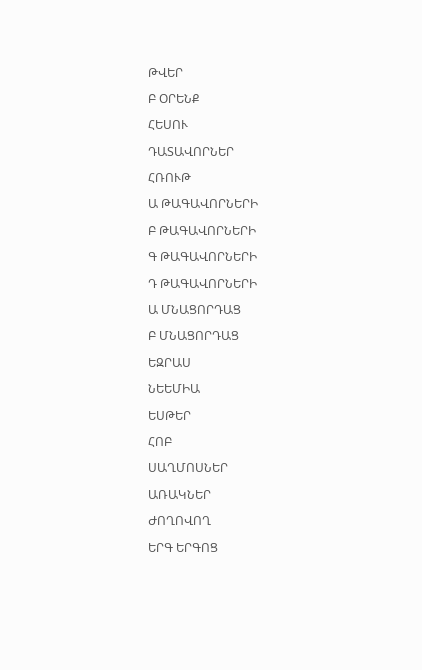ԹՎԵՐ

Բ ՕՐԵՆՔ

ՀԵՍՈՒ

ԴԱՏԱՎՈՐՆԵՐ

ՀՌՈՒԹ

Ա ԹԱԳԱՎՈՐՆԵՐԻ

Բ ԹԱԳԱՎՈՐՆԵՐԻ

Գ ԹԱԳԱՎՈՐՆԵՐԻ

Դ ԹԱԳԱՎՈՐՆԵՐԻ

Ա ՄՆԱՑՈՐԴԱՑ

Բ ՄՆԱՑՈՐԴԱՑ

ԵԶՐԱՍ

ՆԵԵՄԻԱ

ԵՍԹԵՐ

ՀՈԲ

ՍԱՂՄՈՍՆԵՐ

ԱՌԱԿՆԵՐ

ԺՈՂՈՎՈՂ

ԵՐԳ ԵՐԳՈՑ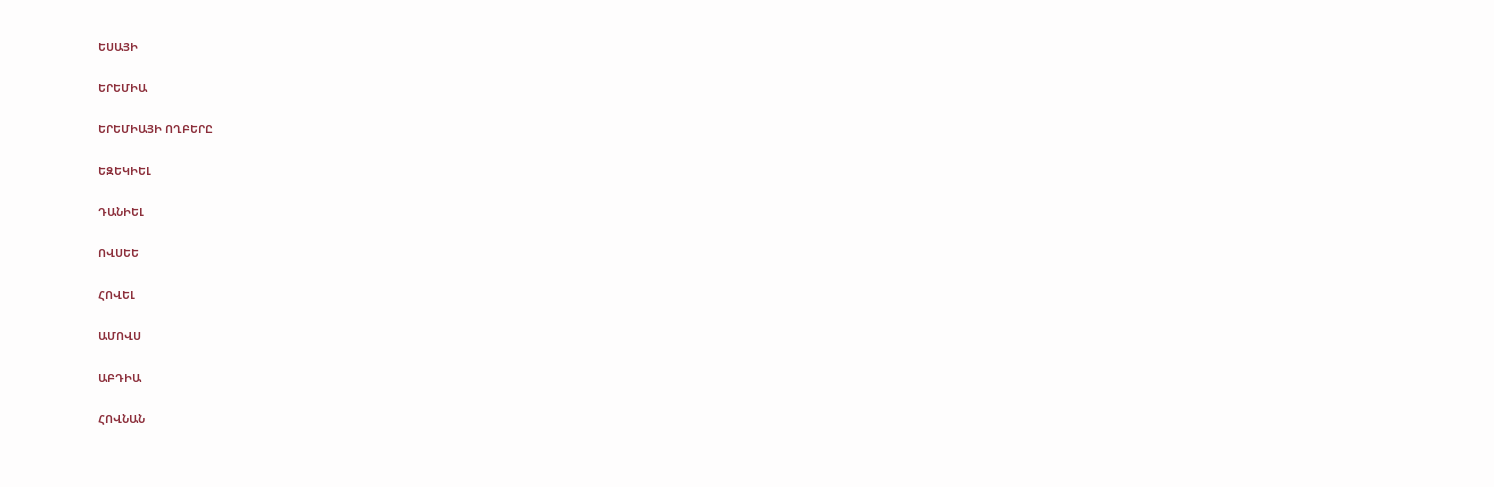ԵՍԱՅԻ

ԵՐԵՄԻԱ

ԵՐԵՄԻԱՅԻ ՈՂԲԵՐԸ

ԵԶԵԿԻԵԼ

ԴԱՆԻԵԼ

ՈՎՍԵԵ

ՀՈՎԵԼ

ԱՄՈՎՍ

ԱԲԴԻԱ

ՀՈՎՆԱՆ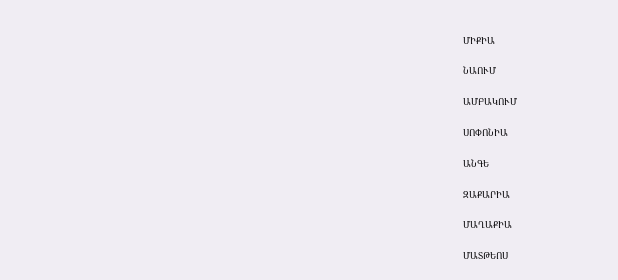ՄԻՔԻԱ

ՆԱՈՒՄ

ԱՄԲԱԿՈՒՄ

ՍՈՓՈՆԻԱ

ԱՆԳԵ

ԶԱՔԱՐԻԱ

ՄԱՂԱՔԻԱ

ՄԱՏԹԵՈՍ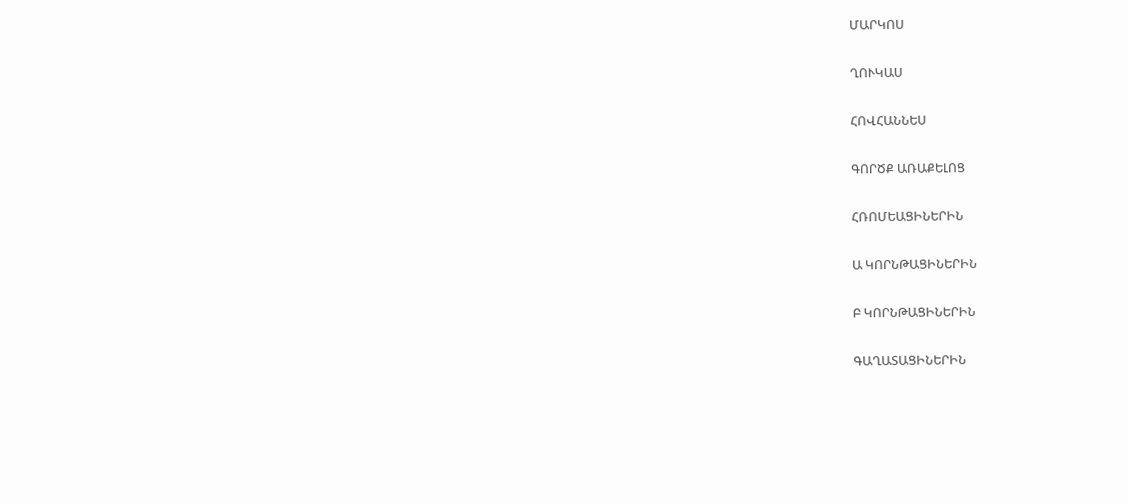ՄԱՐԿՈՍ

ՂՈՒԿԱՍ

ՀՈՎՀԱՆՆԵՍ

ԳՈՐԾՔ ԱՌԱՔԵԼՈՑ

ՀՌՈՄԵԱՑԻՆԵՐԻՆ

Ա ԿՈՐՆԹԱՑԻՆԵՐԻՆ

Բ ԿՈՐՆԹԱՑԻՆԵՐԻՆ

ԳԱՂԱՏԱՑԻՆԵՐԻՆ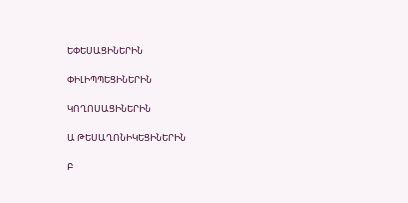ԵՓԵՍԱՑԻՆԵՐԻՆ

ՓԻԼԻՊՊԵՑԻՆԵՐԻՆ

ԿՈՂՈՍԱՑԻՆԵՐԻՆ

Ա ԹԵՍԱՂՈՆԻԿԵՑԻՆԵՐԻՆ

Բ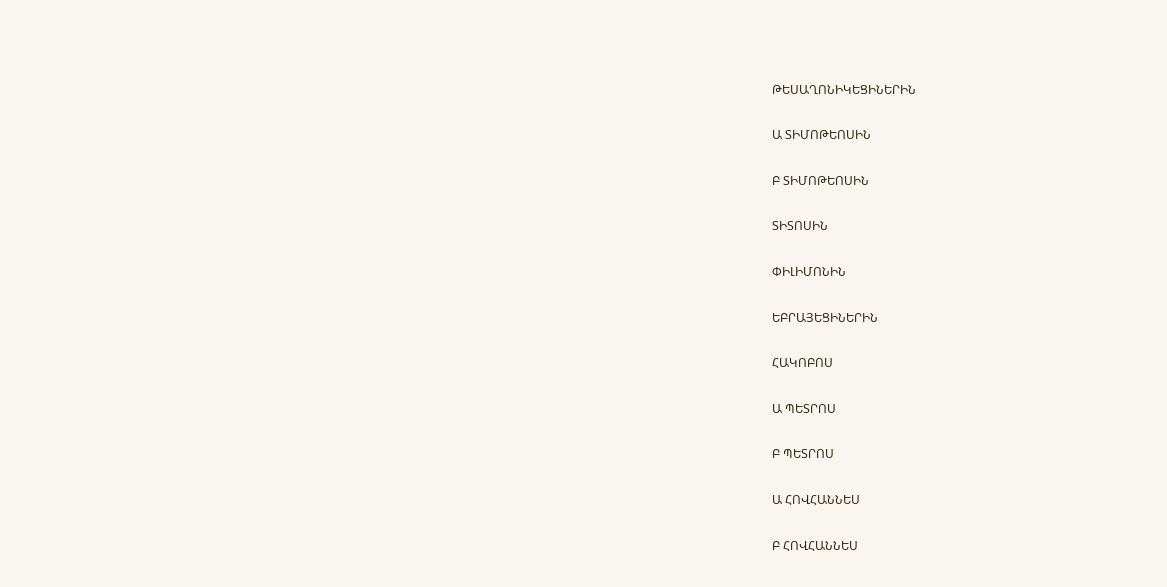ԹԵՍԱՂՈՆԻԿԵՑԻՆԵՐԻՆ

Ա ՏԻՄՈԹԵՈՍԻՆ

Բ ՏԻՄՈԹԵՈՍԻՆ

ՏԻՏՈՍԻՆ

ՓԻԼԻՄՈՆԻՆ

ԵԲՐԱՅԵՑԻՆԵՐԻՆ

ՀԱԿՈԲՈՍ

Ա ՊԵՏՐՈՍ

Բ ՊԵՏՐՈՍ

Ա ՀՈՎՀԱՆՆԵՍ

Բ ՀՈՎՀԱՆՆԵՍ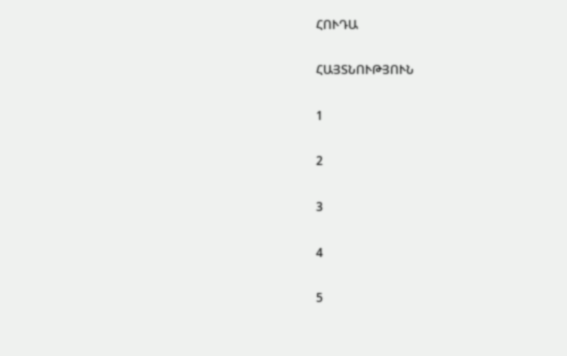ՀՈՒԴԱ

ՀԱՅՏՆՈՒԹՅՈՒՆ

1

2

3

4

5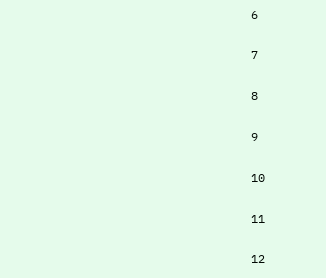6

7

8

9

10

11

12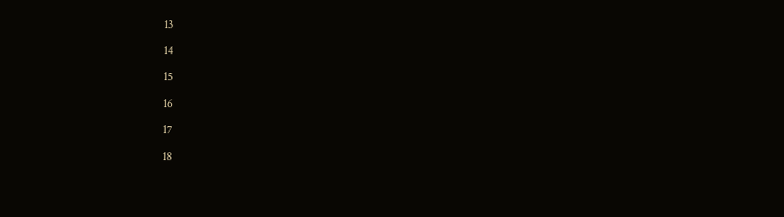13

14

15

16

17

18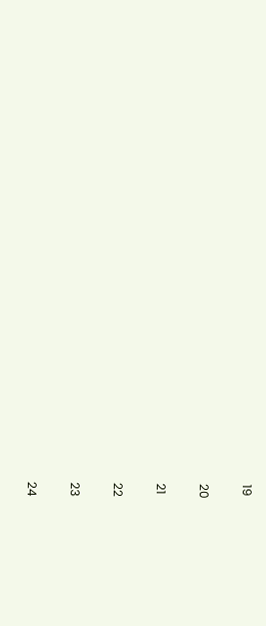19

20

21

22

23

24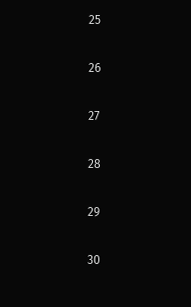25

26

27

28

29

30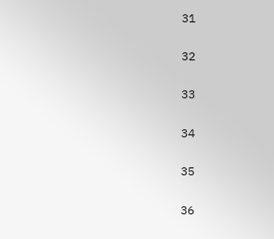31

32

33

34

35

36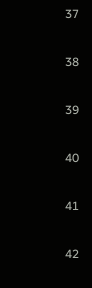37

38

39

40

41

42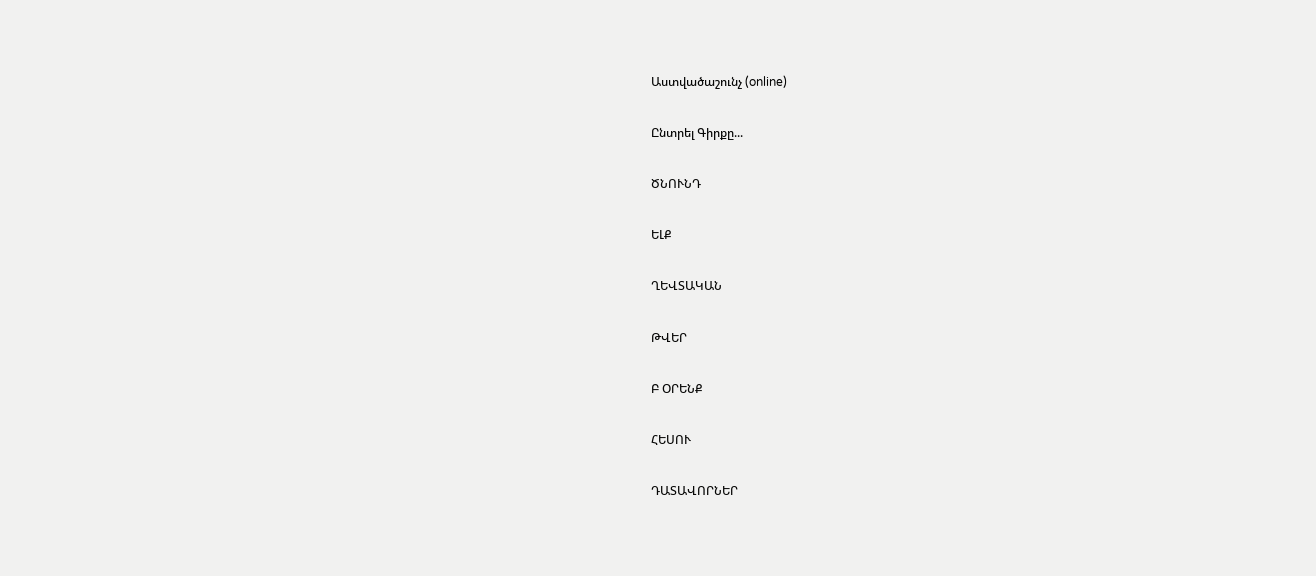Աստվածաշունչ (online)

Ընտրել Գիրքը...

ԾՆՈՒՆԴ

ԵԼՔ

ՂԵՎՏԱԿԱՆ

ԹՎԵՐ

Բ ՕՐԵՆՔ

ՀԵՍՈՒ

ԴԱՏԱՎՈՐՆԵՐ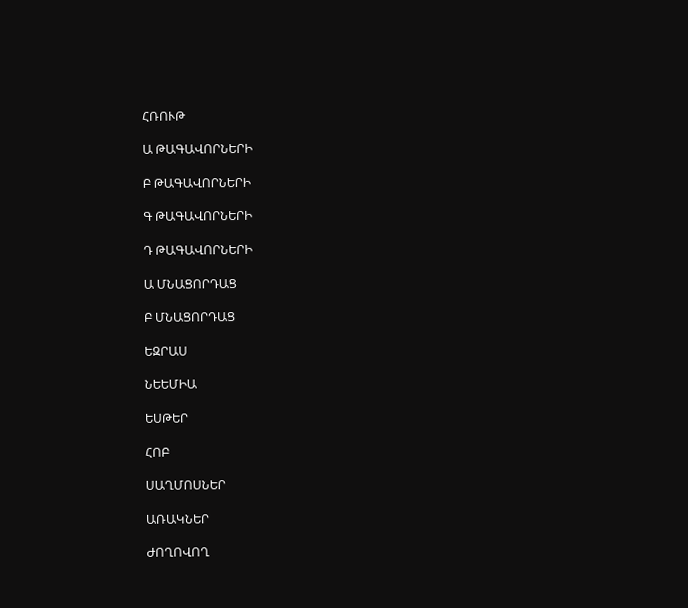ՀՌՈՒԹ

Ա ԹԱԳԱՎՈՐՆԵՐԻ

Բ ԹԱԳԱՎՈՐՆԵՐԻ

Գ ԹԱԳԱՎՈՐՆԵՐԻ

Դ ԹԱԳԱՎՈՐՆԵՐԻ

Ա ՄՆԱՑՈՐԴԱՑ

Բ ՄՆԱՑՈՐԴԱՑ

ԵԶՐԱՍ

ՆԵԵՄԻԱ

ԵՍԹԵՐ

ՀՈԲ

ՍԱՂՄՈՍՆԵՐ

ԱՌԱԿՆԵՐ

ԺՈՂՈՎՈՂ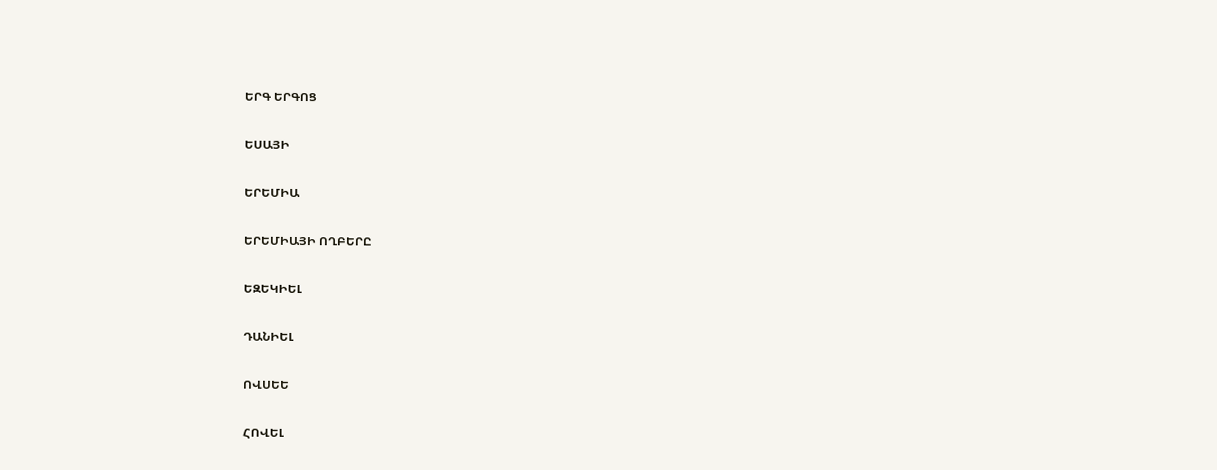ԵՐԳ ԵՐԳՈՑ

ԵՍԱՅԻ

ԵՐԵՄԻԱ

ԵՐԵՄԻԱՅԻ ՈՂԲԵՐԸ

ԵԶԵԿԻԵԼ

ԴԱՆԻԵԼ

ՈՎՍԵԵ

ՀՈՎԵԼ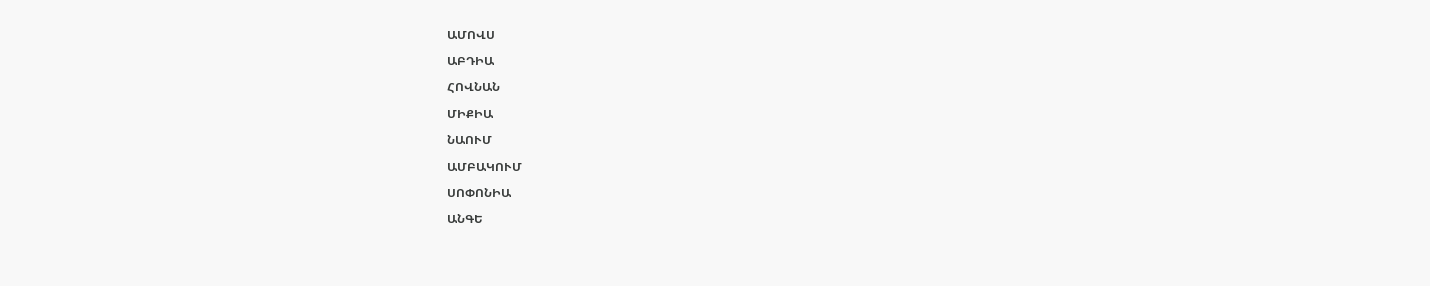ԱՄՈՎՍ

ԱԲԴԻԱ

ՀՈՎՆԱՆ

ՄԻՔԻԱ

ՆԱՈՒՄ

ԱՄԲԱԿՈՒՄ

ՍՈՓՈՆԻԱ

ԱՆԳԵ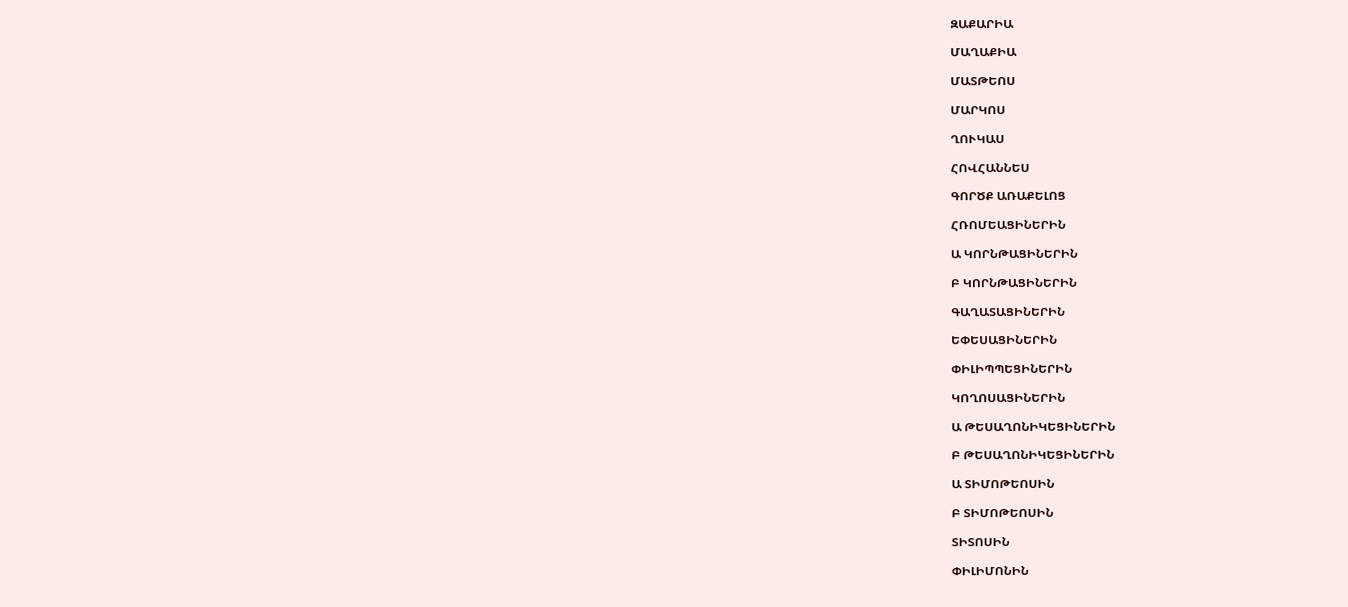ԶԱՔԱՐԻԱ

ՄԱՂԱՔԻԱ

ՄԱՏԹԵՈՍ

ՄԱՐԿՈՍ

ՂՈՒԿԱՍ

ՀՈՎՀԱՆՆԵՍ

ԳՈՐԾՔ ԱՌԱՔԵԼՈՑ

ՀՌՈՄԵԱՑԻՆԵՐԻՆ

Ա ԿՈՐՆԹԱՑԻՆԵՐԻՆ

Բ ԿՈՐՆԹԱՑԻՆԵՐԻՆ

ԳԱՂԱՏԱՑԻՆԵՐԻՆ

ԵՓԵՍԱՑԻՆԵՐԻՆ

ՓԻԼԻՊՊԵՑԻՆԵՐԻՆ

ԿՈՂՈՍԱՑԻՆԵՐԻՆ

Ա ԹԵՍԱՂՈՆԻԿԵՑԻՆԵՐԻՆ

Բ ԹԵՍԱՂՈՆԻԿԵՑԻՆԵՐԻՆ

Ա ՏԻՄՈԹԵՈՍԻՆ

Բ ՏԻՄՈԹԵՈՍԻՆ

ՏԻՏՈՍԻՆ

ՓԻԼԻՄՈՆԻՆ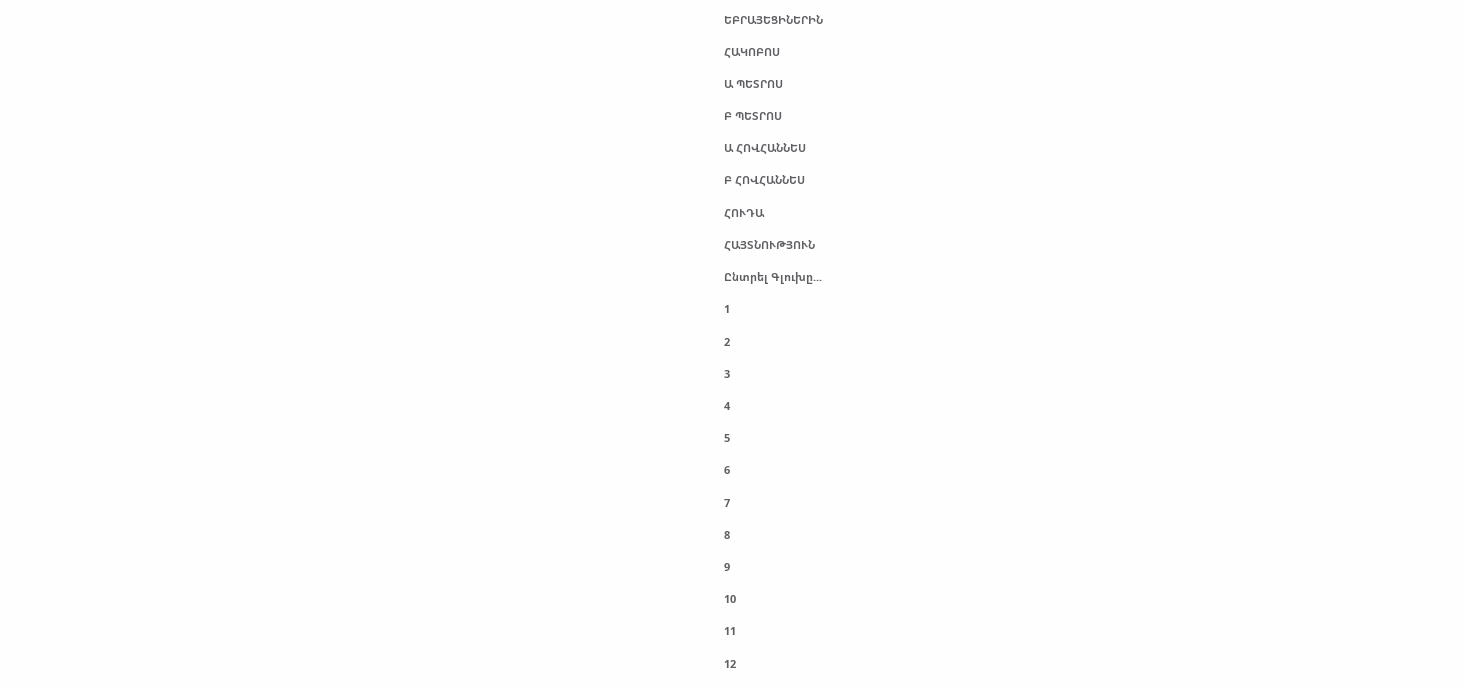ԵԲՐԱՅԵՑԻՆԵՐԻՆ

ՀԱԿՈԲՈՍ

Ա ՊԵՏՐՈՍ

Բ ՊԵՏՐՈՍ

Ա ՀՈՎՀԱՆՆԵՍ

Բ ՀՈՎՀԱՆՆԵՍ

ՀՈՒԴԱ

ՀԱՅՏՆՈՒԹՅՈՒՆ

Ընտրել Գլուխը...

1

2

3

4

5

6

7

8

9

10

11

12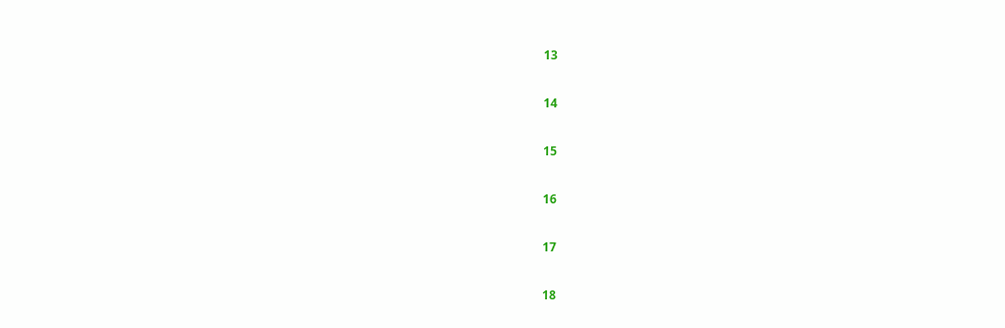13

14

15

16

17

18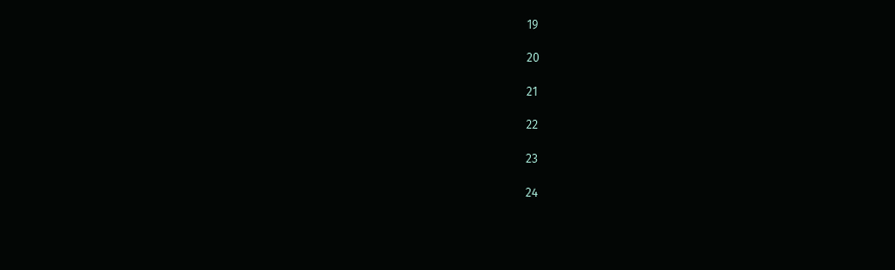19

20

21

22

23

24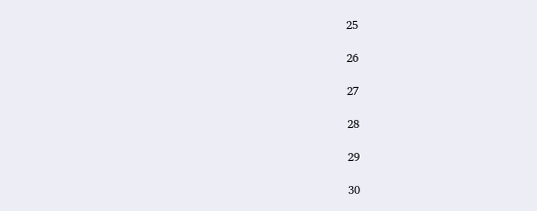25

26

27

28

29

30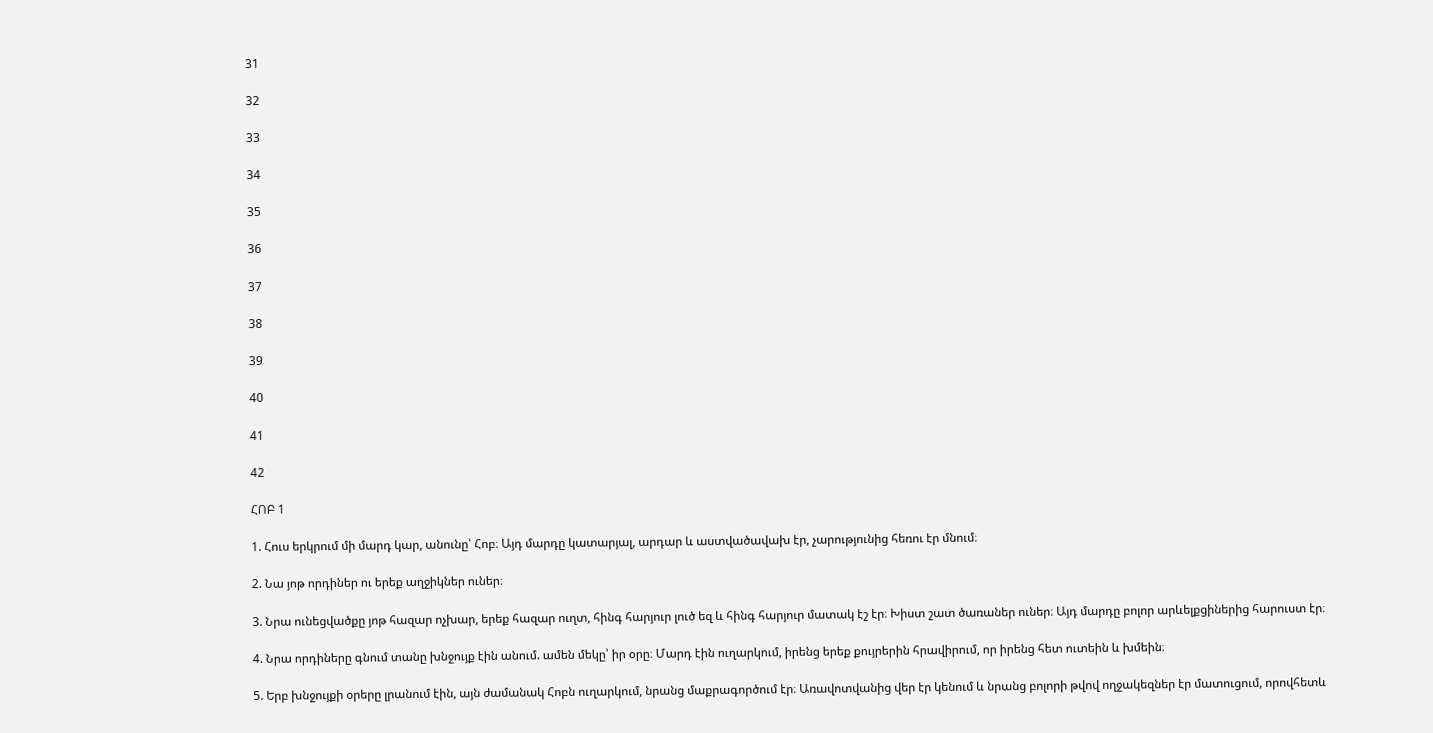31

32

33

34

35

36

37

38

39

40

41

42

ՀՈԲ 1

1. Հուս երկրում մի մարդ կար, անունը՝ Հոբ։ Այդ մարդը կատարյալ, արդար և աստվածավախ էր, չարությունից հեռու էր մնում։

2. Նա յոթ որդիներ ու երեք աղջիկներ ուներ։

3. Նրա ունեցվածքը յոթ հազար ոչխար, երեք հազար ուղտ, հինգ հարյուր լուծ եզ և հինգ հարյուր մատակ էշ էր։ Խիստ շատ ծառաներ ուներ։ Այդ մարդը բոլոր արևելքցիներից հարուստ էր։

4. Նրա որդիները գնում տանը խնջույք էին անում. ամեն մեկը՝ իր օրը։ Մարդ էին ուղարկում, իրենց երեք քույրերին հրավիրում, որ իրենց հետ ուտեին և խմեին։

5. Երբ խնջույքի օրերը լրանում էին, այն ժամանակ Հոբն ուղարկում, նրանց մաքրագործում էր։ Առավոտվանից վեր էր կենում և նրանց բոլորի թվով ողջակեզներ էր մատուցում, որովհետև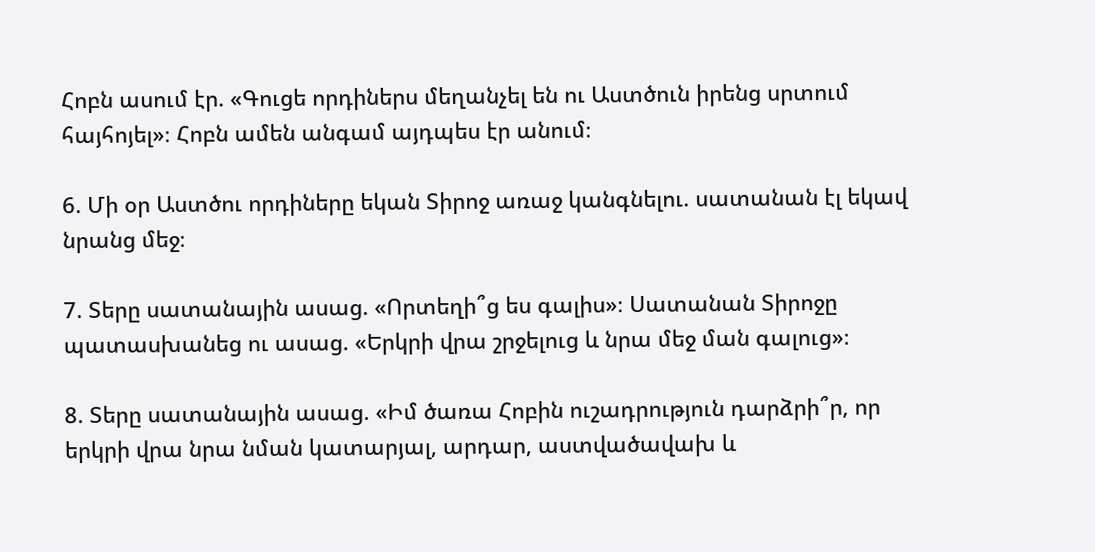Հոբն ասում էր. «Գուցե որդիներս մեղանչել են ու Աստծուն իրենց սրտում հայհոյել»։ Հոբն ամեն անգամ այդպես էր անում։

6. Մի օր Աստծու որդիները եկան Տիրոջ առաջ կանգնելու. սատանան էլ եկավ նրանց մեջ։

7. Տերը սատանային ասաց. «Որտեղի՞ց ես գալիս»։ Սատանան Տիրոջը պատասխանեց ու ասաց. «Երկրի վրա շրջելուց և նրա մեջ ման գալուց»։

8. Տերը սատանային ասաց. «Իմ ծառա Հոբին ուշադրություն դարձրի՞ր, որ երկրի վրա նրա նման կատարյալ, արդար, աստվածավախ և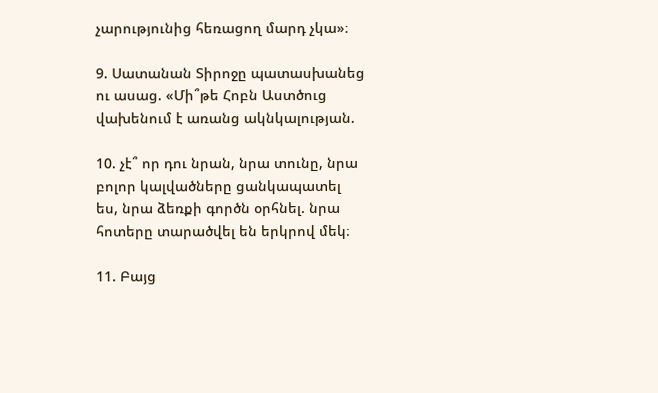չարությունից հեռացող մարդ չկա»։

9. Սատանան Տիրոջը պատասխանեց ու ասաց. «Մի՞թե Հոբն Աստծուց վախենում է առանց ակնկալության.

10. չէ՞ որ դու նրան, նրա տունը, նրա բոլոր կալվածները ցանկապատել ես, նրա ձեռքի գործն օրհնել. նրա հոտերը տարածվել են երկրով մեկ։

11. Բայց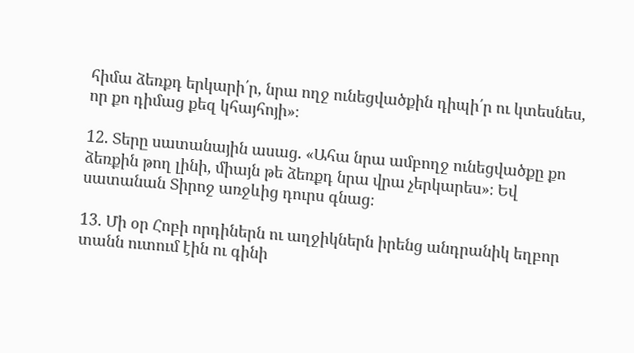հիմա ձեռքդ երկարի՛ր, նրա ողջ ունեցվածքին դիպի՛ր ու կտեսնես, որ քո դիմաց քեզ կհայհոյի»։

12. Տերը սատանային ասաց. «Ահա նրա ամբողջ ունեցվածքը քո ձեռքին թող լինի, միայն թե ձեռքդ նրա վրա չերկարես»։ Եվ սատանան Տիրոջ առջևից դուրս գնաց։

13. Մի օր Հոբի որդիներն ու աղջիկներն իրենց անդրանիկ եղբոր տանն ուտում էին ու գինի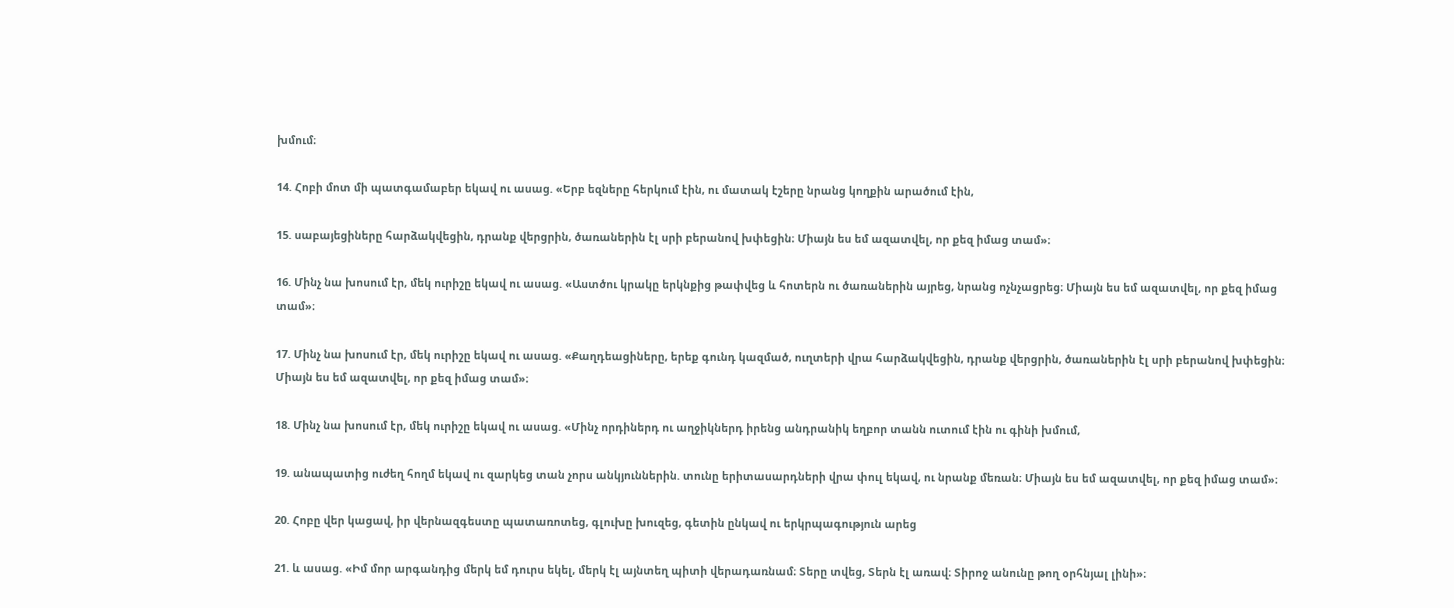խմում։

14. Հոբի մոտ մի պատգամաբեր եկավ ու ասաց. «Երբ եզները հերկում էին, ու մատակ էշերը նրանց կողքին արածում էին,

15. սաբայեցիները հարձակվեցին, դրանք վերցրին, ծառաներին էլ սրի բերանով խփեցին։ Միայն ես եմ ազատվել, որ քեզ իմաց տամ»։

16. Մինչ նա խոսում էր, մեկ ուրիշը եկավ ու ասաց. «Աստծու կրակը երկնքից թափվեց և հոտերն ու ծառաներին այրեց, նրանց ոչնչացրեց։ Միայն ես եմ ազատվել, որ քեզ իմաց տամ»։

17. Մինչ նա խոսում էր, մեկ ուրիշը եկավ ու ասաց. «Քաղդեացիները, երեք գունդ կազմած, ուղտերի վրա հարձակվեցին, դրանք վերցրին, ծառաներին էլ սրի բերանով խփեցին։ Միայն ես եմ ազատվել, որ քեզ իմաց տամ»։

18. Մինչ նա խոսում էր, մեկ ուրիշը եկավ ու ասաց. «Մինչ որդիներդ ու աղջիկներդ իրենց անդրանիկ եղբոր տանն ուտում էին ու գինի խմում,

19. անապատից ուժեղ հողմ եկավ ու զարկեց տան չորս անկյուններին. տունը երիտասարդների վրա փուլ եկավ, ու նրանք մեռան։ Միայն ես եմ ազատվել, որ քեզ իմաց տամ»։

20. Հոբը վեր կացավ, իր վերնազգեստը պատառոտեց, գլուխը խուզեց, գետին ընկավ ու երկրպագություն արեց

21. և ասաց. «Իմ մոր արգանդից մերկ եմ դուրս եկել, մերկ էլ այնտեղ պիտի վերադառնամ։ Տերը տվեց, Տերն էլ առավ։ Տիրոջ անունը թող օրհնյալ լինի»։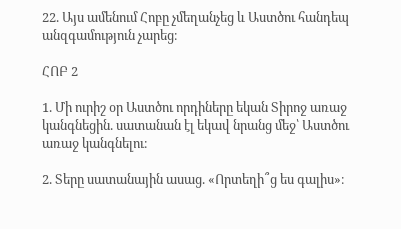22. Այս ամենում Հոբը չմեղանչեց և Աստծու հանդեպ անզգամություն չարեց։

ՀՈԲ 2

1. Մի ուրիշ օր Աստծու որդիները եկան Տիրոջ առաջ կանգնեցին. սատանան էլ եկավ նրանց մեջ՝ Աստծու առաջ կանգնելու։

2. Տերը սատանային ասաց. «Որտեղի՞ց ես գալիս»։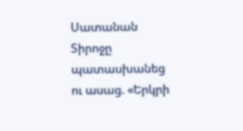Սատանան Տիրոջը պատասխանեց ու ասաց. «Երկրի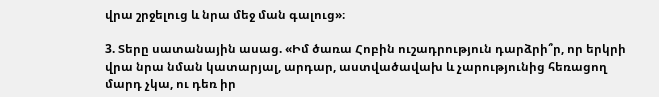վրա շրջելուց և նրա մեջ ման գալուց»։

3. Տերը սատանային ասաց. «Իմ ծառա Հոբին ուշադրություն դարձրի՞ր, որ երկրի վրա նրա նման կատարյալ, արդար, աստվածավախ և չարությունից հեռացող մարդ չկա, ու դեռ իր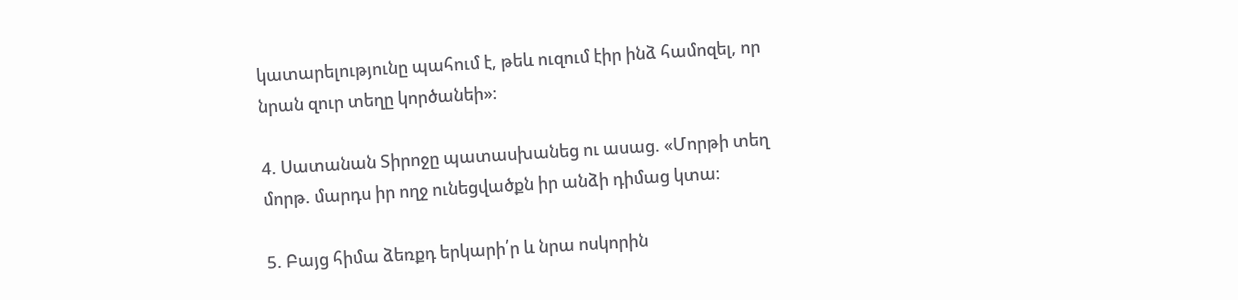կատարելությունը պահում է, թեև ուզում էիր ինձ համոզել, որ նրան զուր տեղը կործանեի»։

4. Սատանան Տիրոջը պատասխանեց ու ասաց. «Մորթի տեղ մորթ. մարդս իր ողջ ունեցվածքն իր անձի դիմաց կտա։

5. Բայց հիմա ձեռքդ երկարի՛ր և նրա ոսկորին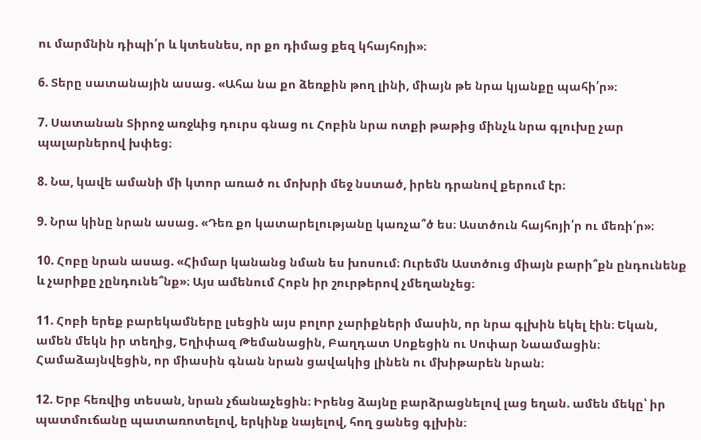ու մարմնին դիպի՛ր և կտեսնես, որ քո դիմաց քեզ կհայհոյի»։

6. Տերը սատանային ասաց. «Ահա նա քո ձեռքին թող լինի, միայն թե նրա կյանքը պահի՛ր»։

7. Սատանան Տիրոջ առջևից դուրս գնաց ու Հոբին նրա ոտքի թաթից մինչև նրա գլուխը չար պալարներով խփեց։

8. Նա, կավե ամանի մի կտոր առած ու մոխրի մեջ նստած, իրեն դրանով քերում էր։

9. Նրա կինը նրան ասաց. «Դեռ քո կատարելությանը կառչա՞ծ ես։ Աստծուն հայհոյի՛ր ու մեռի՛ր»։

10. Հոբը նրան ասաց. «Հիմար կանանց նման ես խոսում։ Ուրեմն Աստծուց միայն բարի՞քն ընդունենք և չարիքը չընդունե՞նք»։ Այս ամենում Հոբն իր շուրթերով չմեղանչեց։

11. Հոբի երեք բարեկամները լսեցին այս բոլոր չարիքների մասին, որ նրա գլխին եկել էին։ Եկան, ամեն մեկն իր տեղից, Եղիփազ Թեմանացին, Բաղդատ Սոքեցին ու Սոփար Նաամացին։ Համաձայնվեցին, որ միասին գնան նրան ցավակից լինեն ու մխիթարեն նրան։

12. Երբ հեռվից տեսան, նրան չճանաչեցին։ Իրենց ձայնը բարձրացնելով լաց եղան. ամեն մեկը՝ իր պատմուճանը պատառոտելով, երկինք նայելով, հող ցանեց գլխին։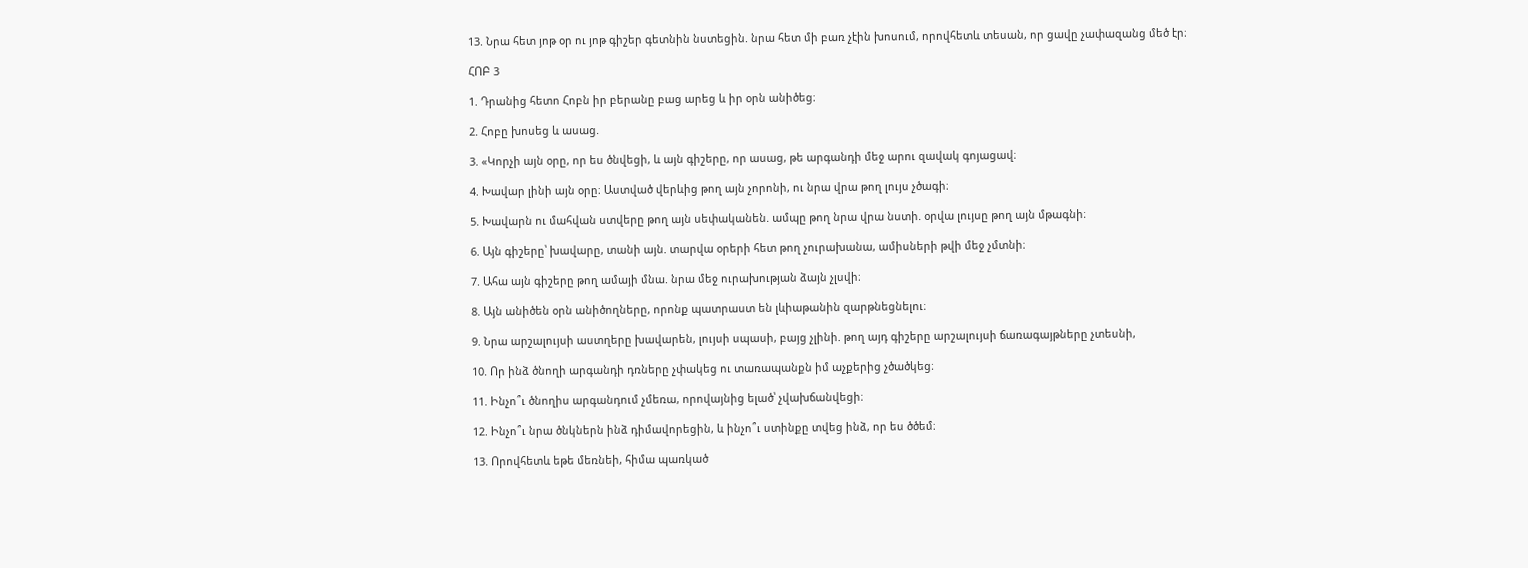13. Նրա հետ յոթ օր ու յոթ գիշեր գետնին նստեցին. նրա հետ մի բառ չէին խոսում, որովհետև տեսան, որ ցավը չափազանց մեծ էր։

ՀՈԲ 3

1. Դրանից հետո Հոբն իր բերանը բաց արեց և իր օրն անիծեց։

2. Հոբը խոսեց և ասաց.

3. «Կորչի այն օրը, որ ես ծնվեցի, և այն գիշերը, որ ասաց, թե արգանդի մեջ արու զավակ գոյացավ։

4. Խավար լինի այն օրը։ Աստված վերևից թող այն չորոնի, ու նրա վրա թող լույս չծագի։

5. Խավարն ու մահվան ստվերը թող այն սեփականեն. ամպը թող նրա վրա նստի. օրվա լույսը թող այն մթագնի։

6. Այն գիշերը՝ խավարը, տանի այն. տարվա օրերի հետ թող չուրախանա, ամիսների թվի մեջ չմտնի։

7. Ահա այն գիշերը թող ամայի մնա. նրա մեջ ուրախության ձայն չլսվի։

8. Այն անիծեն օրն անիծողները, որոնք պատրաստ են լևիաթանին զարթնեցնելու։

9. Նրա արշալույսի աստղերը խավարեն, լույսի սպասի, բայց չլինի. թող այդ գիշերը արշալույսի ճառագայթները չտեսնի,

10. Որ ինձ ծնողի արգանդի դռները չփակեց ու տառապանքն իմ աչքերից չծածկեց։

11. Ինչո՞ւ ծնողիս արգանդում չմեռա, որովայնից ելած՝ չվախճանվեցի։

12. Ինչո՞ւ նրա ծնկներն ինձ դիմավորեցին, և ինչո՞ւ ստինքը տվեց ինձ, որ ես ծծեմ։

13. Որովհետև եթե մեռնեի, հիմա պառկած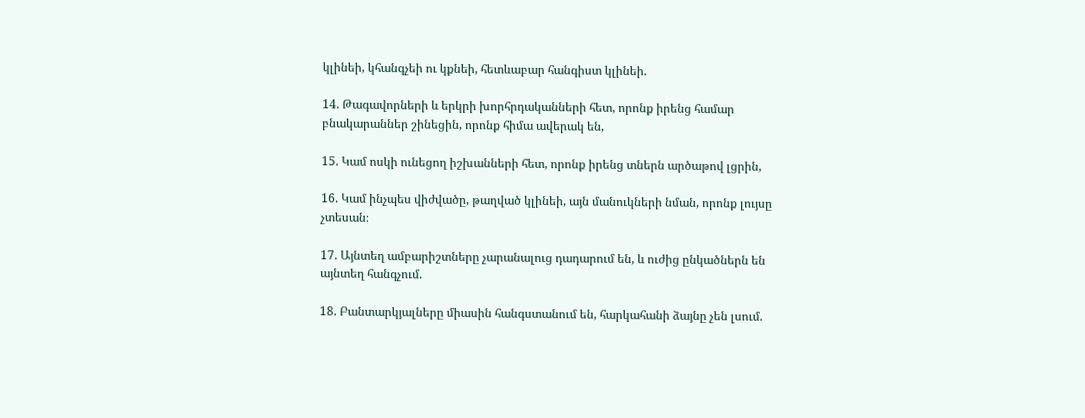կլինեի, կհանգչեի ու կքնեի, հետևաբար հանգիստ կլինեի.

14. Թագավորների և երկրի խորհրդականների հետ, որոնք իրենց համար բնակարաններ շինեցին, որոնք հիմա ավերակ են,

15. Կամ ոսկի ունեցող իշխանների հետ, որոնք իրենց տներն արծաթով լցրին,

16. Կամ ինչպես վիժվածը, թաղված կլինեի, այն մանուկների նման, որոնք լույսը չտեսան։

17. Այնտեղ ամբարիշտները չարանալուց դադարում են, և ուժից ընկածներն են այնտեղ հանգչում.

18. Բանտարկյալները միասին հանգստանում են, հարկահանի ձայնը չեն լսում.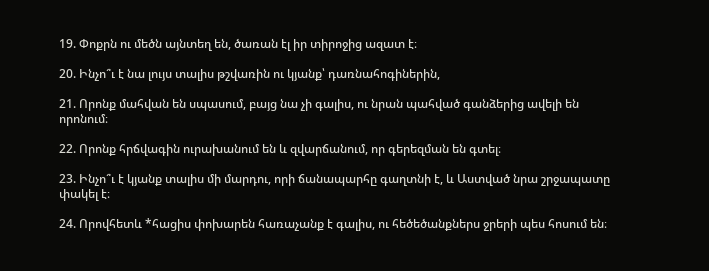19. Փոքրն ու մեծն այնտեղ են, ծառան էլ իր տիրոջից ազատ է։

20. Ինչո՞ւ է նա լույս տալիս թշվառին ու կյանք՝ դառնահոգիներին,

21. Որոնք մահվան են սպասում, բայց նա չի գալիս, ու նրան պահված գանձերից ավելի են որոնում։

22. Որոնք հրճվագին ուրախանում են և զվարճանում, որ գերեզման են գտել։

23. Ինչո՞ւ է կյանք տալիս մի մարդու, որի ճանապարհը գաղտնի է, և Աստված նրա շրջապատը փակել է։

24. Որովհետև *հացիս փոխարեն հառաչանք է գալիս, ու հեծեծանքներս ջրերի պես հոսում են։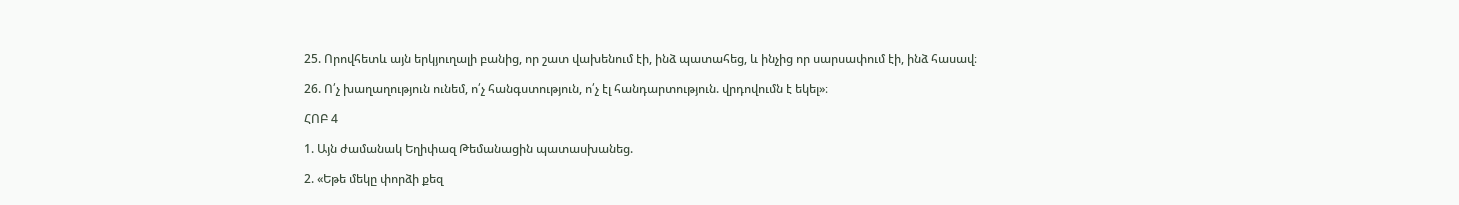25. Որովհետև այն երկյուղալի բանից, որ շատ վախենում էի, ինձ պատահեց, և ինչից որ սարսափում էի, ինձ հասավ։

26. Ո՛չ խաղաղություն ունեմ, ո՛չ հանգստություն, ո՛չ էլ հանդարտություն. վրդովումն է եկել»։

ՀՈԲ 4

1. Այն ժամանակ Եղիփազ Թեմանացին պատասխանեց.

2. «Եթե մեկը փորձի քեզ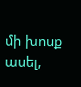մի խոսք ասել,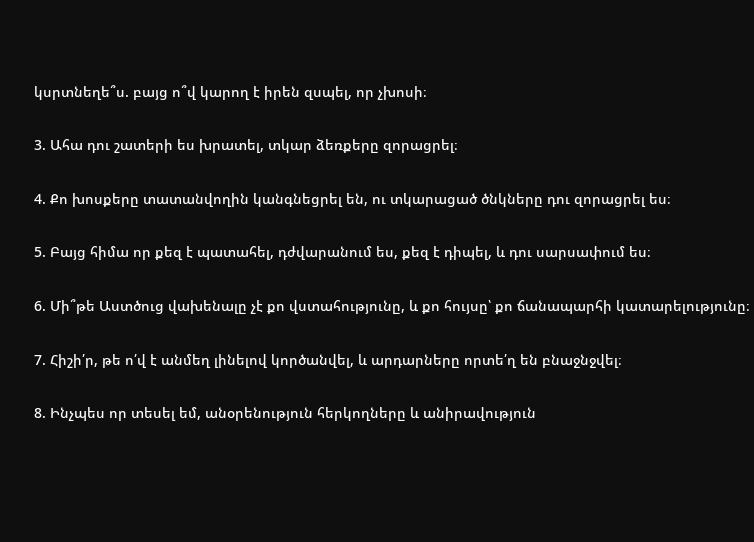կսրտնեղե՞ս. բայց ո՞վ կարող է իրեն զսպել, որ չխոսի։

3. Ահա դու շատերի ես խրատել, տկար ձեռքերը զորացրել։

4. Քո խոսքերը տատանվողին կանգնեցրել են, ու տկարացած ծնկները դու զորացրել ես։

5. Բայց հիմա որ քեզ է պատահել, դժվարանում ես, քեզ է դիպել, և դու սարսափում ես։

6. Մի՞թե Աստծուց վախենալը չէ քո վստահությունը, և քո հույսը՝ քո ճանապարհի կատարելությունը։

7. Հիշի՛ր, թե ո՛վ է անմեղ լինելով կործանվել, և արդարները որտե՛ղ են բնաջնջվել։

8. Ինչպես որ տեսել եմ, անօրենություն հերկողները և անիրավություն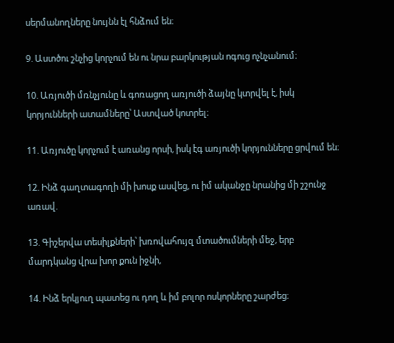սերմանողները նույնն էլ հնձում են։

9. Աստծու շնչից կորչում են ու նրա բարկության ոգուց ոչնչանում։

10. Առյուծի մռնչյունը և գոռացող առյուծի ձայնը կտրվել է, իսկ կորյունների ատամները՝ Աստված կոտրել։

11. Առյուծը կորչում է առանց որսի, իսկ էգ առյուծի կորյունները ցրվում են։

12. Ինձ գաղտագողի մի խոսք ասվեց, ու իմ ականջը նրանից մի շշունջ առավ.

13. Գիշերվա տեսիլքների՝ խռովահույզ մտածումների մեջ, երբ մարդկանց վրա խոր քուն իջնի,

14. Ինձ երկյուղ պատեց ու դող և իմ բոլոր ոսկորները շարժեց։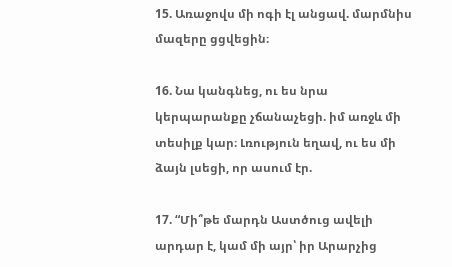15. Առաջովս մի ոգի էլ անցավ. մարմնիս մազերը ցցվեցին։

16. Նա կանգնեց, ու ես նրա կերպարանքը չճանաչեցի. իմ առջև մի տեսիլք կար։ Լռություն եղավ, ու ես մի ձայն լսեցի, որ ասում էր.

17. “Մի՞թե մարդն Աստծուց ավելի արդար է, կամ մի այր՝ իր Արարչից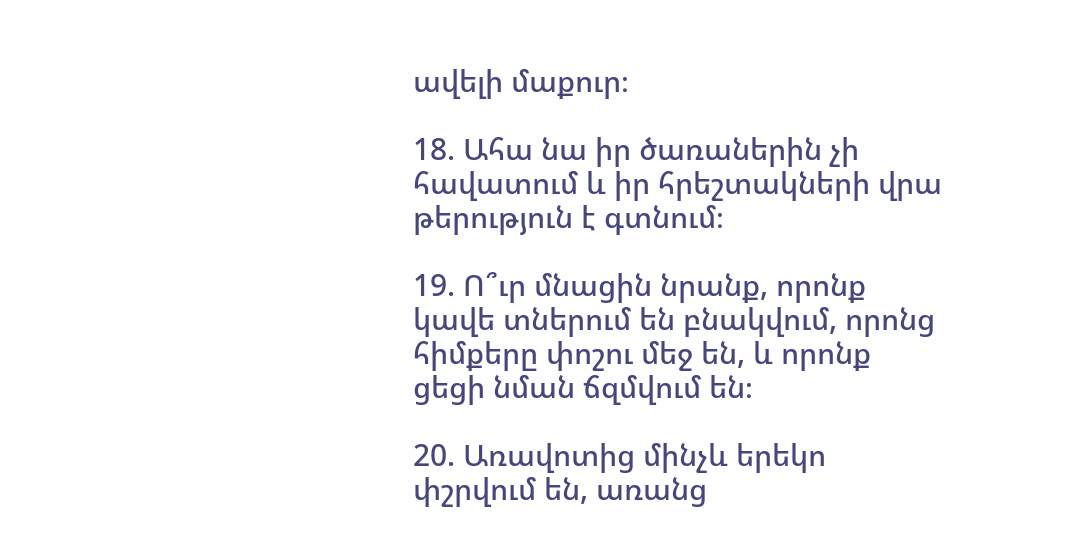ավելի մաքուր։

18. Ահա նա իր ծառաներին չի հավատում և իր հրեշտակների վրա թերություն է գտնում։

19. Ո՞ւր մնացին նրանք, որոնք կավե տներում են բնակվում, որոնց հիմքերը փոշու մեջ են, և որոնք ցեցի նման ճզմվում են։

20. Առավոտից մինչև երեկո փշրվում են, առանց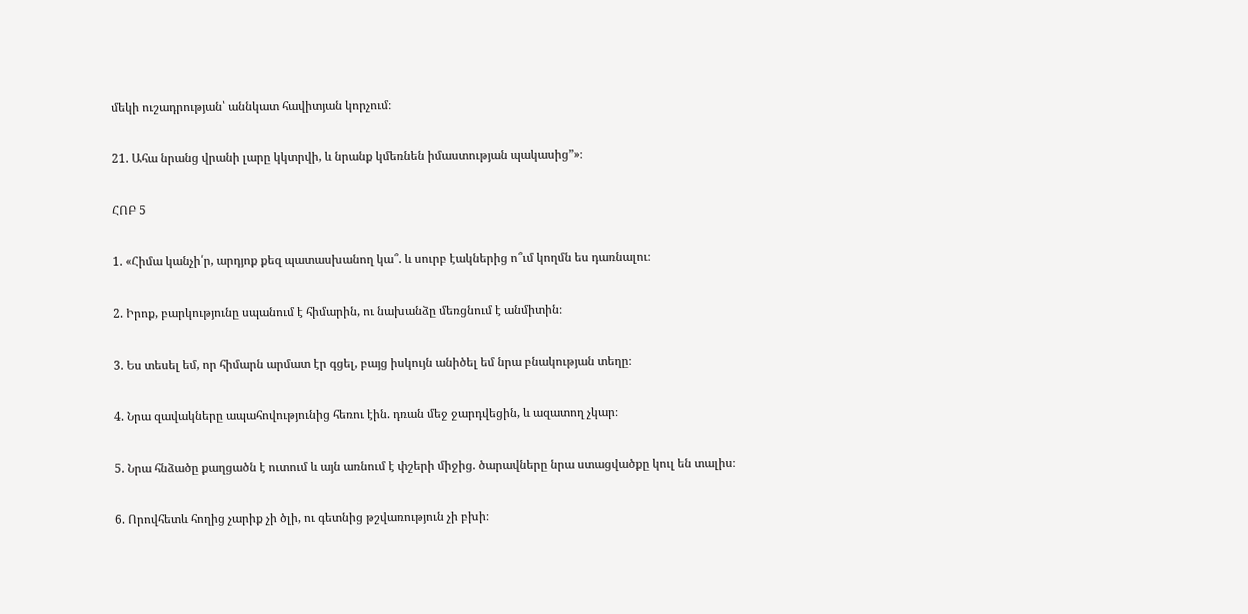մեկի ուշադրության՝ աննկատ հավիտյան կորչում։

21. Ահա նրանց վրանի լարը կկտրվի, և նրանք կմեռնեն իմաստության պակասից”»։

ՀՈԲ 5

1. «Հիմա կանչի՛ր, արդյոք քեզ պատասխանող կա՞. և սուրբ էակներից ո՞ւմ կողմն ես դառնալու։

2. Իրոք, բարկությունը սպանում է հիմարին, ու նախանձը մեռցնում է անմիտին։

3. Ես տեսել եմ, որ հիմարն արմատ էր գցել, բայց իսկույն անիծել եմ նրա բնակության տեղը։

4. Նրա զավակները ապահովությունից հեռու էին. դռան մեջ ջարդվեցին, և ազատող չկար։

5. Նրա հնձածը քաղցածն է ուտում և այն առնում է փշերի միջից. ծարավները նրա ստացվածքը կուլ են տալիս։

6. Որովհետև հողից չարիք չի ծլի, ու գետնից թշվառություն չի բխի։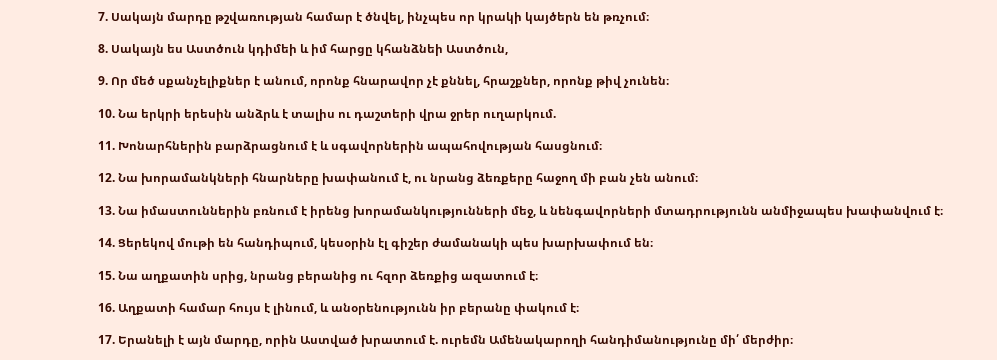7. Սակայն մարդը թշվառության համար է ծնվել, ինչպես որ կրակի կայծերն են թռչում։

8. Սակայն ես Աստծուն կդիմեի և իմ հարցը կհանձնեի Աստծուն,

9. Որ մեծ սքանչելիքներ է անում, որոնք հնարավոր չէ քննել, հրաշքներ, որոնք թիվ չունեն։

10. Նա երկրի երեսին անձրև է տալիս ու դաշտերի վրա ջրեր ուղարկում.

11. Խոնարհներին բարձրացնում է և սգավորներին ապահովության հասցնում։

12. Նա խորամանկների հնարները խափանում է, ու նրանց ձեռքերը հաջող մի բան չեն անում։

13. Նա իմաստուններին բռնում է իրենց խորամանկությունների մեջ, և նենգավորների մտադրությունն անմիջապես խափանվում է։

14. Ցերեկով մութի են հանդիպում, կեսօրին էլ գիշեր ժամանակի պես խարխափում են։

15. Նա աղքատին սրից, նրանց բերանից ու հզոր ձեռքից ազատում է։

16. Աղքատի համար հույս է լինում, և անօրենությունն իր բերանը փակում է։

17. Երանելի է այն մարդը, որին Աստված խրատում է. ուրեմն Ամենակարողի հանդիմանությունը մի՛ մերժիր։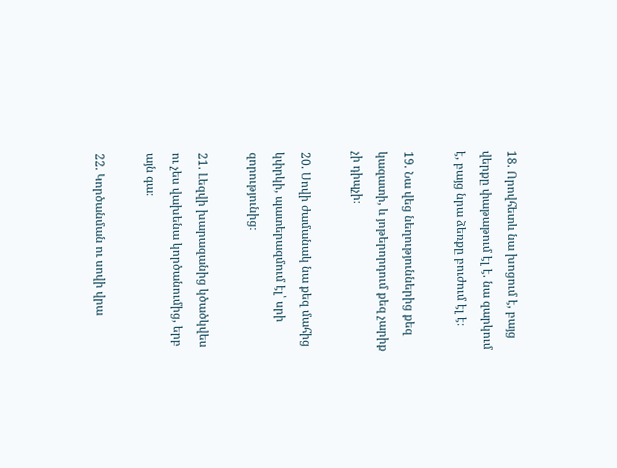18. Որովհետև նա խոցում է, բայց վերքը փաթաթում էլ է. նա զարկում է, բայց նրա ձեռքը բուժում էլ է։

19. Նա վեց նեղություններից քեզ կազատի, և յոթերորդում քեզ չարիք չի դիպչի։

20. Սովի ժամանակ նա քեզ մահից կփրկի, պատերազմում էլ՝ սրի զորությունից։

21. Լեզվի խարազանից կծածկվես ու չես վախենա կործանումից, երբ այն գա։

22. Կործանման ու սովի վրա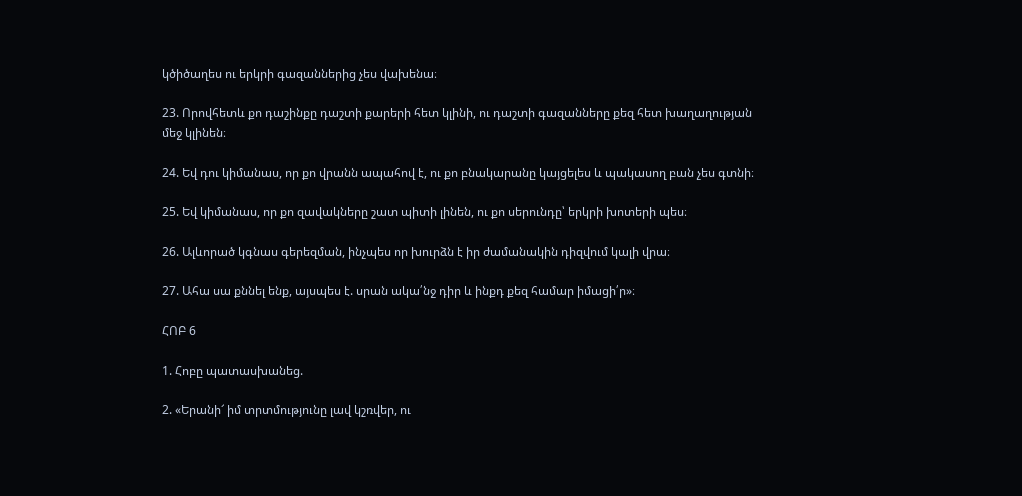կծիծաղես ու երկրի գազաններից չես վախենա։

23. Որովհետև քո դաշինքը դաշտի քարերի հետ կլինի, ու դաշտի գազանները քեզ հետ խաղաղության մեջ կլինեն։

24. Եվ դու կիմանաս, որ քո վրանն ապահով է, ու քո բնակարանը կայցելես և պակասող բան չես գտնի։

25. Եվ կիմանաս, որ քո զավակները շատ պիտի լինեն, ու քո սերունդը՝ երկրի խոտերի պես։

26. Ալևորած կգնաս գերեզման, ինչպես որ խուրձն է իր ժամանակին դիզվում կալի վրա։

27. Ահա սա քննել ենք, այսպես է. սրան ակա՛նջ դիր և ինքդ քեզ համար իմացի՛ր»։

ՀՈԲ 6

1. Հոբը պատասխանեց.

2. «Երանի՜ իմ տրտմությունը լավ կշռվեր, ու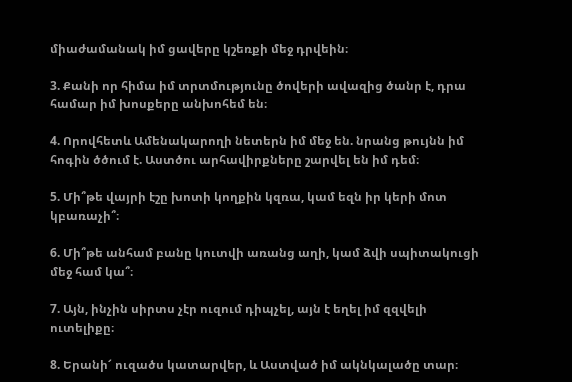միաժամանակ իմ ցավերը կշեռքի մեջ դրվեին։

3. Քանի որ հիմա իմ տրտմությունը ծովերի ավազից ծանր է, դրա համար իմ խոսքերը անխոհեմ են։

4. Որովհետև Ամենակարողի նետերն իմ մեջ են. նրանց թույնն իմ հոգին ծծում է. Աստծու արհավիրքները շարվել են իմ դեմ։

5. Մի՞թե վայրի էշը խոտի կողքին կզռա, կամ եզն իր կերի մոտ կբառաչի՞։

6. Մի՞թե անհամ բանը կուտվի առանց աղի, կամ ձվի սպիտակուցի մեջ համ կա՞։

7. Այն, ինչին սիրտս չէր ուզում դիպչել, այն է եղել իմ զզվելի ուտելիքը։

8. Երանի՜ ուզածս կատարվեր, և Աստված իմ ակնկալածը տար։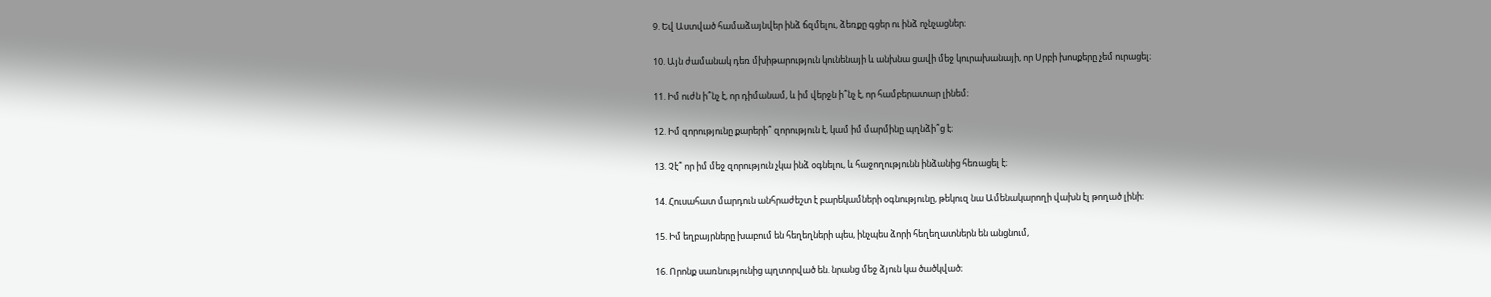9. Եվ Աստված համաձայնվեր ինձ ճզմելու, ձեռքը գցեր ու ինձ ոչնչացներ։

10. Այն ժամանակ դեռ մխիթարություն կունենայի և անխնա ցավի մեջ կուրախանայի, որ Սրբի խոսքերը չեմ ուրացել։

11. Իմ ուժն ի՞նչ է, որ դիմանամ, և իմ վերջն ի՞նչ է, որ համբերատար լինեմ։

12. Իմ զորությունը քարերի՞ զորություն է, կամ իմ մարմինը պղնձի՞ց է։

13. Չէ՞ որ իմ մեջ զորություն չկա ինձ օգնելու, և հաջողությունն ինձանից հեռացել է։

14. Հուսահատ մարդուն անհրաժեշտ է բարեկամների օգնությունը, թեկուզ նա Ամենակարողի վախն էլ թողած լինի։

15. Իմ եղբայրները խաբում են հեղեղների պես, ինչպես ձորի հեղեղատներն են անցնում,

16. Որոնք սառնությունից պղտորված են. նրանց մեջ ձյուն կա ծածկված։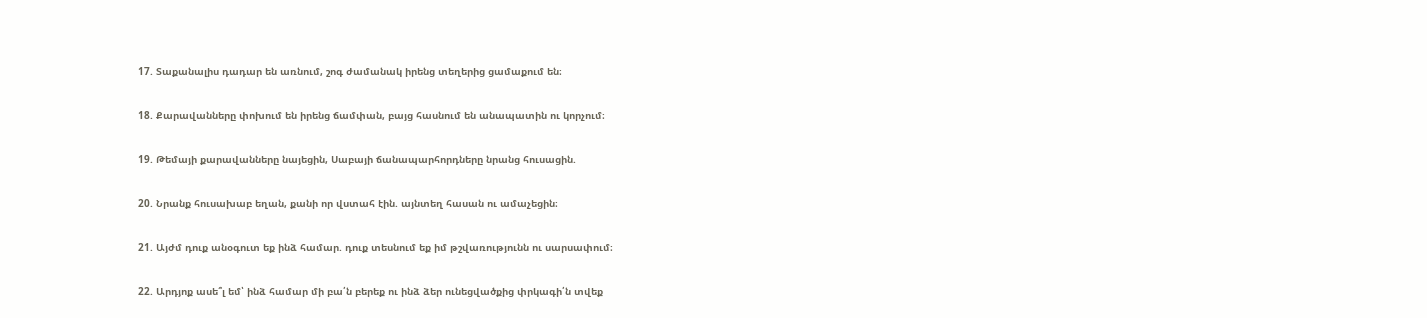17. Տաքանալիս դադար են առնում, շոգ ժամանակ իրենց տեղերից ցամաքում են։

18. Քարավանները փոխում են իրենց ճամփան, բայց հասնում են անապատին ու կորչում։

19. Թեմայի քարավանները նայեցին, Սաբայի ճանապարհորդները նրանց հուսացին.

20. Նրանք հուսախաբ եղան, քանի որ վստահ էին. այնտեղ հասան ու ամաչեցին։

21. Այժմ դուք անօգուտ եք ինձ համար. դուք տեսնում եք իմ թշվառությունն ու սարսափում։

22. Արդյոք ասե՞լ եմ՝ ինձ համար մի բա՛ն բերեք ու ինձ ձեր ունեցվածքից փրկագի՛ն տվեք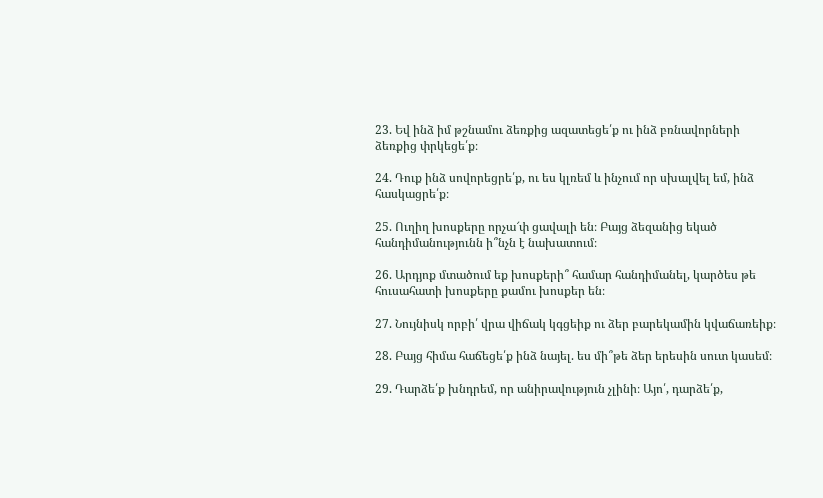23. Եվ ինձ իմ թշնամու ձեռքից ազատեցե՛ք ու ինձ բռնավորների ձեռքից փրկեցե՛ք։

24. Դուք ինձ սովորեցրե՛ք, ու ես կլռեմ և ինչում որ սխալվել եմ, ինձ հասկացրե՛ք։

25. Ուղիղ խոսքերը որչա՜փ ցավալի են։ Բայց ձեզանից եկած հանդիմանությունն ի՞նչն է նախատում։

26. Արդյոք մտածում եք խոսքերի՞ համար հանդիմանել, կարծես թե հուսահատի խոսքերը քամու խոսքեր են։

27. Նույնիսկ որբի՛ վրա վիճակ կգցեիք ու ձեր բարեկամին կվաճառեիք։

28. Բայց հիմա հաճեցե՛ք ինձ նայել. ես մի՞թե ձեր երեսին սուտ կասեմ։

29. Դարձե՛ք խնդրեմ, որ անիրավություն չլինի։ Այո՛, դարձե՛ք,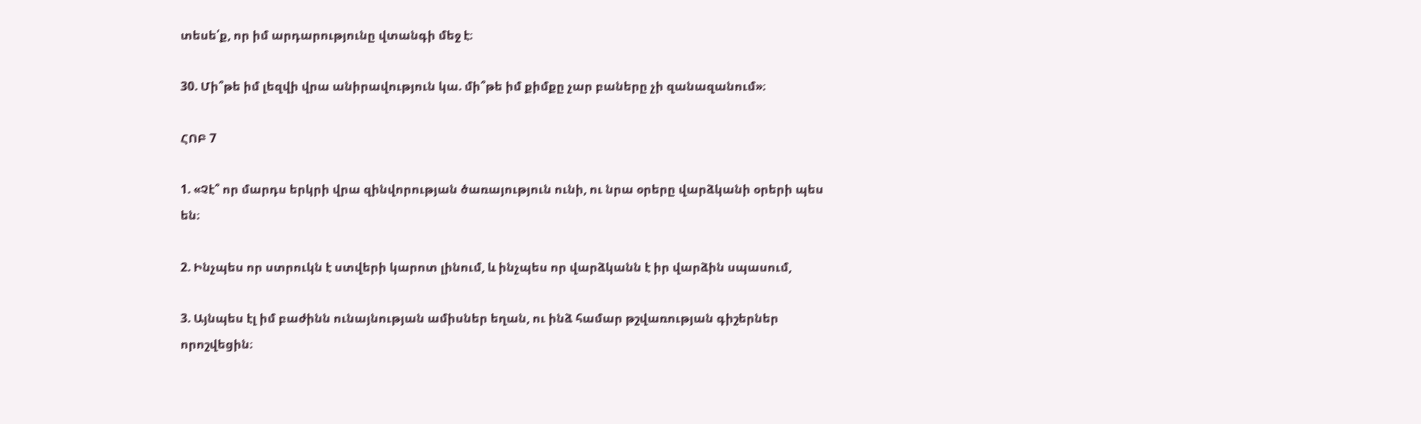տեսե՛ք, որ իմ արդարությունը վտանգի մեջ է։

30. Մի՞թե իմ լեզվի վրա անիրավություն կա. մի՞թե իմ քիմքը չար բաները չի զանազանում»։

ՀՈԲ 7

1. «Չէ՞ որ մարդս երկրի վրա զինվորության ծառայություն ունի, ու նրա օրերը վարձկանի օրերի պես են։

2. Ինչպես որ ստրուկն է ստվերի կարոտ լինում, և ինչպես որ վարձկանն է իր վարձին սպասում,

3. Այնպես էլ իմ բաժինն ունայնության ամիսներ եղան, ու ինձ համար թշվառության գիշերներ որոշվեցին։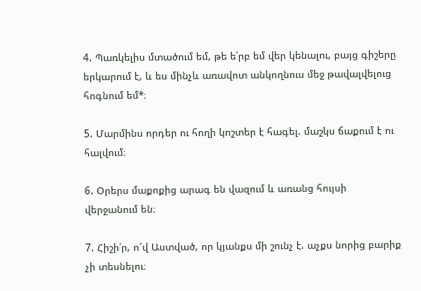4. Պառկելիս մտածում եմ, թե ե՛րբ եմ վեր կենալու, բայց գիշերը երկարում է, և ես մինչև առավոտ անկողնուս մեջ թավալվելուց հոգնում եմ*։

5. Մարմինս որդեր ու հողի կոշտեր է հագել. մաշկս ճաքում է ու հալվում։

6. Օրերս մաքոքից արագ են վազում և առանց հույսի վերջանում են։

7. Հիշի՛ր, ո՜վ Աստված, որ կյանքս մի շունչ է. աչքս նորից բարիք չի տեսնելու։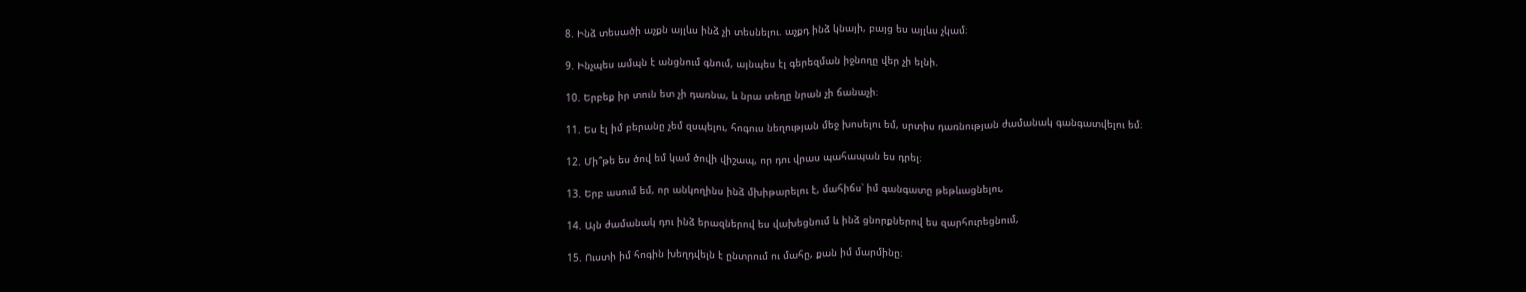8. Ինձ տեսածի աչքն այլևս ինձ չի տեսնելու. աչքդ ինձ կնայի, բայց ես այլևս չկամ։

9. Ինչպես ամպն է անցնում գնում, այնպես էլ գերեզման իջնողը վեր չի ելնի.

10. Երբեք իր տուն ետ չի դառնա, և նրա տեղը նրան չի ճանաչի։

11. Ես էլ իմ բերանը չեմ զսպելու, հոգուս նեղության մեջ խոսելու եմ, սրտիս դառնության ժամանակ գանգատվելու եմ։

12. Մի՞թե ես ծով եմ կամ ծովի վիշապ, որ դու վրաս պահապան ես դրել։

13. Երբ ասում եմ, որ անկողինս ինձ մխիթարելու է, մահիճս՝ իմ գանգատը թեթևացնելու,

14. Այն ժամանակ դու ինձ երազներով ես վախեցնում և ինձ ցնորքներով ես զարհուրեցնում,

15. Ուստի իմ հոգին խեղդվելն է ընտրում ու մահը, քան իմ մարմինը։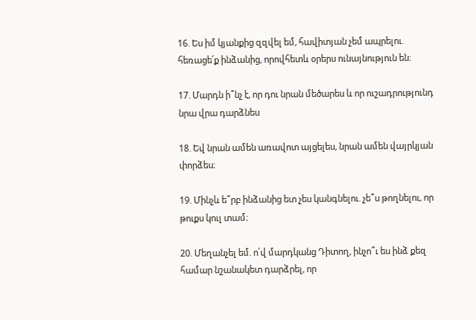16. Ես իմ կյանքից զզվել եմ, հավիտյան չեմ ապրելու. հեռացե՛ք ինձանից, որովհետև օրերս ունայնություն են։

17. Մարդն ի՞նչ է, որ դու նրան մեծարես և որ ուշադրությունդ նրա վրա դարձնես

18. Եվ նրան ամեն առավոտ այցելես, նրան ամեն վայրկյան փորձես։

19. Մինչև ե՞րբ ինձանից ետ չես կանգնելու. չե՞ս թողնելու, որ թուքս կուլ տամ։

20. Մեղանչել եմ. ո՛վ մարդկանց Դիտող, ինչո՞ւ ես ինձ քեզ համար նշանակետ դարձրել, որ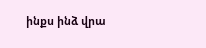ինքս ինձ վրա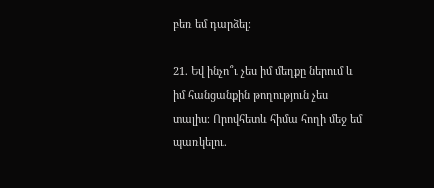բեռ եմ դարձել։

21. Եվ ինչո՞ւ չես իմ մեղքը ներում և իմ հանցանքին թողություն չես տալիս։ Որովհետև հիմա հողի մեջ եմ պառկելու.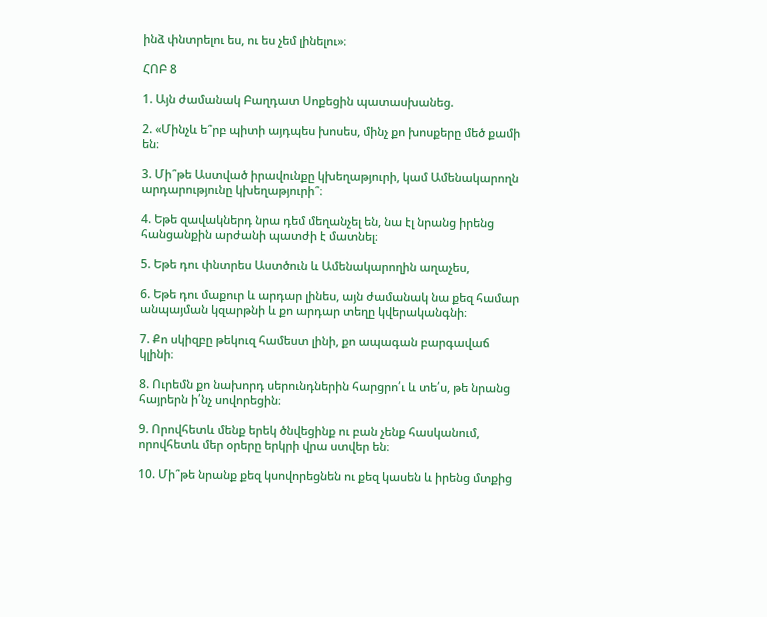ինձ փնտրելու ես, ու ես չեմ լինելու»։

ՀՈԲ 8

1. Այն ժամանակ Բաղդատ Սոքեցին պատասխանեց.

2. «Մինչև ե՞րբ պիտի այդպես խոսես, մինչ քո խոսքերը մեծ քամի են։

3. Մի՞թե Աստված իրավունքը կխեղաթյուրի, կամ Ամենակարողն արդարությունը կխեղաթյուրի՞։

4. Եթե զավակներդ նրա դեմ մեղանչել են, նա էլ նրանց իրենց հանցանքին արժանի պատժի է մատնել։

5. Եթե դու փնտրես Աստծուն և Ամենակարողին աղաչես,

6. Եթե դու մաքուր և արդար լինես, այն ժամանակ նա քեզ համար անպայման կզարթնի և քո արդար տեղը կվերականգնի։

7. Քո սկիզբը թեկուզ համեստ լինի, քո ապագան բարգավաճ կլինի։

8. Ուրեմն քո նախորդ սերունդներին հարցրո՛ւ և տե՛ս, թե նրանց հայրերն ի՛նչ սովորեցին։

9. Որովհետև մենք երեկ ծնվեցինք ու բան չենք հասկանում, որովհետև մեր օրերը երկրի վրա ստվեր են։

10. Մի՞թե նրանք քեզ կսովորեցնեն ու քեզ կասեն և իրենց մտքից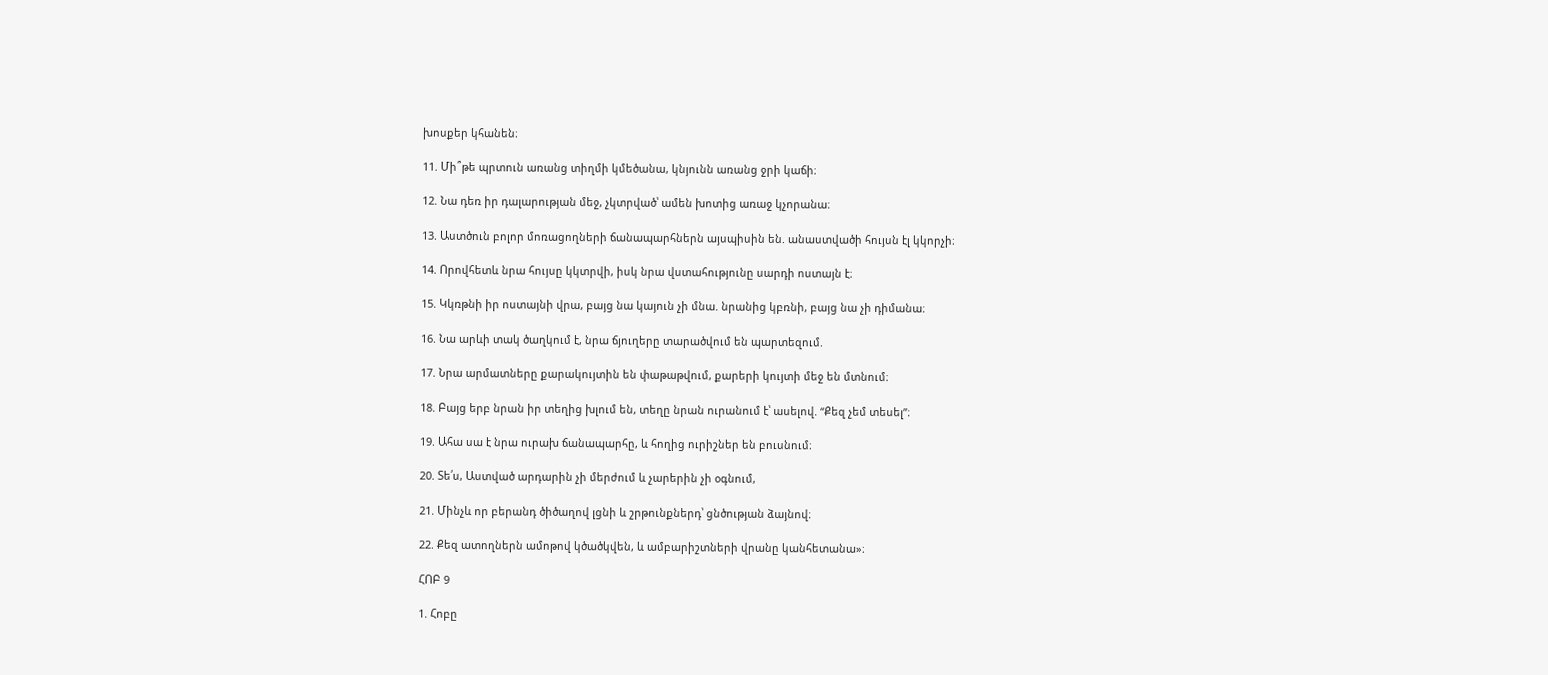խոսքեր կհանեն։

11. Մի՞թե պրտուն առանց տիղմի կմեծանա, կնյունն առանց ջրի կաճի։

12. Նա դեռ իր դալարության մեջ, չկտրված՝ ամեն խոտից առաջ կչորանա։

13. Աստծուն բոլոր մոռացողների ճանապարհներն այսպիսին են. անաստվածի հույսն էլ կկորչի։

14. Որովհետև նրա հույսը կկտրվի, իսկ նրա վստահությունը սարդի ոստայն է։

15. Կկռթնի իր ոստայնի վրա, բայց նա կայուն չի մնա. նրանից կբռնի, բայց նա չի դիմանա։

16. Նա արևի տակ ծաղկում է, նրա ճյուղերը տարածվում են պարտեզում.

17. Նրա արմատները քարակույտին են փաթաթվում, քարերի կույտի մեջ են մտնում։

18. Բայց երբ նրան իր տեղից խլում են, տեղը նրան ուրանում է՝ ասելով. “Քեզ չեմ տեսել”։

19. Ահա սա է նրա ուրախ ճանապարհը, և հողից ուրիշներ են բուսնում։

20. Տե՛ս, Աստված արդարին չի մերժում և չարերին չի օգնում,

21. Մինչև որ բերանդ ծիծաղով լցնի և շրթունքներդ՝ ցնծության ձայնով։

22. Քեզ ատողներն ամոթով կծածկվեն, և ամբարիշտների վրանը կանհետանա»։

ՀՈԲ 9

1. Հոբը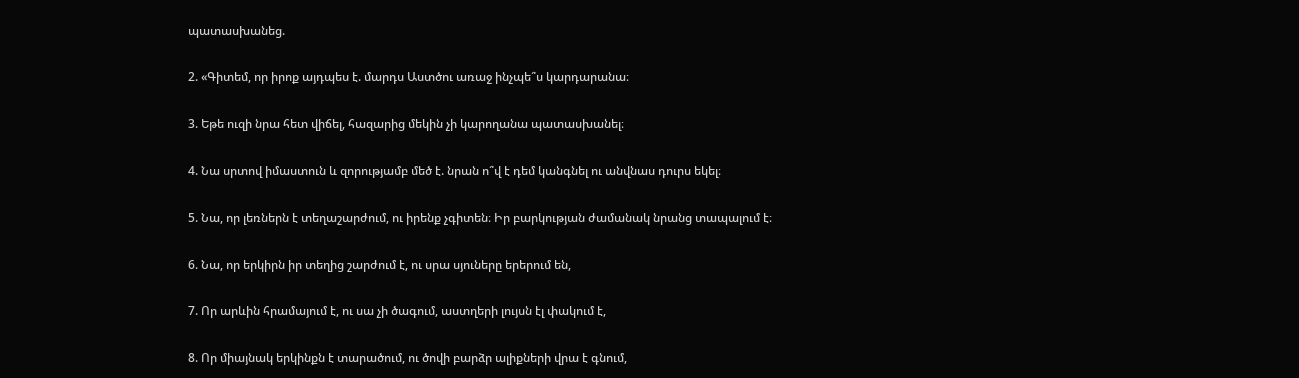պատասխանեց.

2. «Գիտեմ, որ իրոք այդպես է. մարդս Աստծու առաջ ինչպե՞ս կարդարանա։

3. Եթե ուզի նրա հետ վիճել, հազարից մեկին չի կարողանա պատասխանել։

4. Նա սրտով իմաստուն և զորությամբ մեծ է. նրան ո՞վ է դեմ կանգնել ու անվնաս դուրս եկել։

5. Նա, որ լեռներն է տեղաշարժում, ու իրենք չգիտեն։ Իր բարկության ժամանակ նրանց տապալում է։

6. Նա, որ երկիրն իր տեղից շարժում է, ու սրա սյուները երերում են,

7. Որ արևին հրամայում է, ու սա չի ծագում, աստղերի լույսն էլ փակում է,

8. Որ միայնակ երկինքն է տարածում, ու ծովի բարձր ալիքների վրա է գնում,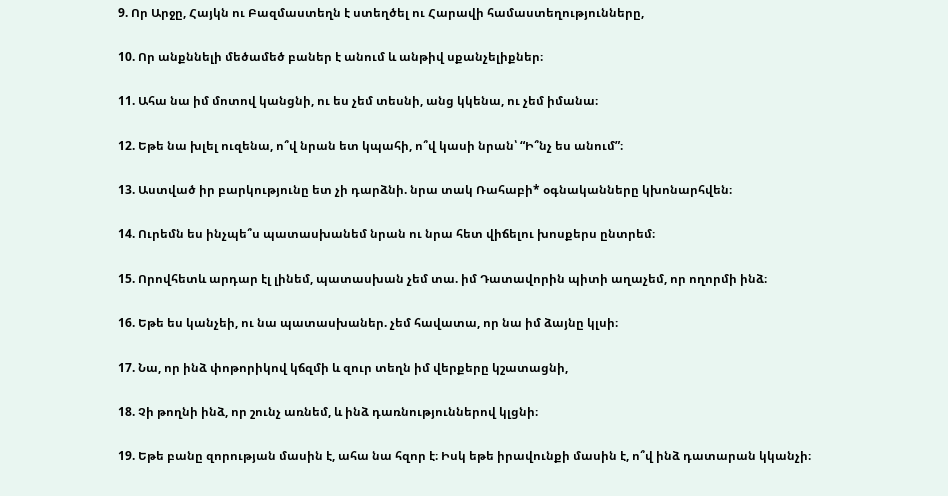9. Որ Արջը, Հայկն ու Բազմաստեղն է ստեղծել ու Հարավի համաստեղությունները,

10. Որ անքննելի մեծամեծ բաներ է անում և անթիվ սքանչելիքներ։

11. Ահա նա իմ մոտով կանցնի, ու ես չեմ տեսնի, անց կկենա, ու չեմ իմանա։

12. Եթե նա խլել ուզենա, ո՞վ նրան ետ կպահի, ո՞վ կասի նրան՝ “Ի՞նչ ես անում”։

13. Աստված իր բարկությունը ետ չի դարձնի. նրա տակ Ռահաբի* օգնականները կխոնարհվեն։

14. Ուրեմն ես ինչպե՞ս պատասխանեմ նրան ու նրա հետ վիճելու խոսքերս ընտրեմ։

15. Որովհետև արդար էլ լինեմ, պատասխան չեմ տա. իմ Դատավորին պիտի աղաչեմ, որ ողորմի ինձ։

16. Եթե ես կանչեի, ու նա պատասխաներ. չեմ հավատա, որ նա իմ ձայնը կլսի։

17. Նա, որ ինձ փոթորիկով կճզմի և զուր տեղն իմ վերքերը կշատացնի,

18. Չի թողնի ինձ, որ շունչ առնեմ, և ինձ դառնություններով կլցնի։

19. Եթե բանը զորության մասին է, ահա նա հզոր է։ Իսկ եթե իրավունքի մասին է, ո՞վ ինձ դատարան կկանչի։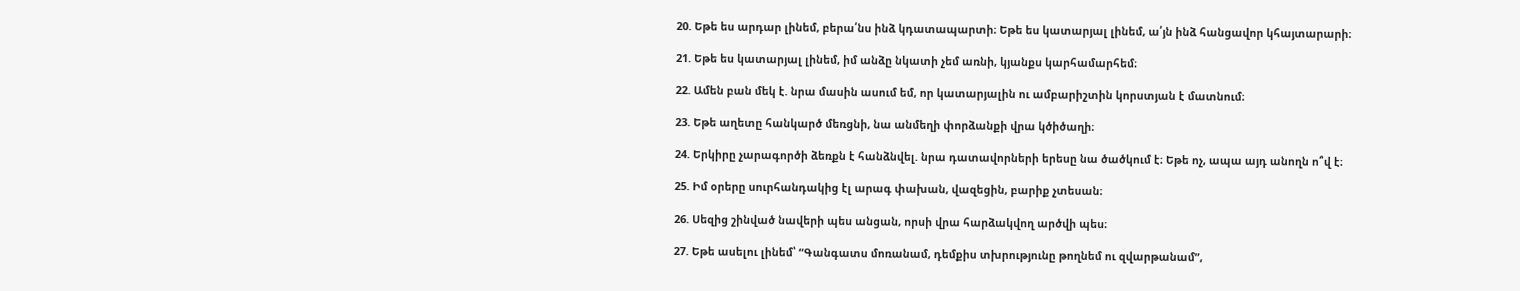20. Եթե ես արդար լինեմ, բերա՛նս ինձ կդատապարտի։ Եթե ես կատարյալ լինեմ, ա՛յն ինձ հանցավոր կհայտարարի։

21. Եթե ես կատարյալ լինեմ, իմ անձը նկատի չեմ առնի, կյանքս կարհամարհեմ։

22. Ամեն բան մեկ է. նրա մասին ասում եմ, որ կատարյալին ու ամբարիշտին կորստյան է մատնում։

23. Եթե աղետը հանկարծ մեռցնի, նա անմեղի փորձանքի վրա կծիծաղի։

24. Երկիրը չարագործի ձեռքն է հանձնվել. նրա դատավորների երեսը նա ծածկում է։ Եթե ոչ, ապա այդ անողն ո՞վ է։

25. Իմ օրերը սուրհանդակից էլ արագ փախան, վազեցին, բարիք չտեսան։

26. Սեզից շինված նավերի պես անցան, որսի վրա հարձակվող արծվի պես։

27. Եթե ասելու լինեմ՝ “Գանգատս մոռանամ, դեմքիս տխրությունը թողնեմ ու զվարթանամ”,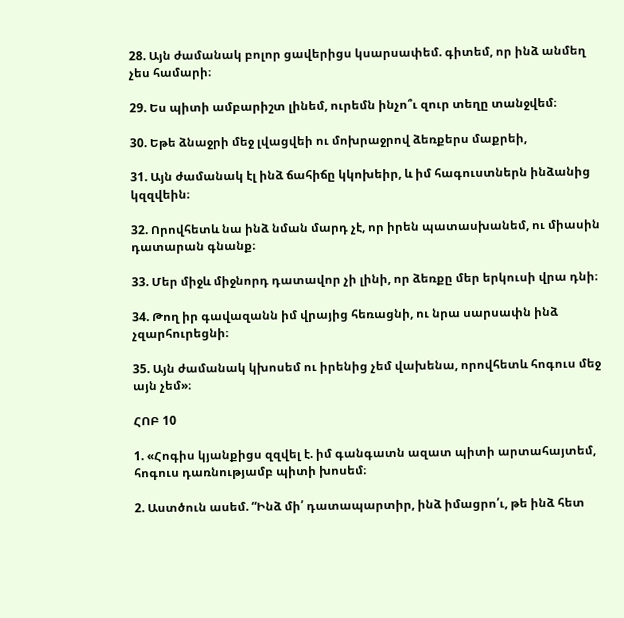28. Այն ժամանակ բոլոր ցավերիցս կսարսափեմ. գիտեմ, որ ինձ անմեղ չես համարի։

29. Ես պիտի ամբարիշտ լինեմ, ուրեմն ինչո՞ւ զուր տեղը տանջվեմ։

30. Եթե ձնաջրի մեջ լվացվեի ու մոխրաջրով ձեռքերս մաքրեի,

31. Այն ժամանակ էլ ինձ ճահիճը կկոխեիր, և իմ հագուստներն ինձանից կզզվեին։

32. Որովհետև նա ինձ նման մարդ չէ, որ իրեն պատասխանեմ, ու միասին դատարան գնանք։

33. Մեր միջև միջնորդ դատավոր չի լինի, որ ձեռքը մեր երկուսի վրա դնի։

34. Թող իր գավազանն իմ վրայից հեռացնի, ու նրա սարսափն ինձ չզարհուրեցնի։

35. Այն ժամանակ կխոսեմ ու իրենից չեմ վախենա, որովհետև հոգուս մեջ այն չեմ»։

ՀՈԲ 10

1. «Հոգիս կյանքիցս զզվել է. իմ գանգատն ազատ պիտի արտահայտեմ, հոգուս դառնությամբ պիտի խոսեմ։

2. Աստծուն ասեմ. “Ինձ մի՛ դատապարտիր, ինձ իմացրո՛ւ, թե ինձ հետ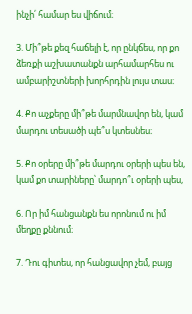ինչի՛ համար ես վիճում։

3. Մի՞թե քեզ հաճելի է, որ ընկճես, որ քո ձեռքի աշխատանքն արհամարհես ու ամբարիշտների խորհրդին լույս տաս։

4. Քո աչքերը մի՞թե մարմնավոր են, կամ մարդու տեսածի պե՞ս կտեսնես։

5. Քո օրերը մի՞թե մարդու օրերի պես են, կամ քո տարիները՝ մարդո՞ւ օրերի պես,

6. Որ իմ հանցանքն ես որոնում ու իմ մեղքը քննում։

7. Դու գիտես, որ հանցավոր չեմ, բայց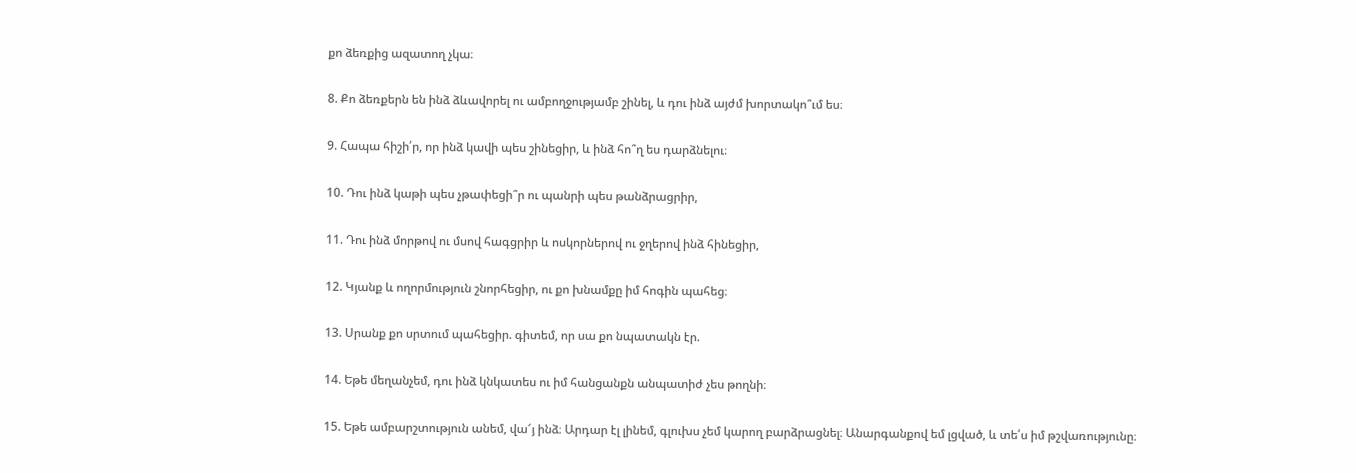քո ձեռքից ազատող չկա։

8. Քո ձեռքերն են ինձ ձևավորել ու ամբողջությամբ շինել, և դու ինձ այժմ խորտակո՞ւմ ես։

9. Հապա հիշի՛ր, որ ինձ կավի պես շինեցիր, և ինձ հո՞ղ ես դարձնելու։

10. Դու ինձ կաթի պես չթափեցի՞ր ու պանրի պես թանձրացրիր,

11. Դու ինձ մորթով ու մսով հագցրիր և ոսկորներով ու ջղերով ինձ հինեցիր,

12. Կյանք և ողորմություն շնորհեցիր, ու քո խնամքը իմ հոգին պահեց։

13. Սրանք քո սրտում պահեցիր. գիտեմ, որ սա քո նպատակն էր.

14. Եթե մեղանչեմ, դու ինձ կնկատես ու իմ հանցանքն անպատիժ չես թողնի։

15. Եթե ամբարշտություն անեմ, վա՜յ ինձ։ Արդար էլ լինեմ, գլուխս չեմ կարող բարձրացնել։ Անարգանքով եմ լցված, և տե՛ս իմ թշվառությունը։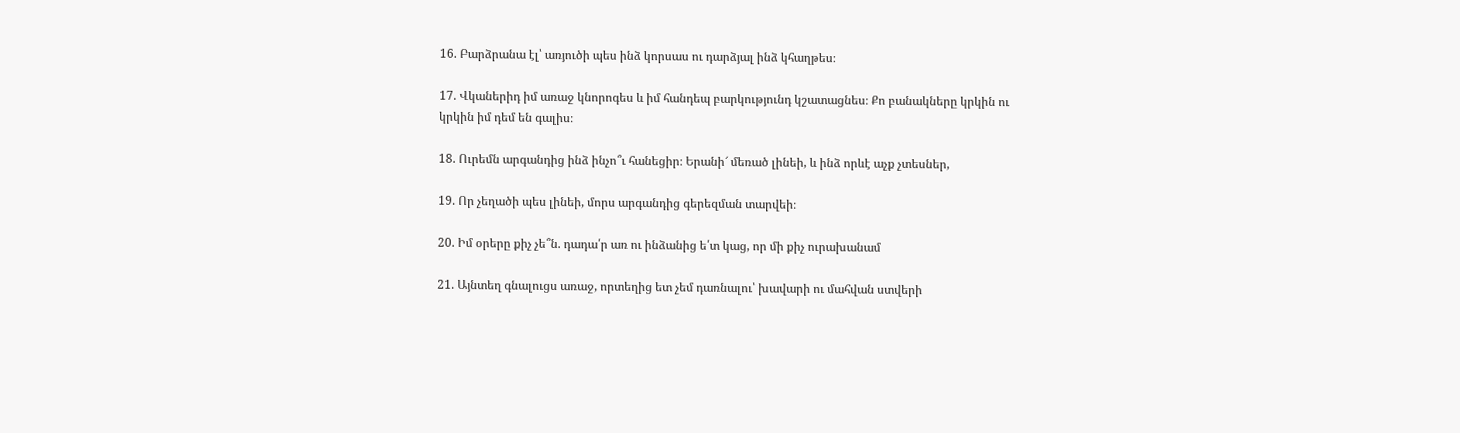16. Բարձրանա էլ՝ առյուծի պես ինձ կորսաս ու դարձյալ ինձ կհաղթես։

17. Վկաներիդ իմ առաջ կնորոգես և իմ հանդեպ բարկությունդ կշատացնես։ Քո բանակները կրկին ու կրկին իմ դեմ են գալիս։

18. Ուրեմն արգանդից ինձ ինչո՞ւ հանեցիր։ Երանի՜ մեռած լինեի, և ինձ որևէ աչք չտեսներ,

19. Որ չեղածի պես լինեի, մորս արգանդից գերեզման տարվեի։

20. Իմ օրերը քիչ չե՞ն. դադա՛ր առ ու ինձանից ե՛տ կաց, որ մի քիչ ուրախանամ

21. Այնտեղ գնալուցս առաջ, որտեղից ետ չեմ դառնալու՝ խավարի ու մահվան ստվերի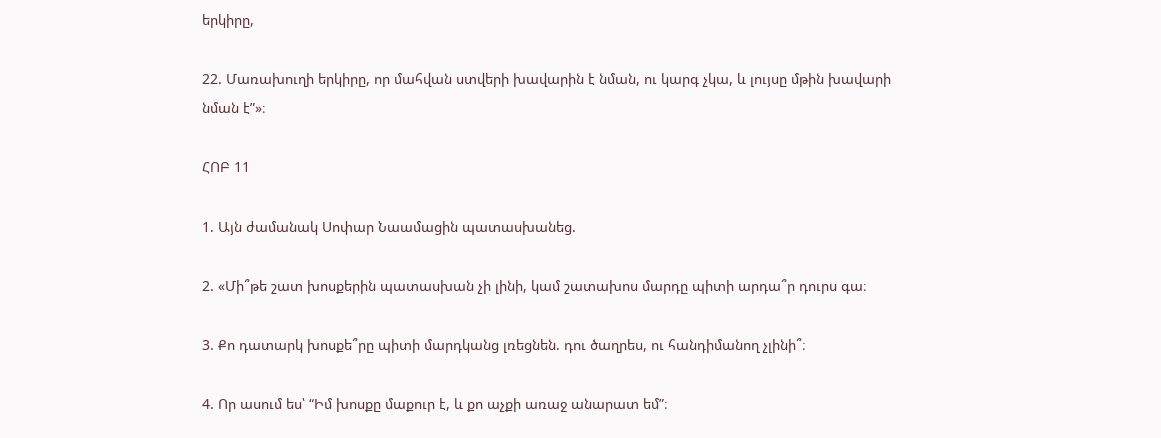երկիրը,

22. Մառախուղի երկիրը, որ մահվան ստվերի խավարին է նման, ու կարգ չկա, և լույսը մթին խավարի նման է”»։

ՀՈԲ 11

1. Այն ժամանակ Սոփար Նաամացին պատասխանեց.

2. «Մի՞թե շատ խոսքերին պատասխան չի լինի, կամ շատախոս մարդը պիտի արդա՞ր դուրս գա։

3. Քո դատարկ խոսքե՞րը պիտի մարդկանց լռեցնեն. դու ծաղրես, ու հանդիմանող չլինի՞։

4. Որ ասում ես՝ “Իմ խոսքը մաքուր է, և քո աչքի առաջ անարատ եմ”։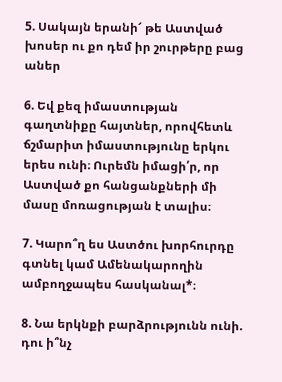5. Սակայն երանի՜ թե Աստված խոսեր ու քո դեմ իր շուրթերը բաց աներ

6. Եվ քեզ իմաստության գաղտնիքը հայտներ, որովհետև ճշմարիտ իմաստությունը երկու երես ունի։ Ուրեմն իմացի՛ր, որ Աստված քո հանցանքների մի մասը մոռացության է տալիս։

7. Կարո՞ղ ես Աստծու խորհուրդը գտնել կամ Ամենակարողին ամբողջապես հասկանալ*։

8. Նա երկնքի բարձրությունն ունի. դու ի՞նչ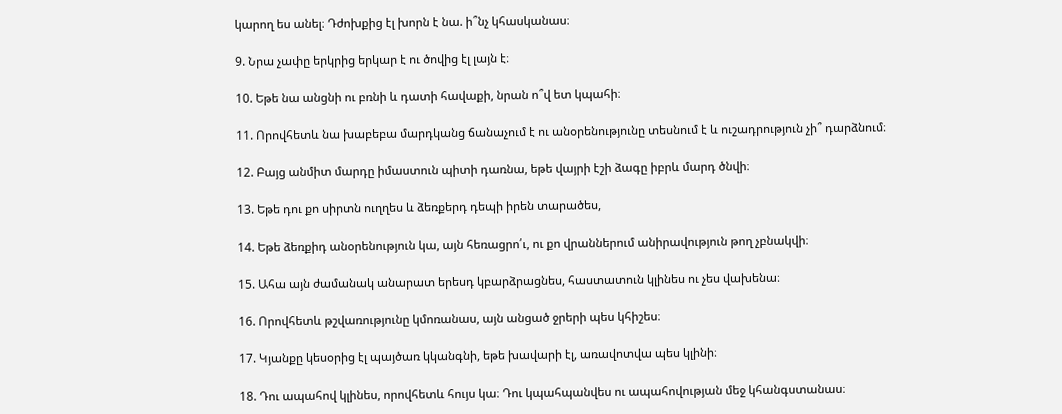կարող ես անել։ Դժոխքից էլ խորն է նա. ի՞նչ կհասկանաս։

9. Նրա չափը երկրից երկար է ու ծովից էլ լայն է։

10. Եթե նա անցնի ու բռնի և դատի հավաքի, նրան ո՞վ ետ կպահի։

11. Որովհետև նա խաբեբա մարդկանց ճանաչում է ու անօրենությունը տեսնում է և ուշադրություն չի՞ դարձնում։

12. Բայց անմիտ մարդը իմաստուն պիտի դառնա, եթե վայրի էշի ձագը իբրև մարդ ծնվի։

13. Եթե դու քո սիրտն ուղղես և ձեռքերդ դեպի իրեն տարածես,

14. Եթե ձեռքիդ անօրենություն կա, այն հեռացրո՛ւ, ու քո վրաններում անիրավություն թող չբնակվի։

15. Ահա այն ժամանակ անարատ երեսդ կբարձրացնես, հաստատուն կլինես ու չես վախենա։

16. Որովհետև թշվառությունը կմոռանաս, այն անցած ջրերի պես կհիշես։

17. Կյանքը կեսօրից էլ պայծառ կկանգնի, եթե խավարի էլ, առավոտվա պես կլինի։

18. Դու ապահով կլինես, որովհետև հույս կա։ Դու կպահպանվես ու ապահովության մեջ կհանգստանաս։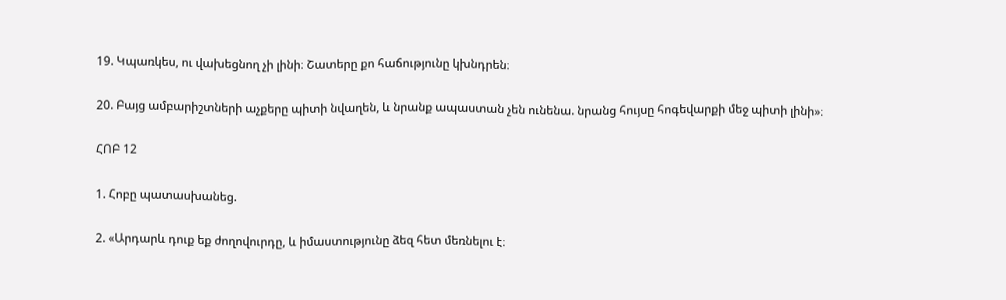19. Կպառկես, ու վախեցնող չի լինի։ Շատերը քո հաճությունը կխնդրեն։

20. Բայց ամբարիշտների աչքերը պիտի նվաղեն, և նրանք ապաստան չեն ունենա. նրանց հույսը հոգեվարքի մեջ պիտի լինի»։

ՀՈԲ 12

1. Հոբը պատասխանեց.

2. «Արդարև դուք եք ժողովուրդը, և իմաստությունը ձեզ հետ մեռնելու է։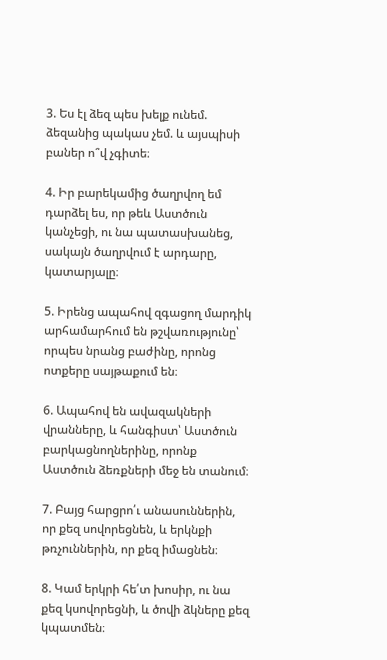3. Ես էլ ձեզ պես խելք ունեմ. ձեզանից պակաս չեմ. և այսպիսի բաներ ո՞վ չգիտե։

4. Իր բարեկամից ծաղրվող եմ դարձել ես, որ թեև Աստծուն կանչեցի, ու նա պատասխանեց, սակայն ծաղրվում է արդարը, կատարյալը։

5. Իրենց ապահով զգացող մարդիկ արհամարհում են թշվառությունը՝ որպես նրանց բաժինը, որոնց ոտքերը սայթաքում են։

6. Ապահով են ավազակների վրանները, և հանգիստ՝ Աստծուն բարկացնողներինը, որոնք Աստծուն ձեռքների մեջ են տանում։

7. Բայց հարցրո՛ւ անասուններին, որ քեզ սովորեցնեն, և երկնքի թռչուններին, որ քեզ իմացնեն։

8. Կամ երկրի հե՛տ խոսիր, ու նա քեզ կսովորեցնի, և ծովի ձկները քեզ կպատմեն։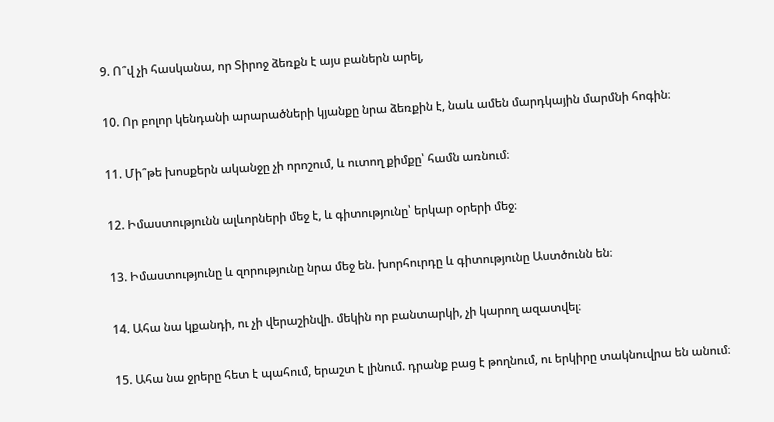9. Ո՞վ չի հասկանա, որ Տիրոջ ձեռքն է այս բաներն արել,

10. Որ բոլոր կենդանի արարածների կյանքը նրա ձեռքին է, նաև ամեն մարդկային մարմնի հոգին։

11. Մի՞թե խոսքերն ականջը չի որոշում, և ուտող քիմքը՝ համն առնում։

12. Իմաստությունն ալևորների մեջ է, և գիտությունը՝ երկար օրերի մեջ։

13. Իմաստությունը և զորությունը նրա մեջ են. խորհուրդը և գիտությունը Աստծունն են։

14. Ահա նա կքանդի, ու չի վերաշինվի. մեկին որ բանտարկի, չի կարող ազատվել։

15. Ահա նա ջրերը հետ է պահում, երաշտ է լինում. դրանք բաց է թողնում, ու երկիրը տակնուվրա են անում։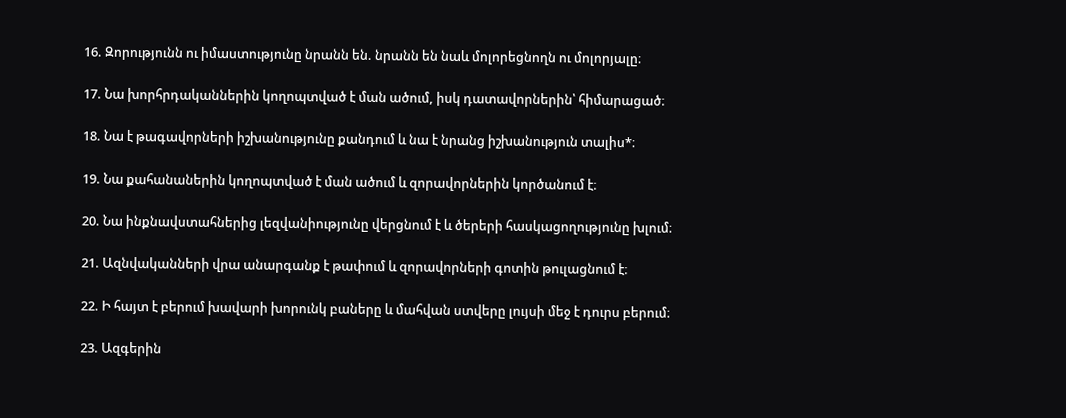16. Զորությունն ու իմաստությունը նրանն են. նրանն են նաև մոլորեցնողն ու մոլորյալը։

17. Նա խորհրդականներին կողոպտված է ման ածում, իսկ դատավորներին՝ հիմարացած։

18. Նա է թագավորների իշխանությունը քանդում և նա է նրանց իշխանություն տալիս*։

19. Նա քահանաներին կողոպտված է ման ածում և զորավորներին կործանում է։

20. Նա ինքնավստահներից լեզվանիությունը վերցնում է և ծերերի հասկացողությունը խլում։

21. Ազնվականների վրա անարգանք է թափում և զորավորների գոտին թուլացնում է։

22. Ի հայտ է բերում խավարի խորունկ բաները և մահվան ստվերը լույսի մեջ է դուրս բերում։

23. Ազգերին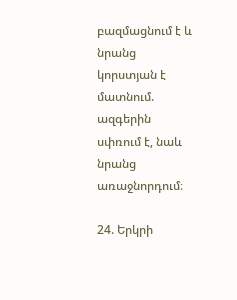բազմացնում է և նրանց կորստյան է մատնում. ազգերին սփռում է, նաև նրանց առաջնորդում։

24. Երկրի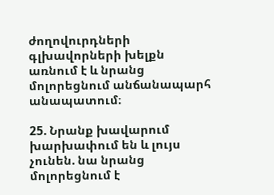ժողովուրդների գլխավորների խելքն առնում է և նրանց մոլորեցնում անճանապարհ անապատում։

25. Նրանք խավարում խարխափում են և լույս չունեն. նա նրանց մոլորեցնում է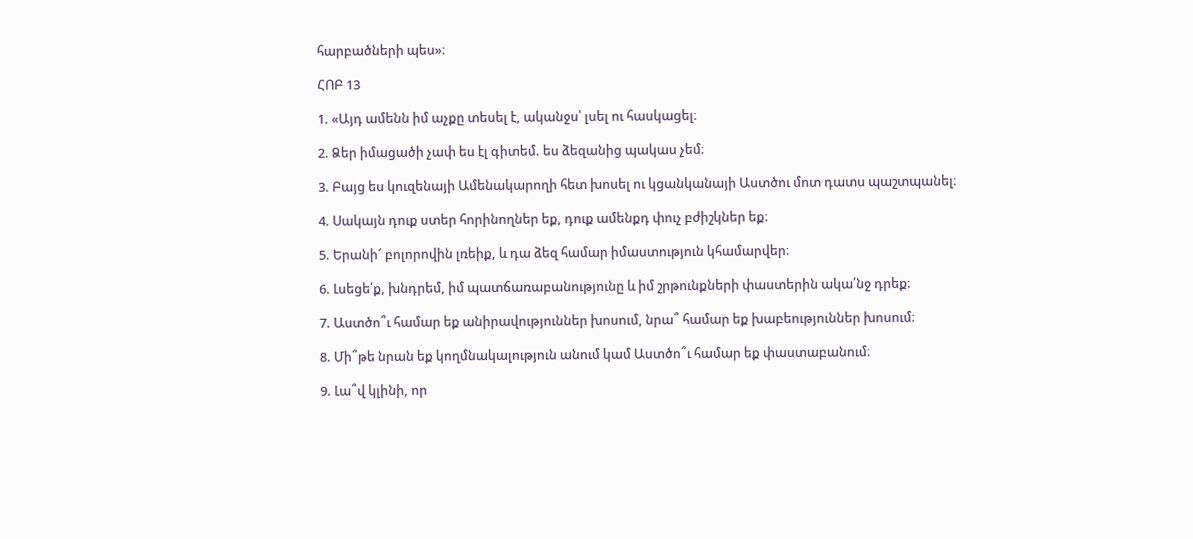հարբածների պես»։

ՀՈԲ 13

1. «Այդ ամենն իմ աչքը տեսել է, ականջս՝ լսել ու հասկացել։

2. Ձեր իմացածի չափ ես էլ գիտեմ. ես ձեզանից պակաս չեմ։

3. Բայց ես կուզենայի Ամենակարողի հետ խոսել ու կցանկանայի Աստծու մոտ դատս պաշտպանել։

4. Սակայն դուք ստեր հորինողներ եք, դուք ամենքդ փուչ բժիշկներ եք։

5. Երանի՜ բոլորովին լռեիք, և դա ձեզ համար իմաստություն կհամարվեր։

6. Լսեցե՛ք, խնդրեմ, իմ պատճառաբանությունը և իմ շրթունքների փաստերին ակա՛նջ դրեք։

7. Աստծո՞ւ համար եք անիրավություններ խոսում, նրա՞ համար եք խաբեություններ խոսում։

8. Մի՞թե նրան եք կողմնակալություն անում կամ Աստծո՞ւ համար եք փաստաբանում։

9. Լա՞վ կլինի, որ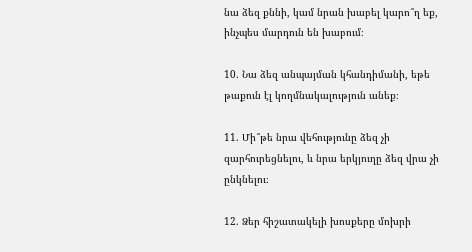նա ձեզ քննի, կամ նրան խաբել կարո՞ղ եք, ինչպես մարդուն են խաբում։

10. Նա ձեզ անպայման կհանդիմանի, եթե թաքուն էլ կողմնակալություն անեք։

11. Մի՞թե նրա վեհությունը ձեզ չի զարհուրեցնելու, և նրա երկյուղը ձեզ վրա չի ընկնելու։

12. Ձեր հիշատակելի խոսքերը մոխրի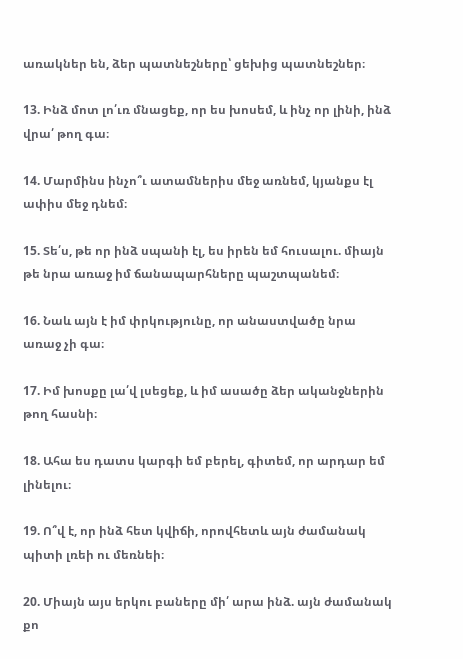առակներ են, ձեր պատնեշները՝ ցեխից պատնեշներ։

13. Ինձ մոտ լո՛ւռ մնացեք, որ ես խոսեմ, և ինչ որ լինի, ինձ վրա՛ թող գա։

14. Մարմինս ինչո՞ւ ատամներիս մեջ առնեմ, կյանքս էլ ափիս մեջ դնեմ։

15. Տե՛ս, թե որ ինձ սպանի էլ, ես իրեն եմ հուսալու. միայն թե նրա առաջ իմ ճանապարհները պաշտպանեմ։

16. Նաև այն է իմ փրկությունը, որ անաստվածը նրա առաջ չի գա։

17. Իմ խոսքը լա՛վ լսեցեք, և իմ ասածը ձեր ականջներին թող հասնի։

18. Ահա ես դատս կարգի եմ բերել, գիտեմ, որ արդար եմ լինելու։

19. Ո՞վ է, որ ինձ հետ կվիճի, որովհետև այն ժամանակ պիտի լռեի ու մեռնեի։

20. Միայն այս երկու բաները մի՛ արա ինձ. այն ժամանակ քո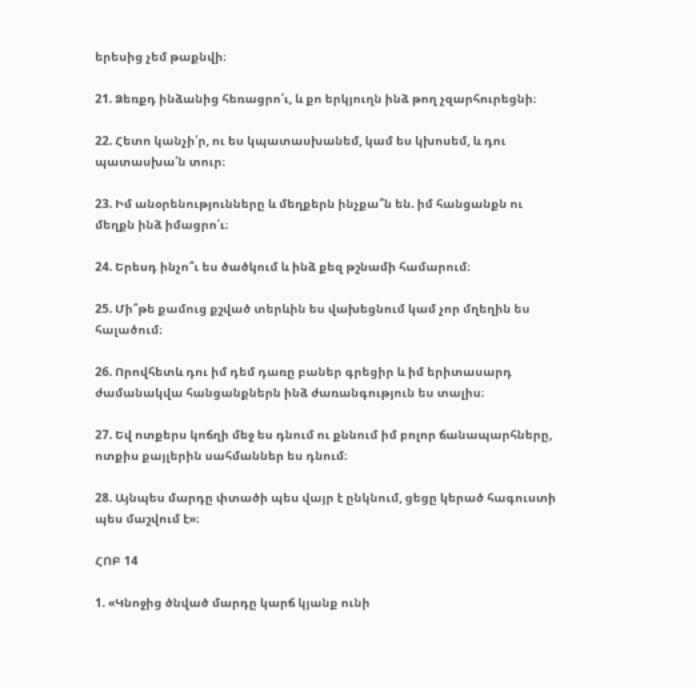երեսից չեմ թաքնվի։

21. Ձեռքդ ինձանից հեռացրո՛ւ, և քո երկյուղն ինձ թող չզարհուրեցնի։

22. Հետո կանչի՛ր, ու ես կպատասխանեմ, կամ ես կխոսեմ, և դու պատասխա՛ն տուր։

23. Իմ անօրենությունները և մեղքերն ինչքա՞ն են. իմ հանցանքն ու մեղքն ինձ իմացրո՛ւ։

24. Երեսդ ինչո՞ւ ես ծածկում և ինձ քեզ թշնամի համարում։

25. Մի՞թե քամուց քշված տերևին ես վախեցնում կամ չոր մղեղին ես հալածում։

26. Որովհետև դու իմ դեմ դառը բաներ գրեցիր և իմ երիտասարդ ժամանակվա հանցանքներն ինձ ժառանգություն ես տալիս։

27. Եվ ոտքերս կոճղի մեջ ես դնում ու քննում իմ բոլոր ճանապարհները, ոտքիս քայլերին սահմաններ ես դնում։

28. Այնպես մարդը փտածի պես վայր է ընկնում, ցեցը կերած հագուստի պես մաշվում է»։

ՀՈԲ 14

1. «Կնոջից ծնված մարդը կարճ կյանք ունի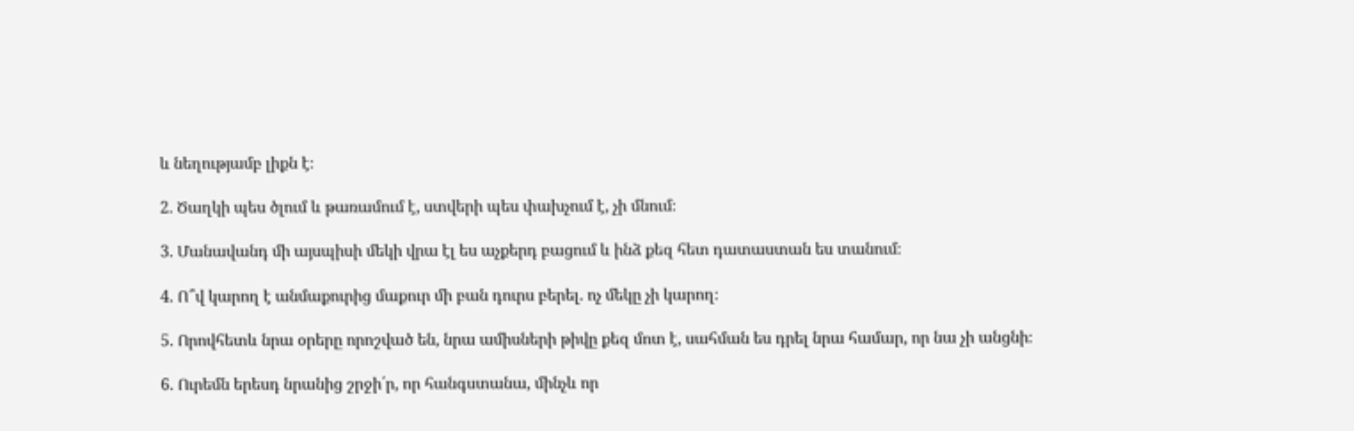և նեղությամբ լիքն է։

2. Ծաղկի պես ծլում և թառամում է, ստվերի պես փախչում է, չի մնում։

3. Մանավանդ մի այսպիսի մեկի վրա էլ ես աչքերդ բացում և ինձ քեզ հետ դատաստան ես տանում։

4. Ո՞վ կարող է անմաքուրից մաքուր մի բան դուրս բերել. ոչ մեկը չի կարող։

5. Որովհետև նրա օրերը որոշված են, նրա ամիսների թիվը քեզ մոտ է, սահման ես դրել նրա համար, որ նա չի անցնի։

6. Ուրեմն երեսդ նրանից շրջի՛ր, որ հանգստանա, մինչև որ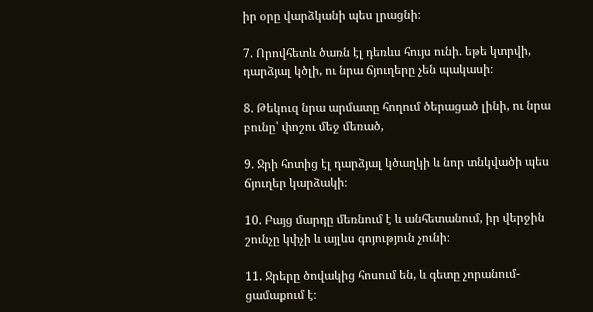իր օրը վարձկանի պես լրացնի։

7. Որովհետև ծառն էլ դեռևս հույս ունի. եթե կտրվի, դարձյալ կծլի, ու նրա ճյուղերը չեն պակասի։

8. Թեկուզ նրա արմատը հողում ծերացած լինի, ու նրա բունը՝ փոշու մեջ մեռած,

9. Ջրի հոտից էլ դարձյալ կծաղկի և նոր տնկվածի պես ճյուղեր կարձակի։

10. Բայց մարդը մեռնում է և անհետանում, իր վերջին շունչը կփչի և այլևս գոյություն չունի։

11. Ջրերը ծովակից հոսում են, և գետը չորանում-ցամաքում է։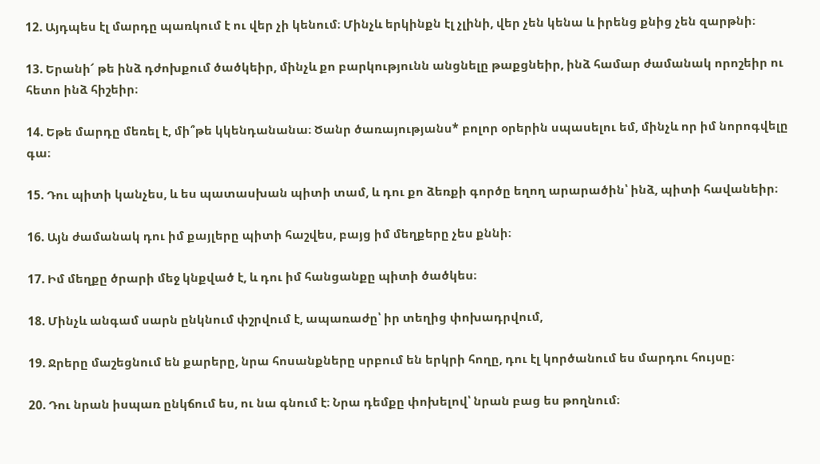12. Այդպես էլ մարդը պառկում է ու վեր չի կենում։ Մինչև երկինքն էլ չլինի, վեր չեն կենա և իրենց քնից չեն զարթնի։

13. Երանի՜ թե ինձ դժոխքում ծածկեիր, մինչև քո բարկությունն անցնելը թաքցնեիր, ինձ համար ժամանակ որոշեիր ու հետո ինձ հիշեիր։

14. Եթե մարդը մեռել է, մի՞թե կկենդանանա։ Ծանր ծառայությանս* բոլոր օրերին սպասելու եմ, մինչև որ իմ նորոգվելը գա։

15. Դու պիտի կանչես, և ես պատասխան պիտի տամ, և դու քո ձեռքի գործը եղող արարածին՝ ինձ, պիտի հավանեիր։

16. Այն ժամանակ դու իմ քայլերը պիտի հաշվես, բայց իմ մեղքերը չես քննի։

17. Իմ մեղքը ծրարի մեջ կնքված է, և դու իմ հանցանքը պիտի ծածկես։

18. Մինչև անգամ սարն ընկնում փշրվում է, ապառաժը՝ իր տեղից փոխադրվում,

19. Ջրերը մաշեցնում են քարերը, նրա հոսանքները սրբում են երկրի հողը, դու էլ կործանում ես մարդու հույսը։

20. Դու նրան իսպառ ընկճում ես, ու նա գնում է։ Նրա դեմքը փոխելով՝ նրան բաց ես թողնում։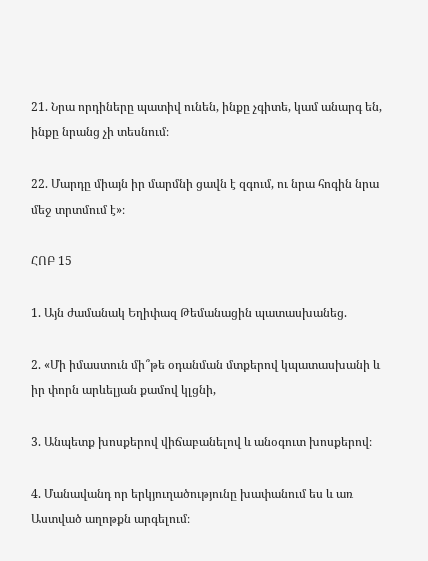21. Նրա որդիները պատիվ ունեն, ինքը չգիտե, կամ անարգ են, ինքը նրանց չի տեսնում։

22. Մարդը միայն իր մարմնի ցավն է զգում, ու նրա հոգին նրա մեջ տրտմում է»։

ՀՈԲ 15

1. Այն ժամանակ Եղիփազ Թեմանացին պատասխանեց.

2. «Մի իմաստուն մի՞թե օդանման մտքերով կպատասխանի և իր փորն արևելյան քամով կլցնի,

3. Անպետք խոսքերով վիճաբանելով և անօգուտ խոսքերով։

4. Մանավանդ որ երկյուղածությունը խափանում ես և առ Աստված աղոթքն արգելում։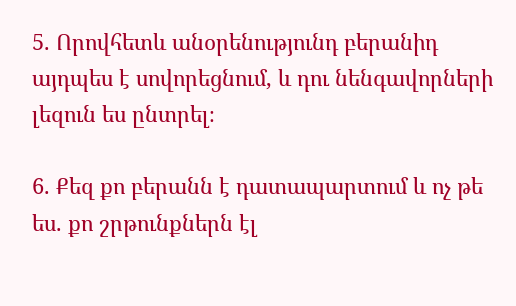5. Որովհետև անօրենությունդ բերանիդ այդպես է սովորեցնում, և դու նենգավորների լեզուն ես ընտրել։

6. Քեզ քո բերանն է դատապարտում և ոչ թե ես. քո շրթունքներն էլ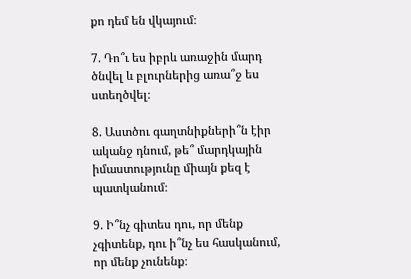քո դեմ են վկայում։

7. Դո՞ւ ես իբրև առաջին մարդ ծնվել և բլուրներից առա՞ջ ես ստեղծվել։

8. Աստծու գաղտնիքների՞ն էիր ականջ դնում, թե՞ մարդկային իմաստությունը միայն քեզ է պատկանում։

9. Ի՞նչ գիտես դու, որ մենք չգիտենք, դու ի՞նչ ես հասկանում, որ մենք չունենք։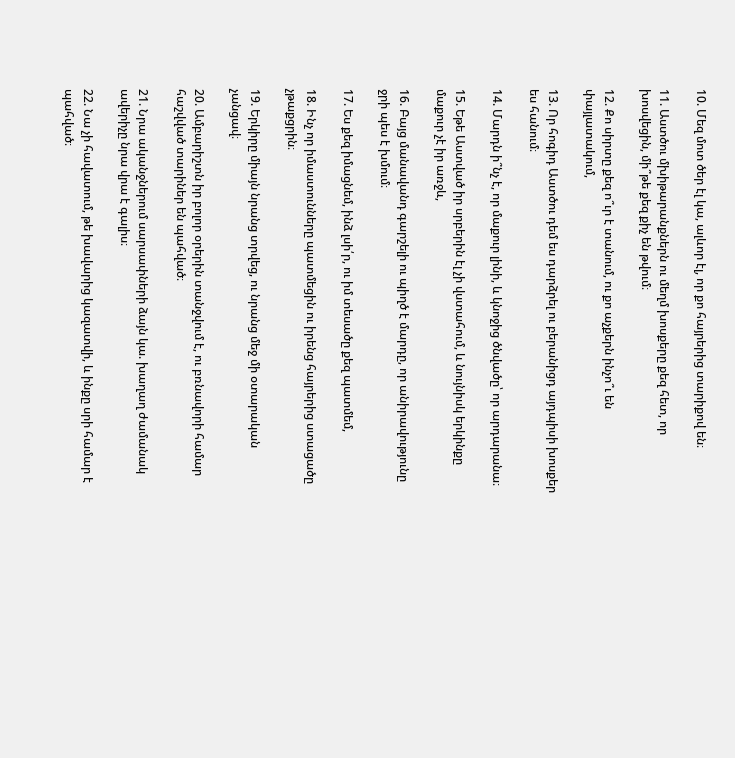10. Մեզ մոտ ծեր էլ կա, ալևոր էլ, որ քո հայրերից տարիքով են։

11. Աստծու մխիթարանքներն ու մեղմ խոսքերը քեզ հետ, որ խոսվեցին, մի՞թե քեզ քիչ են թվում։

12. Քո սիրտը քեզ ո՞ւր է տանում, ու քո աչքերն ինչո՞ւ են փայլատակում,

13. Որ հոգիդ Աստծու դեմ ես դարձրել ու բերանիցդ այդպիսի խոսքեր ես հանում։

14. Մարդն ի՞նչ է, որ մաքուր լինի, և կնոջից ծնվածը՝ որ արդարանա։

15. Եթե Աստված իր սրբերին էլ չի վստահում, և նույնիսկ երկինքը մաքուր չէ իր առջև,

16. Բայց մանավանդ գարշելի ու պիղծ է մարդը, որ անիրավությունը ջրի պես է խմում։

17. Ես քեզ իմացնեմ, ինձ լսի՛ր, ու իմ տեսածը քեզ պատմեմ,

18. Ինչ որ իմաստունները պատմեցին ու իրենց հայրերից ստացածը չթաքցրին։

19. Երկիրը միայն նրանց տրվեց, ու նրանց մեջ մի օտարական չանցավ։

20. Ամբարիշտն իր բոլոր օրերին տանջվում է, ու բռնավորի համար հաշվված տարիներ են պահված։

21. Նրա ականջներում սարսափների ձայն կա. խաղաղ ժամանակ ավերիչը նրա վրա է գալիս։

22. Նա չի հավատում, թե խավարից կազատվի, և ինքը սրի համար է պահված։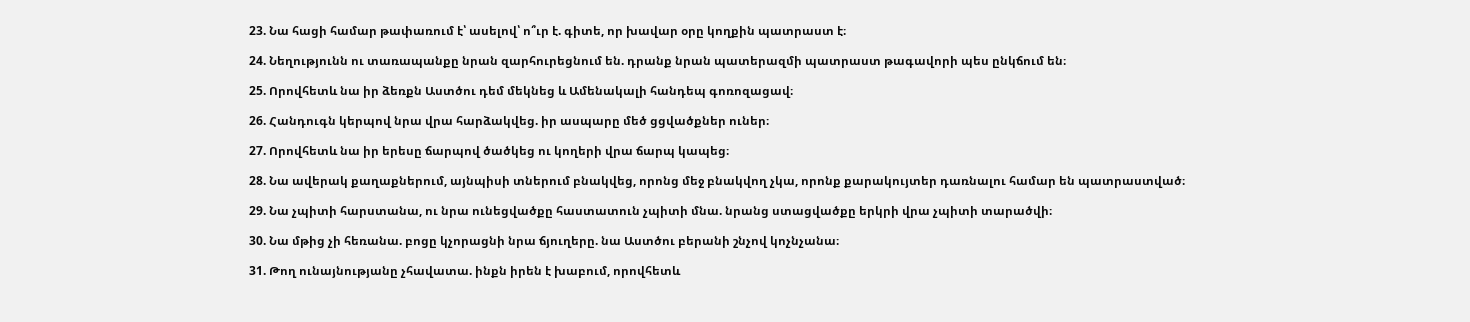23. Նա հացի համար թափառում է՝ ասելով՝ ո՞ւր է. գիտե, որ խավար օրը կողքին պատրաստ է։

24. Նեղությունն ու տառապանքը նրան զարհուրեցնում են. դրանք նրան պատերազմի պատրաստ թագավորի պես ընկճում են։

25. Որովհետև նա իր ձեռքն Աստծու դեմ մեկնեց և Ամենակալի հանդեպ գոռոզացավ։

26. Հանդուգն կերպով նրա վրա հարձակվեց. իր ասպարը մեծ ցցվածքներ ուներ։

27. Որովհետև նա իր երեսը ճարպով ծածկեց ու կողերի վրա ճարպ կապեց։

28. Նա ավերակ քաղաքներում, այնպիսի տներում բնակվեց, որոնց մեջ բնակվող չկա, որոնք քարակույտեր դառնալու համար են պատրաստված։

29. Նա չպիտի հարստանա, ու նրա ունեցվածքը հաստատուն չպիտի մնա. նրանց ստացվածքը երկրի վրա չպիտի տարածվի։

30. Նա մթից չի հեռանա. բոցը կչորացնի նրա ճյուղերը. նա Աստծու բերանի շնչով կոչնչանա։

31. Թող ունայնությանը չհավատա. ինքն իրեն է խաբում, որովհետև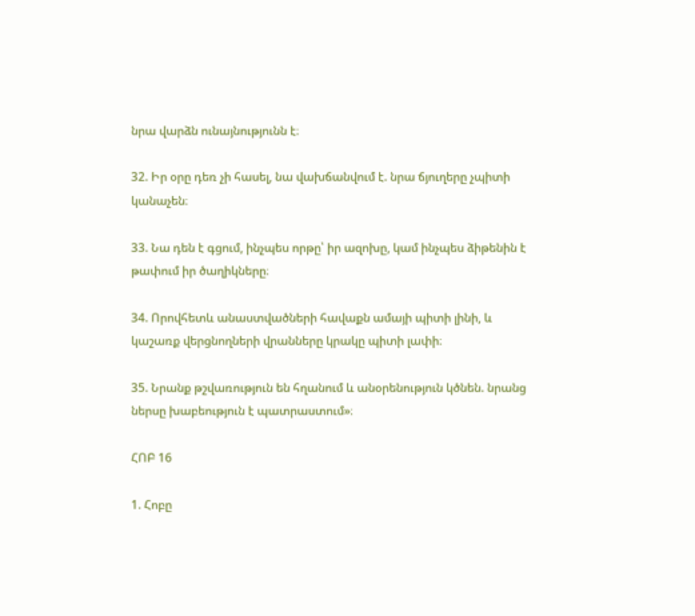նրա վարձն ունայնությունն է։

32. Իր օրը դեռ չի հասել, նա վախճանվում է. նրա ճյուղերը չպիտի կանաչեն։

33. Նա դեն է գցում, ինչպես որթը՝ իր ազոխը, կամ ինչպես ձիթենին է թափում իր ծաղիկները։

34. Որովհետև անաստվածների հավաքն ամայի պիտի լինի, և կաշառք վերցնողների վրանները կրակը պիտի լափի։

35. Նրանք թշվառություն են հղանում և անօրենություն կծնեն. նրանց ներսը խաբեություն է պատրաստում»։

ՀՈԲ 16

1. Հոբը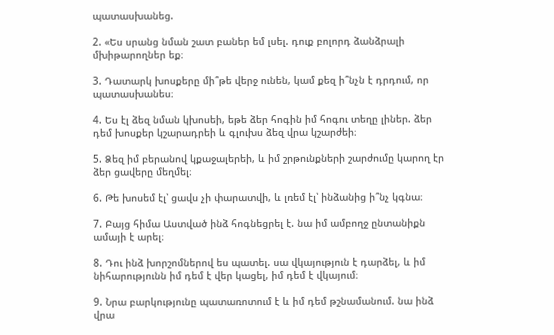պատասխանեց.

2. «Ես սրանց նման շատ բաներ եմ լսել. դուք բոլորդ ձանձրալի մխիթարողներ եք։

3. Դատարկ խոսքերը մի՞թե վերջ ունեն, կամ քեզ ի՞նչն է դրդում, որ պատասխանես։

4. Ես էլ ձեզ նման կխոսեի, եթե ձեր հոգին իմ հոգու տեղը լիներ. ձեր դեմ խոսքեր կշարադրեի և գլուխս ձեզ վրա կշարժեի։

5. Ձեզ իմ բերանով կքաջալերեի, և իմ շրթունքների շարժումը կարող էր ձեր ցավերը մեղմել։

6. Թե խոսեմ էլ՝ ցավս չի փարատվի, և լռեմ էլ՝ ինձանից ի՞նչ կգնա։

7. Բայց հիմա Աստված ինձ հոգնեցրել է. նա իմ ամբողջ ընտանիքն ամայի է արել։

8. Դու ինձ խորշոմներով ես պատել. սա վկայություն է դարձել, և իմ նիհարությունն իմ դեմ է վեր կացել, իմ դեմ է վկայում։

9. Նրա բարկությունը պատառոտում է և իմ դեմ թշնամանում. նա ինձ վրա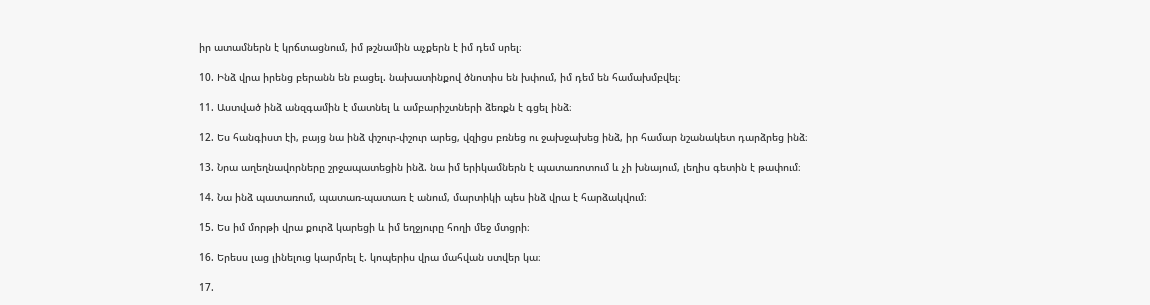իր ատամներն է կրճտացնում, իմ թշնամին աչքերն է իմ դեմ սրել։

10. Ինձ վրա իրենց բերանն են բացել. նախատինքով ծնոտիս են խփում, իմ դեմ են համախմբվել։

11. Աստված ինձ անզգամին է մատնել և ամբարիշտների ձեռքն է գցել ինձ։

12. Ես հանգիստ էի, բայց նա ինձ փշուր-փշուր արեց, վզիցս բռնեց ու ջախջախեց ինձ, իր համար նշանակետ դարձրեց ինձ։

13. Նրա աղեղնավորները շրջապատեցին ինձ. նա իմ երիկամներն է պատառոտում և չի խնայում, լեղիս գետին է թափում։

14. Նա ինձ պատառում, պատառ-պատառ է անում, մարտիկի պես ինձ վրա է հարձակվում։

15. Ես իմ մորթի վրա քուրձ կարեցի և իմ եղջյուրը հողի մեջ մտցրի։

16. Երեսս լաց լինելուց կարմրել է. կոպերիս վրա մահվան ստվեր կա։

17.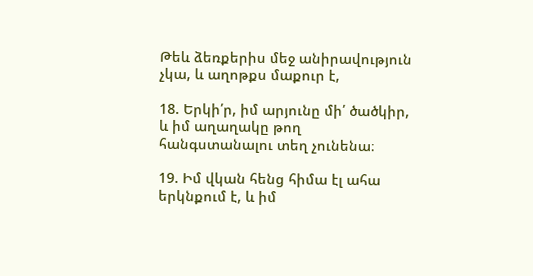Թեև ձեռքերիս մեջ անիրավություն չկա, և աղոթքս մաքուր է,

18. Երկի՛ր, իմ արյունը մի՛ ծածկիր, և իմ աղաղակը թող հանգստանալու տեղ չունենա։

19. Իմ վկան հենց հիմա էլ ահա երկնքում է, և իմ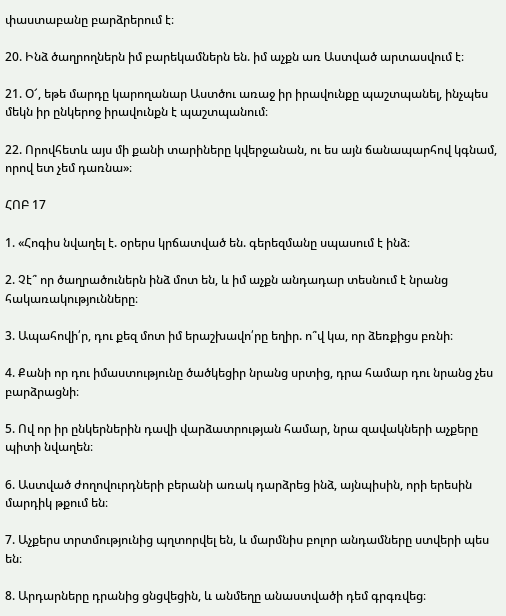փաստաբանը բարձրերում է։

20. Ինձ ծաղրողներն իմ բարեկամներն են. իմ աչքն առ Աստված արտասվում է։

21. Օ՜, եթե մարդը կարողանար Աստծու առաջ իր իրավունքը պաշտպանել, ինչպես մեկն իր ընկերոջ իրավունքն է պաշտպանում։

22. Որովհետև այս մի քանի տարիները կվերջանան, ու ես այն ճանապարհով կգնամ, որով ետ չեմ դառնա»։

ՀՈԲ 17

1. «Հոգիս նվաղել է. օրերս կրճատված են. գերեզմանը սպասում է ինձ։

2. Չէ՞ որ ծաղրածուներն ինձ մոտ են, և իմ աչքն անդադար տեսնում է նրանց հակառակությունները։

3. Ապահովի՛ր, դու քեզ մոտ իմ երաշխավո՛րը եղիր. ո՞վ կա, որ ձեռքիցս բռնի։

4. Քանի որ դու իմաստությունը ծածկեցիր նրանց սրտից, դրա համար դու նրանց չես բարձրացնի։

5. Ով որ իր ընկերներին դավի վարձատրության համար, նրա զավակների աչքերը պիտի նվաղեն։

6. Աստված ժողովուրդների բերանի առակ դարձրեց ինձ, այնպիսին, որի երեսին մարդիկ թքում են։

7. Աչքերս տրտմությունից պղտորվել են, և մարմնիս բոլոր անդամները ստվերի պես են։

8. Արդարները դրանից ցնցվեցին, և անմեղը անաստվածի դեմ գրգռվեց։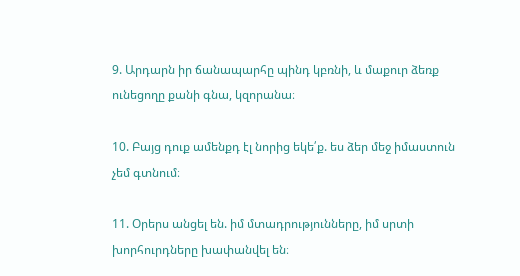9. Արդարն իր ճանապարհը պինդ կբռնի, և մաքուր ձեռք ունեցողը քանի գնա, կզորանա։

10. Բայց դուք ամենքդ էլ նորից եկե՛ք. ես ձեր մեջ իմաստուն չեմ գտնում։

11. Օրերս անցել են. իմ մտադրությունները, իմ սրտի խորհուրդները խափանվել են։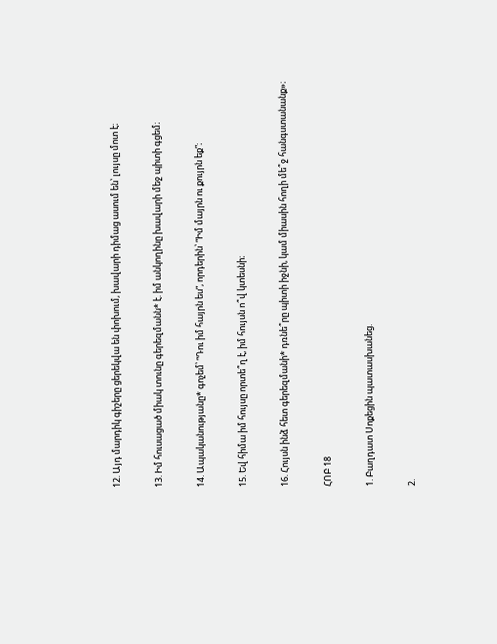12. Այդ մարդիկ գիշերը ցերեկվա են փոխում, խավարի դիմաց ասում են՝ լույսը մոտ է։

13. Իմ հուսացած միակ տունը գերեզմանն* է. իմ անկողինը խավարի մեջ պիտի գցեմ։

14. Ապականությանը* գոչեմ՝ “Դու իմ հայրն ես”, որդերին՝ “Իմ մայրն ու քույրն եք”։

15. Եվ հիմա իմ հույսը որտե՞ղ է, իմ հույսն ո՞վ կտեսնի։

16. Հույսն ինձ հետ գերեզմանի* դռնե՞րը պիտի իջնի, կամ միասին հողի մե՞ջ հանգստանանք»։

ՀՈԲ 18

1. Բաղդատ Սոքեցին պատասխանեց.

2.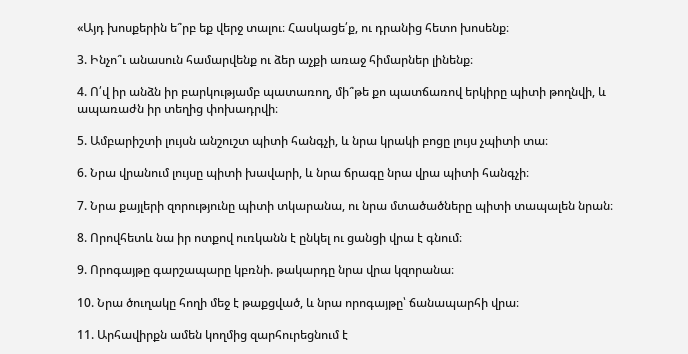«Այդ խոսքերին ե՞րբ եք վերջ տալու։ Հասկացե՛ք, ու դրանից հետո խոսենք։

3. Ինչո՞ւ անասուն համարվենք ու ձեր աչքի առաջ հիմարներ լինենք։

4. Ո՛վ իր անձն իր բարկությամբ պատառող, մի՞թե քո պատճառով երկիրը պիտի թողնվի, և ապառաժն իր տեղից փոխադրվի։

5. Ամբարիշտի լույսն անշուշտ պիտի հանգչի, և նրա կրակի բոցը լույս չպիտի տա։

6. Նրա վրանում լույսը պիտի խավարի, և նրա ճրագը նրա վրա պիտի հանգչի։

7. Նրա քայլերի զորությունը պիտի տկարանա, ու նրա մտածածները պիտի տապալեն նրան։

8. Որովհետև նա իր ոտքով ուռկանն է ընկել ու ցանցի վրա է գնում։

9. Որոգայթը գարշապարը կբռնի. թակարդը նրա վրա կզորանա։

10. Նրա ծուղակը հողի մեջ է թաքցված, և նրա որոգայթը՝ ճանապարհի վրա։

11. Արհավիրքն ամեն կողմից զարհուրեցնում է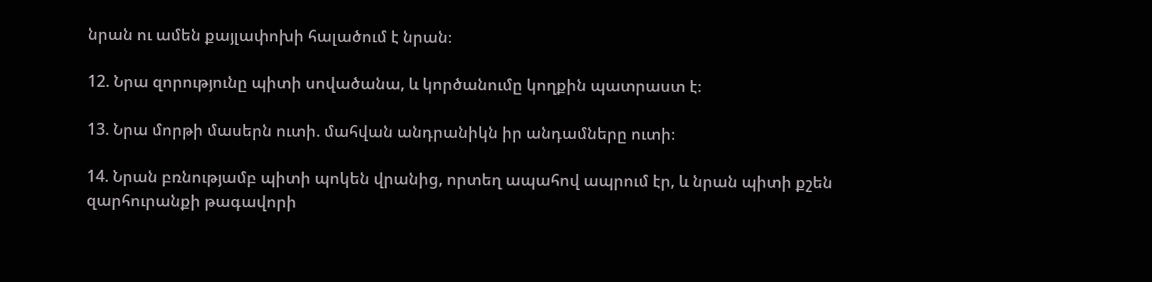նրան ու ամեն քայլափոխի հալածում է նրան։

12. Նրա զորությունը պիտի սովածանա, և կործանումը կողքին պատրաստ է։

13. Նրա մորթի մասերն ուտի. մահվան անդրանիկն իր անդամները ուտի։

14. Նրան բռնությամբ պիտի պոկեն վրանից, որտեղ ապահով ապրում էր, և նրան պիտի քշեն զարհուրանքի թագավորի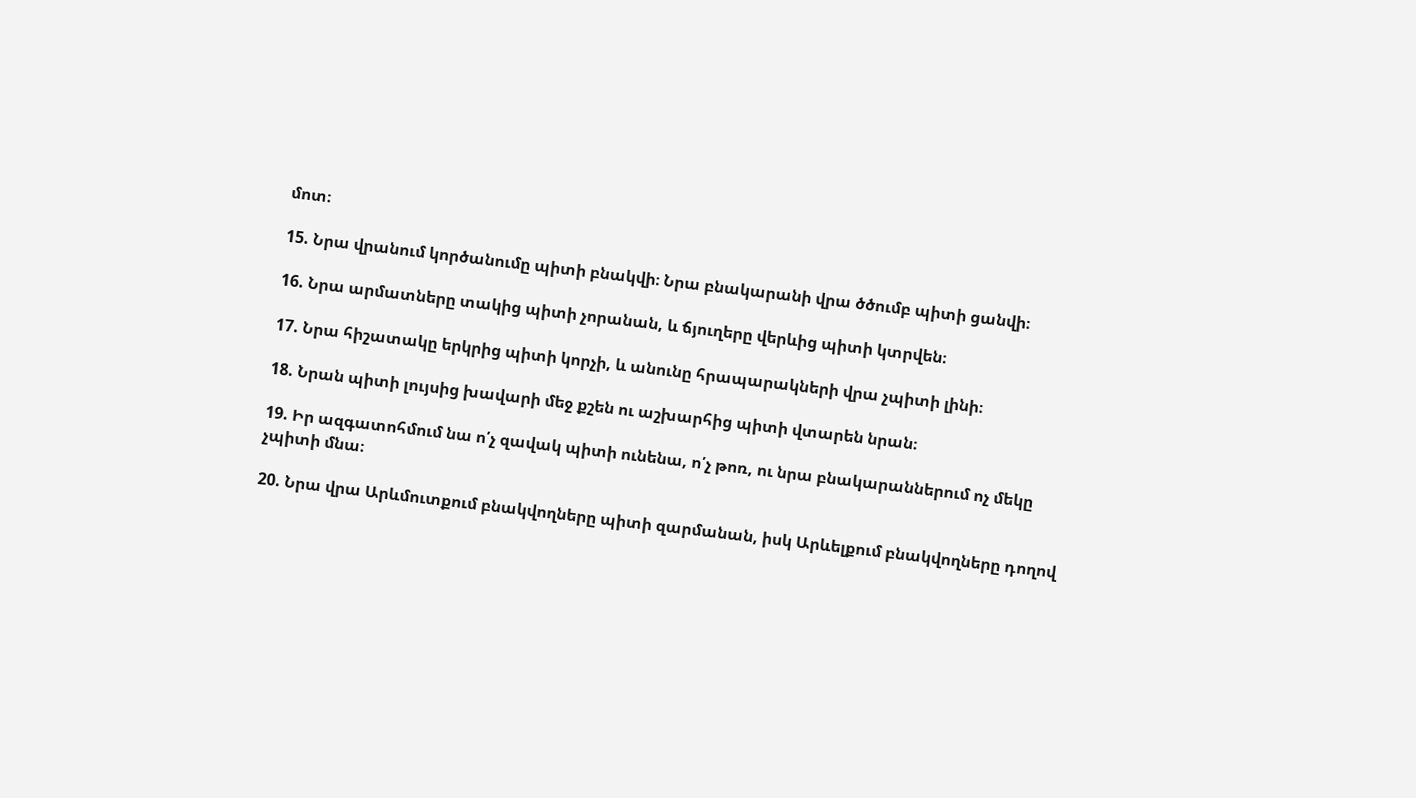մոտ։

15. Նրա վրանում կործանումը պիտի բնակվի։ Նրա բնակարանի վրա ծծումբ պիտի ցանվի։

16. Նրա արմատները տակից պիտի չորանան, և ճյուղերը վերևից պիտի կտրվեն։

17. Նրա հիշատակը երկրից պիտի կորչի, և անունը հրապարակների վրա չպիտի լինի։

18. Նրան պիտի լույսից խավարի մեջ քշեն ու աշխարհից պիտի վտարեն նրան։

19. Իր ազգատոհմում նա ո՛չ զավակ պիտի ունենա, ո՛չ թոռ, ու նրա բնակարաններում ոչ մեկը չպիտի մնա։

20. Նրա վրա Արևմուտքում բնակվողները պիտի զարմանան, իսկ Արևելքում բնակվողները դողով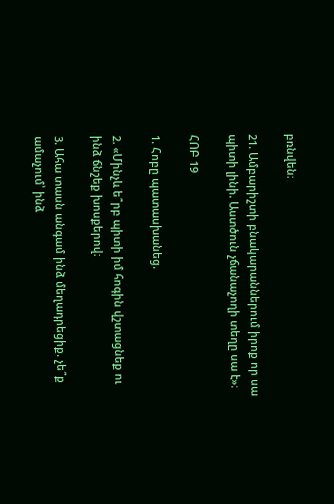բռնվեն։

21. Ամբարիշտի բնակարաններում իրոք որ սա պիտի լինի. Աստծուն չճանաչողի տեղը սա է»։

ՀՈԲ 19

1. Հոբը պատասխանեց.

2. «Մինչև ե՞րբ պիտի իմ հոգին վշտացնեք ու ինձ ճնշեք խոսքերով։

3. Ահա տասն անգամ ինձ մեղադրեցիք. չե՞ք ամաչում՝ ինձ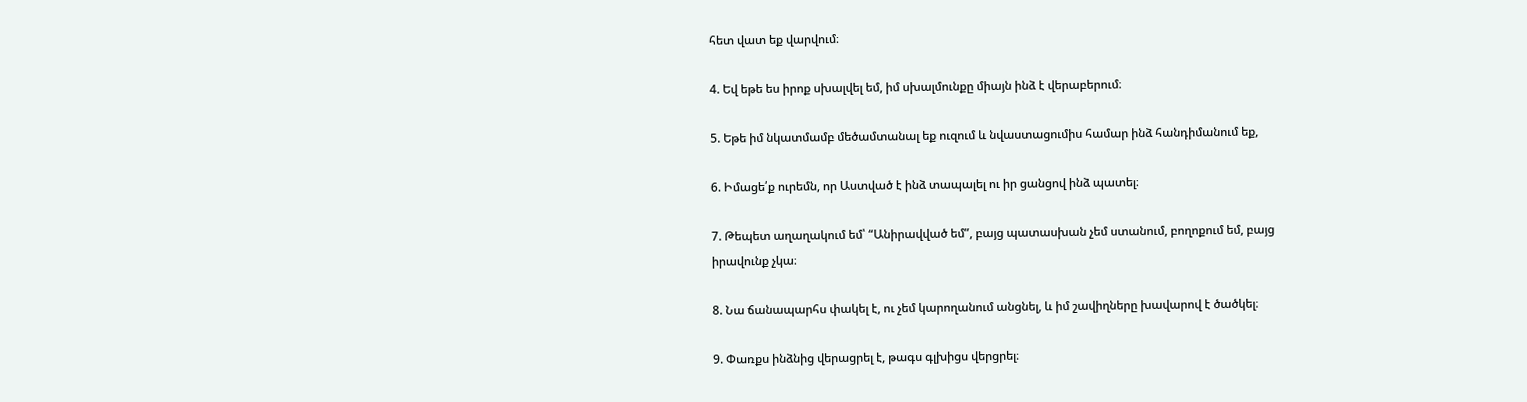հետ վատ եք վարվում։

4. Եվ եթե ես իրոք սխալվել եմ, իմ սխալմունքը միայն ինձ է վերաբերում։

5. Եթե իմ նկատմամբ մեծամտանալ եք ուզում և նվաստացումիս համար ինձ հանդիմանում եք,

6. Իմացե՛ք ուրեմն, որ Աստված է ինձ տապալել ու իր ցանցով ինձ պատել։

7. Թեպետ աղաղակում եմ՝ “Անիրավված եմ”, բայց պատասխան չեմ ստանում, բողոքում եմ, բայց իրավունք չկա։

8. Նա ճանապարհս փակել է, ու չեմ կարողանում անցնել, և իմ շավիղները խավարով է ծածկել։

9. Փառքս ինձնից վերացրել է, թագս գլխիցս վերցրել։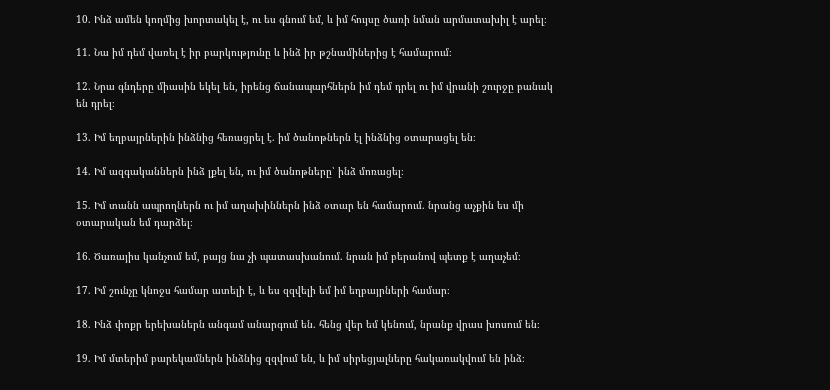10. Ինձ ամեն կողմից խորտակել է, ու ես գնում եմ, և իմ հույսը ծառի նման արմատախիլ է արել։

11. Նա իմ դեմ վառել է իր բարկությունը և ինձ իր թշնամիներից է համարում։

12. Նրա գնդերը միասին եկել են, իրենց ճանապարհներն իմ դեմ դրել ու իմ վրանի շուրջը բանակ են դրել։

13. Իմ եղբայրներին ինձնից հեռացրել է. իմ ծանոթներն էլ ինձնից օտարացել են։

14. Իմ ազգականներն ինձ լքել են, ու իմ ծանոթները՝ ինձ մոռացել։

15. Իմ տանն ապրողներն ու իմ աղախիններն ինձ օտար են համարում. նրանց աչքին ես մի օտարական եմ դարձել։

16. Ծառայիս կանչում եմ, բայց նա չի պատասխանում. նրան իմ բերանով պետք է աղաչեմ։

17. Իմ շունչը կնոջս համար ատելի է, և ես զզվելի եմ իմ եղբայրների համար։

18. Ինձ փոքր երեխաներն անգամ անարգում են. հենց վեր եմ կենում, նրանք վրաս խոսում են։

19. Իմ մտերիմ բարեկամներն ինձնից զզվում են, և իմ սիրեցյալները հակառակվում են ինձ։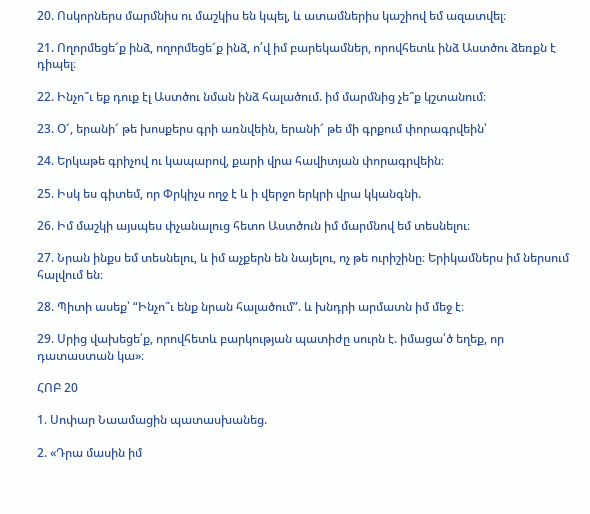20. Ոսկորներս մարմնիս ու մաշկիս են կպել, և ատամներիս կաշիով եմ ազատվել։

21. Ողորմեցե՜ք ինձ, ողորմեցե՜ք ինձ, ո՛վ իմ բարեկամներ, որովհետև ինձ Աստծու ձեռքն է դիպել։

22. Ինչո՞ւ եք դուք էլ Աստծու նման ինձ հալածում. իմ մարմնից չե՞ք կշտանում։

23. Օ՜, երանի՜ թե խոսքերս գրի առնվեին, երանի՜ թե մի գրքում փորագրվեին՝

24. Երկաթե գրիչով ու կապարով, քարի վրա հավիտյան փորագրվեին։

25. Իսկ ես գիտեմ, որ Փրկիչս ողջ է և ի վերջո երկրի վրա կկանգնի.

26. Իմ մաշկի այսպես փչանալուց հետո Աստծուն իմ մարմնով եմ տեսնելու։

27. Նրան ինքս եմ տեսնելու, և իմ աչքերն են նայելու, ոչ թե ուրիշինը։ Երիկամներս իմ ներսում հալվում են։

28. Պիտի ասեք՝ “Ինչո՞ւ ենք նրան հալածում”. և խնդրի արմատն իմ մեջ է։

29. Սրից վախեցե՛ք, որովհետև բարկության պատիժը սուրն է. իմացա՛ծ եղեք, որ դատաստան կա»։

ՀՈԲ 20

1. Սոփար Նաամացին պատասխանեց.

2. «Դրա մասին իմ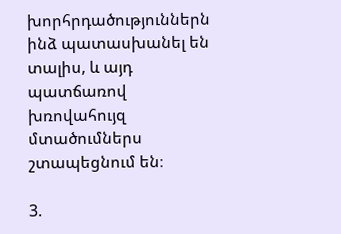խորհրդածություններն ինձ պատասխանել են տալիս, և այդ պատճառով խռովահույզ մտածումներս շտապեցնում են։

3.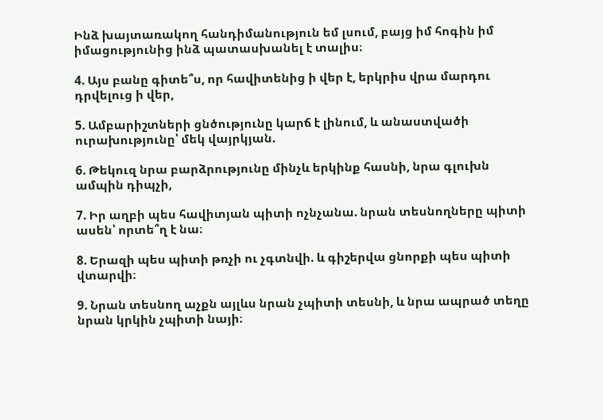Ինձ խայտառակող հանդիմանություն եմ լսում, բայց իմ հոգին իմ իմացությունից ինձ պատասխանել է տալիս։

4. Այս բանը գիտե՞ս, որ հավիտենից ի վեր է, երկրիս վրա մարդու դրվելուց ի վեր,

5. Ամբարիշտների ցնծությունը կարճ է լինում, և անաստվածի ուրախությունը՝ մեկ վայրկյան.

6. Թեկուզ նրա բարձրությունը մինչև երկինք հասնի, նրա գլուխն ամպին դիպչի,

7. Իր աղբի պես հավիտյան պիտի ոչնչանա. նրան տեսնողները պիտի ասեն՝ որտե՞ղ է նա։

8. Երազի պես պիտի թռչի ու չգտնվի. և գիշերվա ցնորքի պես պիտի վտարվի։

9. Նրան տեսնող աչքն այլևս նրան չպիտի տեսնի, և նրա ապրած տեղը նրան կրկին չպիտի նայի։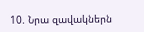10. Նրա զավակներն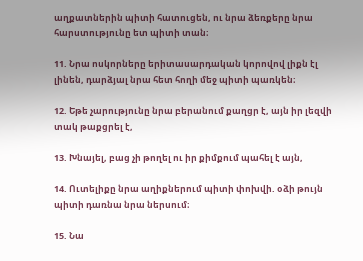աղքատներին պիտի հատուցեն, ու նրա ձեռքերը նրա հարստությունը ետ պիտի տան։

11. Նրա ոսկորները երիտասարդական կորովով լիքն էլ լինեն, դարձյալ նրա հետ հողի մեջ պիտի պառկեն։

12. Եթե չարությունը նրա բերանում քաղցր է, այն իր լեզվի տակ թաքցրել է,

13. Խնայել, բաց չի թողել ու իր քիմքում պահել է այն,

14. Ուտելիքը նրա աղիքներում պիտի փոխվի. օձի թույն պիտի դառնա նրա ներսում։

15. Նա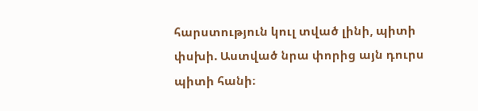հարստություն կուլ տված լինի, պիտի փսխի. Աստված նրա փորից այն դուրս պիտի հանի։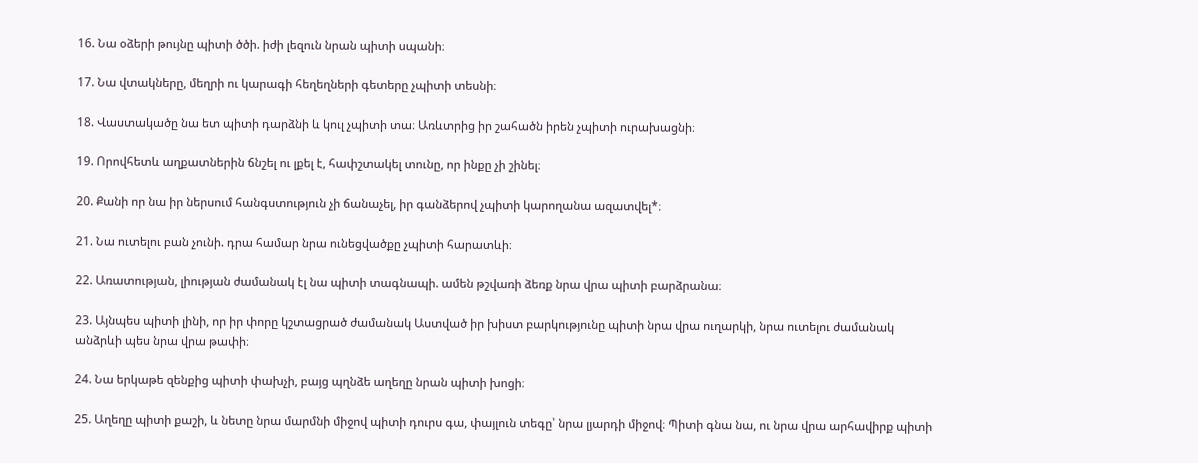16. Նա օձերի թույնը պիտի ծծի. իժի լեզուն նրան պիտի սպանի։

17. Նա վտակները, մեղրի ու կարագի հեղեղների գետերը չպիտի տեսնի։

18. Վաստակածը նա ետ պիտի դարձնի և կուլ չպիտի տա։ Առևտրից իր շահածն իրեն չպիտի ուրախացնի։

19. Որովհետև աղքատներին ճնշել ու լքել է, հափշտակել տունը, որ ինքը չի շինել։

20. Քանի որ նա իր ներսում հանգստություն չի ճանաչել, իր գանձերով չպիտի կարողանա ազատվել*։

21. Նա ուտելու բան չունի. դրա համար նրա ունեցվածքը չպիտի հարատևի։

22. Առատության, լիության ժամանակ էլ նա պիտի տագնապի. ամեն թշվառի ձեռք նրա վրա պիտի բարձրանա։

23. Այնպես պիտի լինի, որ իր փորը կշտացրած ժամանակ Աստված իր խիստ բարկությունը պիտի նրա վրա ուղարկի, նրա ուտելու ժամանակ անձրևի պես նրա վրա թափի։

24. Նա երկաթե զենքից պիտի փախչի, բայց պղնձե աղեղը նրան պիտի խոցի։

25. Աղեղը պիտի քաշի, և նետը նրա մարմնի միջով պիտի դուրս գա, փայլուն տեգը՝ նրա լյարդի միջով։ Պիտի գնա նա, ու նրա վրա արհավիրք պիտի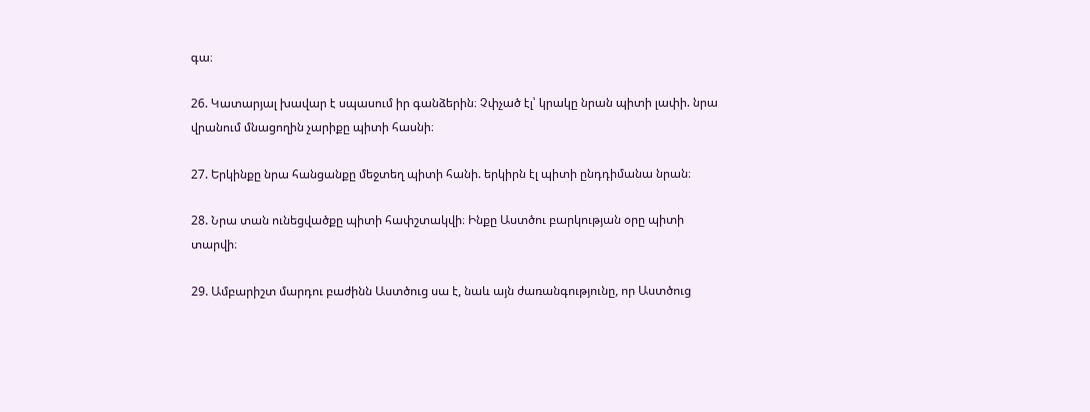գա։

26. Կատարյալ խավար է սպասում իր գանձերին։ Չփչած էլ՝ կրակը նրան պիտի լափի. նրա վրանում մնացողին չարիքը պիտի հասնի։

27. Երկինքը նրա հանցանքը մեջտեղ պիտի հանի. երկիրն էլ պիտի ընդդիմանա նրան։

28. Նրա տան ունեցվածքը պիտի հափշտակվի։ Ինքը Աստծու բարկության օրը պիտի տարվի։

29. Ամբարիշտ մարդու բաժինն Աստծուց սա է, նաև այն ժառանգությունը, որ Աստծուց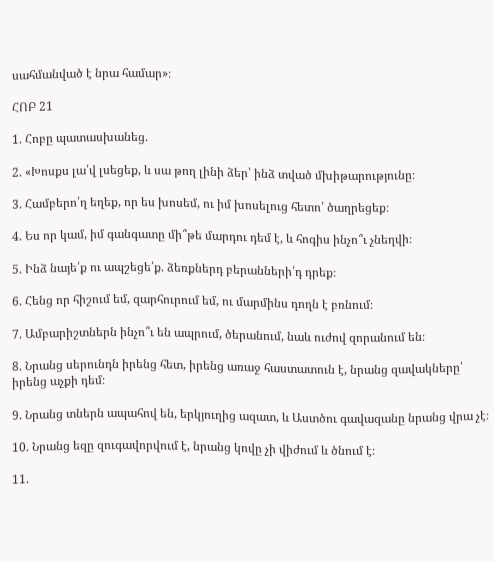սահմանված է նրա համար»։

ՀՈԲ 21

1. Հոբը պատասխանեց.

2. «Խոսքս լա՛վ լսեցեք, և սա թող լինի ձեր՝ ինձ տված մխիթարությունը։

3. Համբերո՛ղ եղեք, որ ես խոսեմ, ու իմ խոսելուց հետո՛ ծաղրեցեք։

4. Ես որ կամ, իմ գանգատը մի՞թե մարդու դեմ է, և հոգիս ինչո՞ւ չնեղվի։

5. Ինձ նայե՛ք ու ապշեցե՛ք. ձեռքներդ բերանների՛դ դրեք։

6. Հենց որ հիշում եմ, զարհուրում եմ, ու մարմինս դողն է բռնում։

7. Ամբարիշտներն ինչո՞ւ են ապրում, ծերանում, նաև ուժով զորանում են։

8. Նրանց սերունդն իրենց հետ, իրենց առաջ հաստատուն է, նրանց զավակները՝ իրենց աչքի դեմ։

9. Նրանց տներն ապահով են, երկյուղից ազատ, և Աստծու գավազանը նրանց վրա չէ։

10. Նրանց եզը զուգավորվում է, նրանց կովը չի վիժում և ծնում է։

11.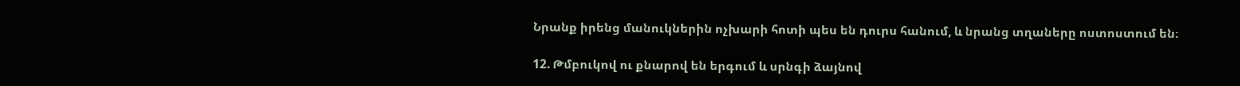Նրանք իրենց մանուկներին ոչխարի հոտի պես են դուրս հանում, և նրանց տղաները ոստոստում են։

12. Թմբուկով ու քնարով են երգում և սրնգի ձայնով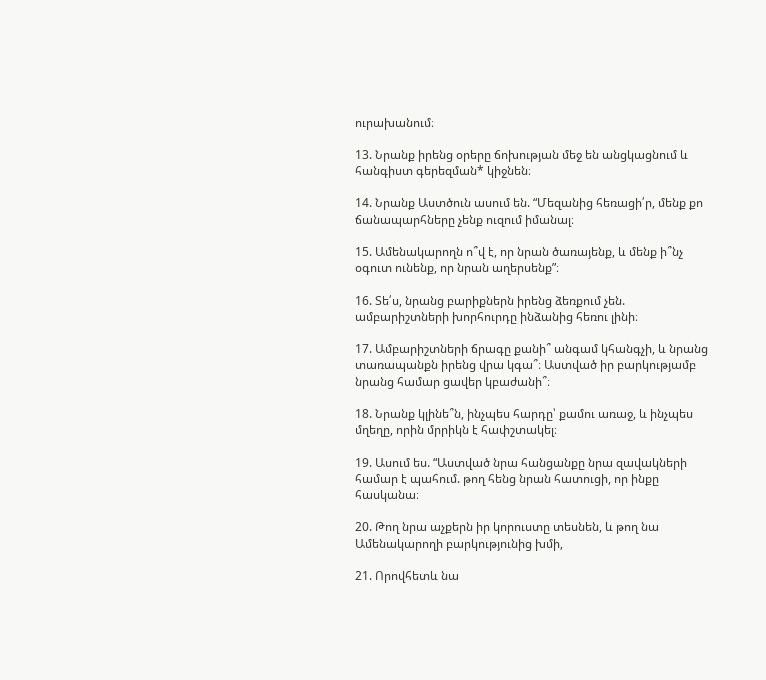ուրախանում։

13. Նրանք իրենց օրերը ճոխության մեջ են անցկացնում և հանգիստ գերեզման* կիջնեն։

14. Նրանք Աստծուն ասում են. “Մեզանից հեռացի՛ր, մենք քո ճանապարհները չենք ուզում իմանալ։

15. Ամենակարողն ո՞վ է, որ նրան ծառայենք, և մենք ի՞նչ օգուտ ունենք, որ նրան աղերսենք”։

16. Տե՛ս, նրանց բարիքներն իրենց ձեռքում չեն. ամբարիշտների խորհուրդը ինձանից հեռու լինի։

17. Ամբարիշտների ճրագը քանի՞ անգամ կհանգչի, և նրանց տառապանքն իրենց վրա կգա՞։ Աստված իր բարկությամբ նրանց համար ցավեր կբաժանի՞։

18. Նրանք կլինե՞ն, ինչպես հարդը՝ քամու առաջ, և ինչպես մղեղը, որին մրրիկն է հափշտակել։

19. Ասում ես. “Աստված նրա հանցանքը նրա զավակների համար է պահում. թող հենց նրան հատուցի, որ ինքը հասկանա։

20. Թող նրա աչքերն իր կորուստը տեսնեն, և թող նա Ամենակարողի բարկությունից խմի,

21. Որովհետև նա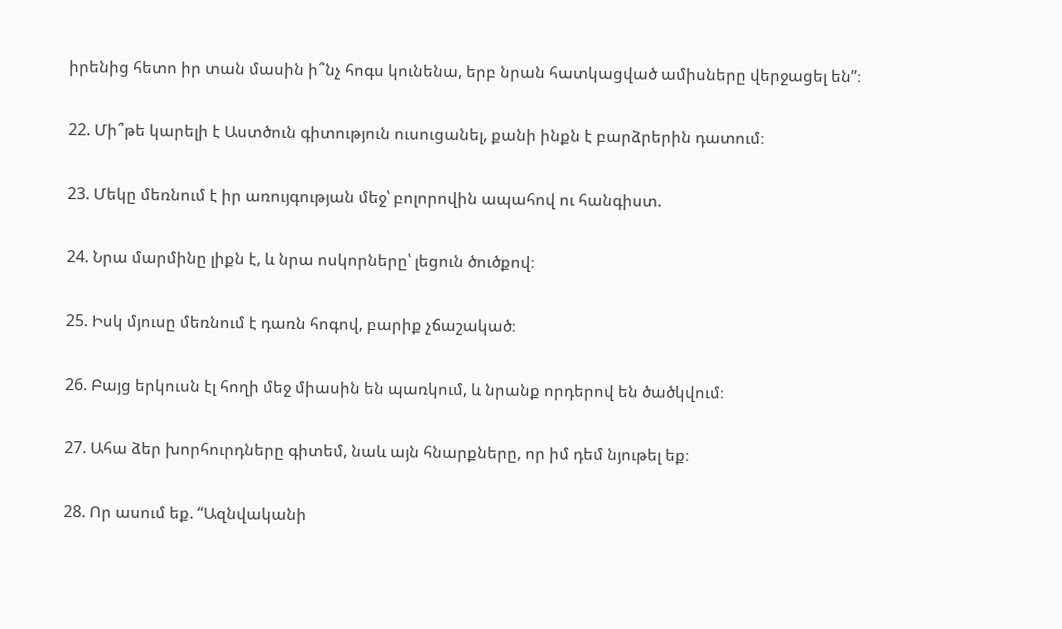իրենից հետո իր տան մասին ի՞նչ հոգս կունենա, երբ նրան հատկացված ամիսները վերջացել են”։

22. Մի՞թե կարելի է Աստծուն գիտություն ուսուցանել, քանի ինքն է բարձրերին դատում։

23. Մեկը մեռնում է իր առույգության մեջ՝ բոլորովին ապահով ու հանգիստ.

24. Նրա մարմինը լիքն է, և նրա ոսկորները՝ լեցուն ծուծքով։

25. Իսկ մյուսը մեռնում է դառն հոգով, բարիք չճաշակած։

26. Բայց երկուսն էլ հողի մեջ միասին են պառկում, և նրանք որդերով են ծածկվում։

27. Ահա ձեր խորհուրդները գիտեմ, նաև այն հնարքները, որ իմ դեմ նյութել եք։

28. Որ ասում եք. “Ազնվականի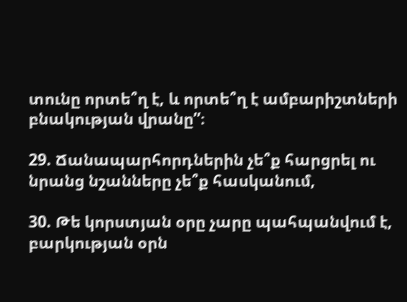տունը որտե՞ղ է, և որտե՞ղ է ամբարիշտների բնակության վրանը”։

29. Ճանապարհորդներին չե՞ք հարցրել ու նրանց նշանները չե՞ք հասկանում,

30. Թե կորստյան օրը չարը պահպանվում է, բարկության օրն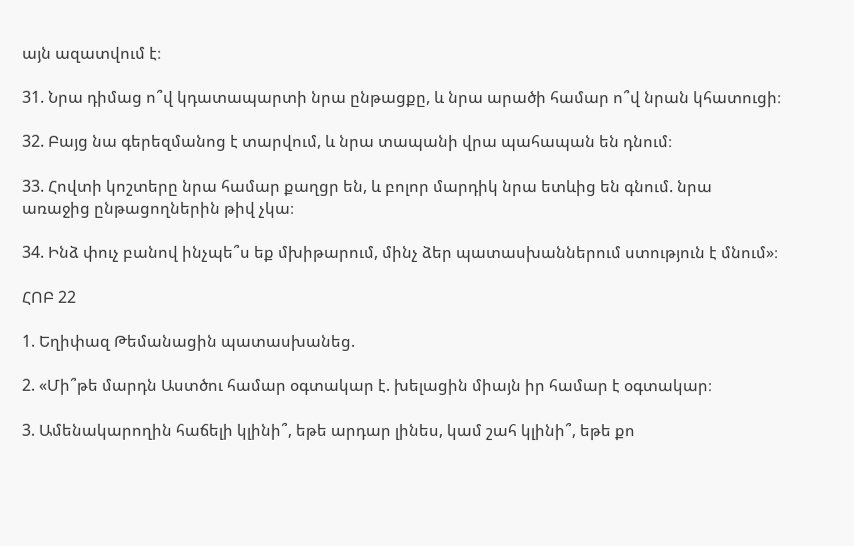այն ազատվում է։

31. Նրա դիմաց ո՞վ կդատապարտի նրա ընթացքը, և նրա արածի համար ո՞վ նրան կհատուցի։

32. Բայց նա գերեզմանոց է տարվում, և նրա տապանի վրա պահապան են դնում։

33. Հովտի կոշտերը նրա համար քաղցր են, և բոլոր մարդիկ նրա ետևից են գնում. նրա առաջից ընթացողներին թիվ չկա։

34. Ինձ փուչ բանով ինչպե՞ս եք մխիթարում, մինչ ձեր պատասխաններում ստություն է մնում»։

ՀՈԲ 22

1. Եղիփազ Թեմանացին պատասխանեց.

2. «Մի՞թե մարդն Աստծու համար օգտակար է. խելացին միայն իր համար է օգտակար։

3. Ամենակարողին հաճելի կլինի՞, եթե արդար լինես, կամ շահ կլինի՞, եթե քո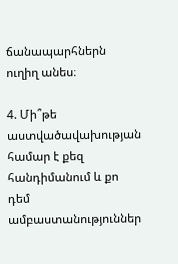ճանապարհներն ուղիղ անես։

4. Մի՞թե աստվածավախության համար է քեզ հանդիմանում և քո դեմ ամբաստանություններ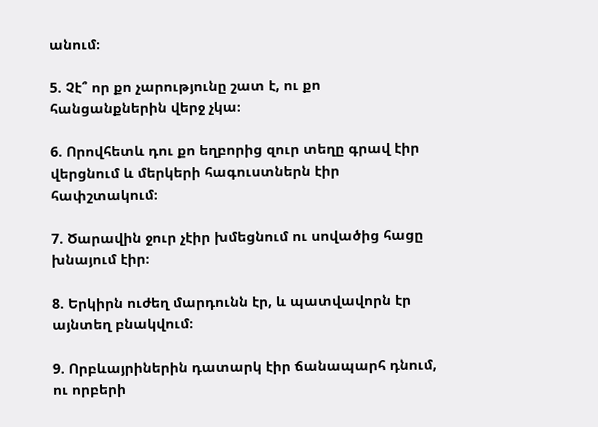անում։

5. Չէ՞ որ քո չարությունը շատ է, ու քո հանցանքներին վերջ չկա։

6. Որովհետև դու քո եղբորից զուր տեղը գրավ էիր վերցնում և մերկերի հագուստներն էիր հափշտակում։

7. Ծարավին ջուր չէիր խմեցնում ու սովածից հացը խնայում էիր։

8. Երկիրն ուժեղ մարդունն էր, և պատվավորն էր այնտեղ բնակվում։

9. Որբևայրիներին դատարկ էիր ճանապարհ դնում, ու որբերի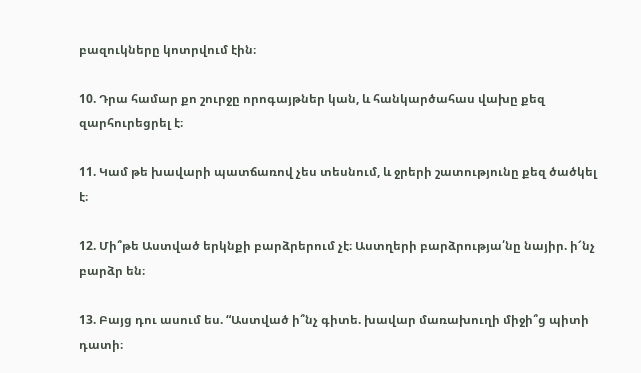բազուկները կոտրվում էին։

10. Դրա համար քո շուրջը որոգայթներ կան, և հանկարծահաս վախը քեզ զարհուրեցրել է։

11. Կամ թե խավարի պատճառով չես տեսնում, և ջրերի շատությունը քեզ ծածկել է։

12. Մի՞թե Աստված երկնքի բարձրերում չէ։ Աստղերի բարձրությա՛նը նայիր. ի՜նչ բարձր են։

13. Բայց դու ասում ես. “Աստված ի՞նչ գիտե. խավար մառախուղի միջի՞ց պիտի դատի։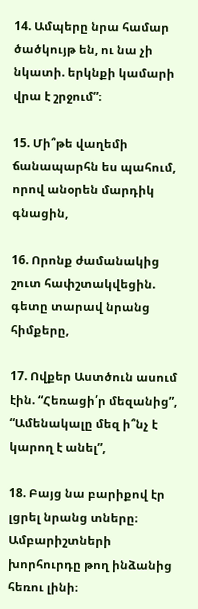14. Ամպերը նրա համար ծածկույթ են, ու նա չի նկատի. երկնքի կամարի վրա է շրջում”։

15. Մի՞թե վաղեմի ճանապարհն ես պահում, որով անօրեն մարդիկ գնացին,

16. Որոնք ժամանակից շուտ հափշտակվեցին. գետը տարավ նրանց հիմքերը,

17. Ովքեր Աստծուն ասում էին. “Հեռացի՛ր մեզանից”, “Ամենակալը մեզ ի՞նչ է կարող է անել”,

18. Բայց նա բարիքով էր լցրել նրանց տները։ Ամբարիշտների խորհուրդը թող ինձանից հեռու լինի։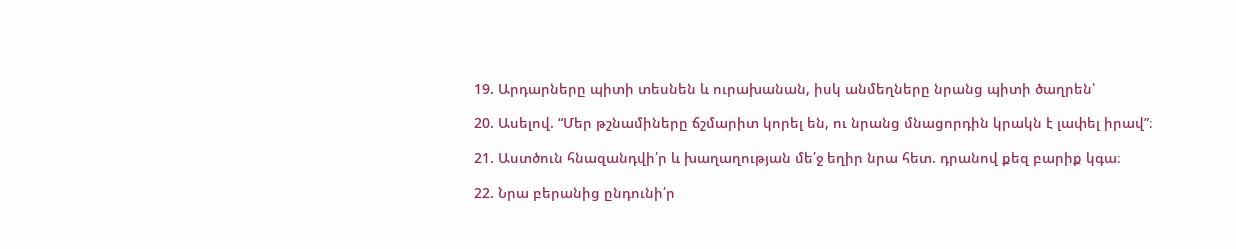19. Արդարները պիտի տեսնեն և ուրախանան, իսկ անմեղները նրանց պիտի ծաղրեն՝

20. Ասելով. “Մեր թշնամիները ճշմարիտ կորել են, ու նրանց մնացորդին կրակն է լափել իրավ”։

21. Աստծուն հնազանդվի՛ր և խաղաղության մե՛ջ եղիր նրա հետ. դրանով քեզ բարիք կգա։

22. Նրա բերանից ընդունի՛ր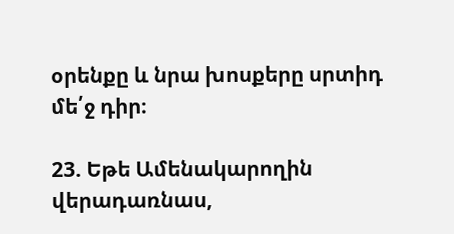օրենքը և նրա խոսքերը սրտիդ մե՛ջ դիր։

23. Եթե Ամենակարողին վերադառնաս,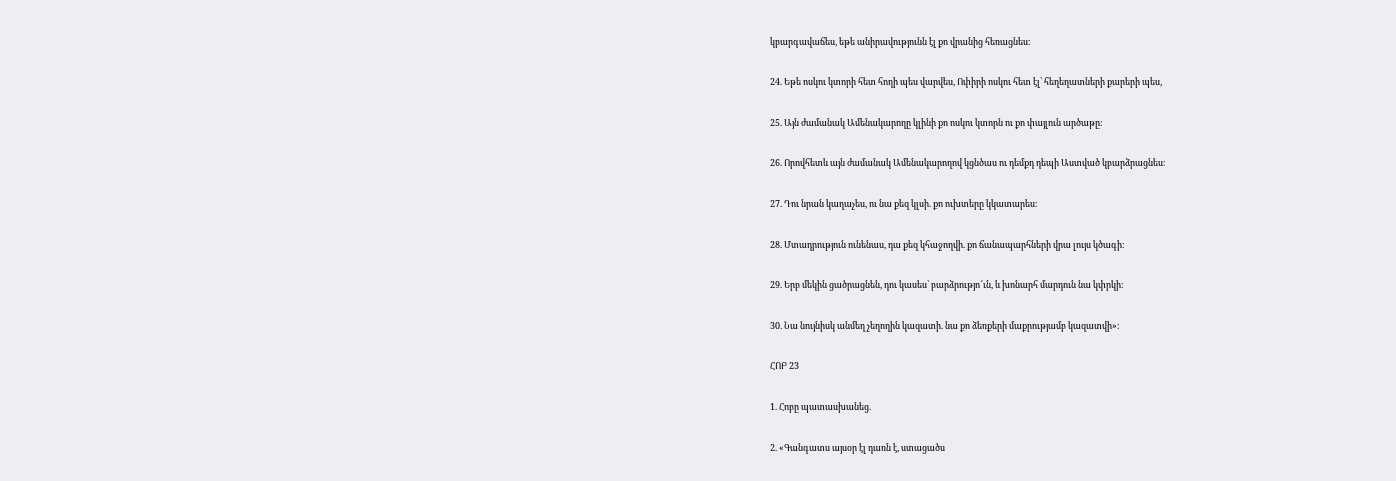կբարգավաճես, եթե անիրավությունն էլ քո վրանից հեռացնես։

24. Եթե ոսկու կտորի հետ հողի պես վարվես, Ոփիրի ոսկու հետ էլ՝ հեղեղատների քարերի պես,

25. Այն ժամանակ Ամենակարողը կլինի քո ոսկու կտորն ու քո փայլուն արծաթը։

26. Որովհետև այն ժամանակ Ամենակարողով կցնծաս ու դեմքդ դեպի Աստված կբարձրացնես։

27. Դու նրան կաղաչես, ու նա քեզ կլսի. քո ուխտերը կկատարես։

28. Մտադրություն ունենաս, դա քեզ կհաջողվի. քո ճանապարհների վրա լույս կծագի։

29. Երբ մեկին ցածրացնեն, դու կասես՝ բարձրությո՜ւն, և խոնարհ մարդուն նա կփրկի։

30. Նա նույնիսկ անմեղ չեղողին կազատի. նա քո ձեռքերի մաքրությամբ կազատվի»։

ՀՈԲ 23

1. Հոբը պատասխանեց.

2. «Գանգատս այսօր էլ դառն է, ստացածս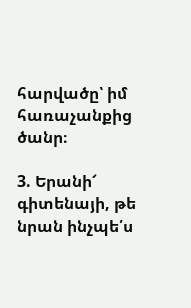հարվածը՝ իմ հառաչանքից ծանր։

3. Երանի՜ գիտենայի, թե նրան ինչպե՛ս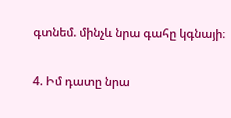գտնեմ. մինչև նրա գահը կգնայի։

4. Իմ դատը նրա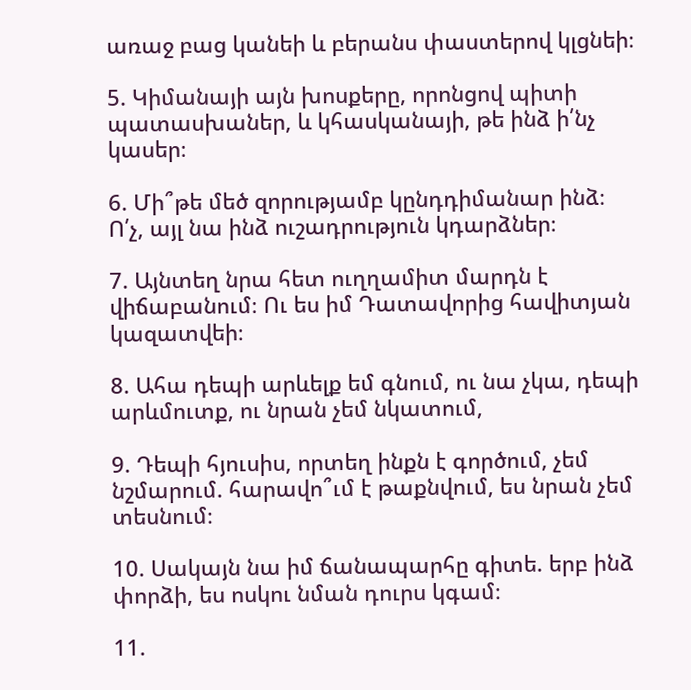առաջ բաց կանեի և բերանս փաստերով կլցնեի։

5. Կիմանայի այն խոսքերը, որոնցով պիտի պատասխաներ, և կհասկանայի, թե ինձ ի՛նչ կասեր։

6. Մի՞թե մեծ զորությամբ կընդդիմանար ինձ։ Ո՛չ, այլ նա ինձ ուշադրություն կդարձներ։

7. Այնտեղ նրա հետ ուղղամիտ մարդն է վիճաբանում։ Ու ես իմ Դատավորից հավիտյան կազատվեի։

8. Ահա դեպի արևելք եմ գնում, ու նա չկա, դեպի արևմուտք, ու նրան չեմ նկատում,

9. Դեպի հյուսիս, որտեղ ինքն է գործում, չեմ նշմարում. հարավո՞ւմ է թաքնվում, ես նրան չեմ տեսնում։

10. Սակայն նա իմ ճանապարհը գիտե. երբ ինձ փորձի, ես ոսկու նման դուրս կգամ։

11.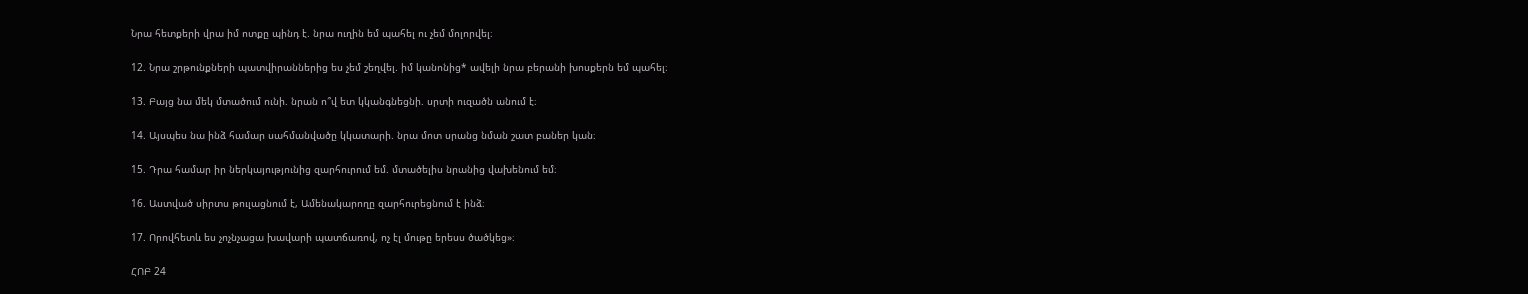Նրա հետքերի վրա իմ ոտքը պինդ է. նրա ուղին եմ պահել ու չեմ մոլորվել։

12. Նրա շրթունքների պատվիրաններից ես չեմ շեղվել. իմ կանոնից* ավելի նրա բերանի խոսքերն եմ պահել։

13. Բայց նա մեկ մտածում ունի. նրան ո՞վ ետ կկանգնեցնի. սրտի ուզածն անում է։

14. Այսպես նա ինձ համար սահմանվածը կկատարի. նրա մոտ սրանց նման շատ բաներ կան։

15. Դրա համար իր ներկայությունից զարհուրում եմ. մտածելիս նրանից վախենում եմ։

16. Աստված սիրտս թուլացնում է, Ամենակարողը զարհուրեցնում է ինձ։

17. Որովհետև ես չոչնչացա խավարի պատճառով, ոչ էլ մութը երեսս ծածկեց»։

ՀՈԲ 24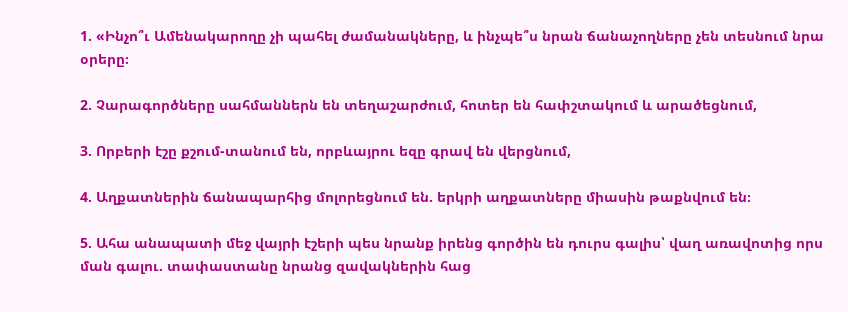1. «Ինչո՞ւ Ամենակարողը չի պահել ժամանակները, և ինչպե՞ս նրան ճանաչողները չեն տեսնում նրա օրերը։

2. Չարագործները սահմաններն են տեղաշարժում, հոտեր են հափշտակում և արածեցնում,

3. Որբերի էշը քշում-տանում են, որբևայրու եզը գրավ են վերցնում,

4. Աղքատներին ճանապարհից մոլորեցնում են. երկրի աղքատները միասին թաքնվում են։

5. Ահա անապատի մեջ վայրի էշերի պես նրանք իրենց գործին են դուրս գալիս՝ վաղ առավոտից որս ման գալու. տափաստանը նրանց զավակներին հաց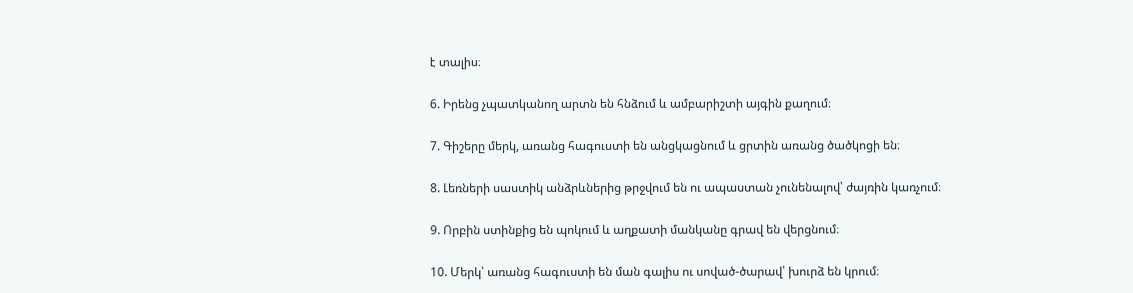է տալիս։

6. Իրենց չպատկանող արտն են հնձում և ամբարիշտի այգին քաղում։

7. Գիշերը մերկ, առանց հագուստի են անցկացնում և ցրտին առանց ծածկոցի են։

8. Լեռների սաստիկ անձրևներից թրջվում են ու ապաստան չունենալով՝ ժայռին կառչում։

9. Որբին ստինքից են պոկում և աղքատի մանկանը գրավ են վերցնում։

10. Մերկ՝ առանց հագուստի են ման գալիս ու սոված-ծարավ՝ խուրձ են կրում։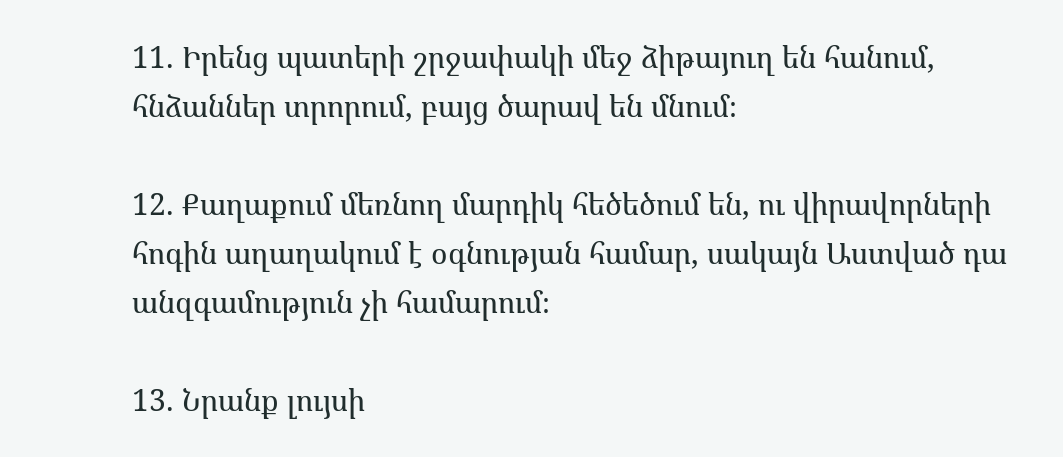11. Իրենց պատերի շրջափակի մեջ ձիթայուղ են հանում, հնձաններ տրորում, բայց ծարավ են մնում։

12. Քաղաքում մեռնող մարդիկ հեծեծում են, ու վիրավորների հոգին աղաղակում է օգնության համար, սակայն Աստված դա անզգամություն չի համարում։

13. Նրանք լույսի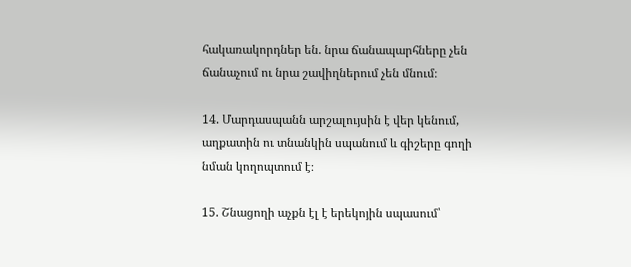հակառակորդներ են. նրա ճանապարհները չեն ճանաչում ու նրա շավիղներում չեն մնում։

14. Մարդասպանն արշալույսին է վեր կենում, աղքատին ու տնանկին սպանում և գիշերը գողի նման կողոպտում է։

15. Շնացողի աչքն էլ է երեկոյին սպասում՝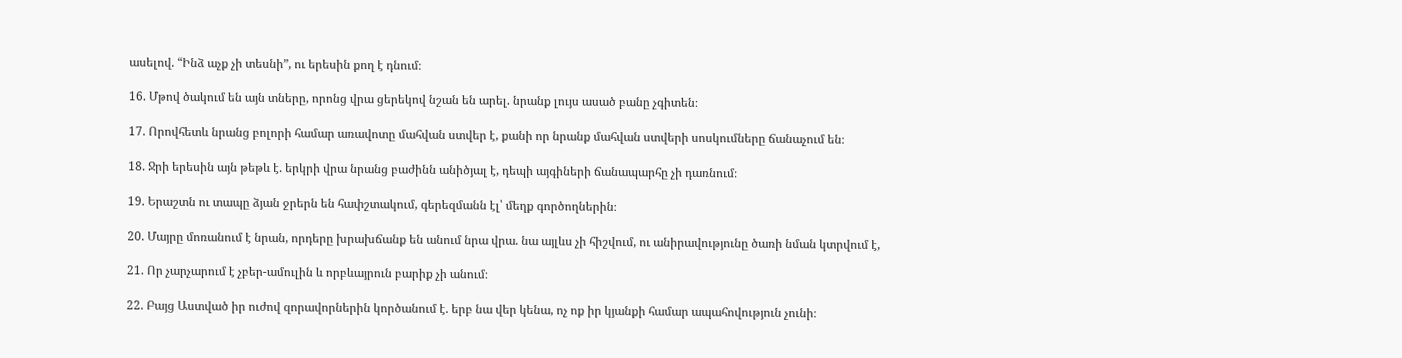ասելով. “Ինձ աչք չի տեսնի”, ու երեսին քող է դնում։

16. Մթով ծակում են այն տները, որոնց վրա ցերեկով նշան են արել. նրանք լույս ասած բանը չգիտեն։

17. Որովհետև նրանց բոլորի համար առավոտը մահվան ստվեր է, քանի որ նրանք մահվան ստվերի սոսկումները ճանաչում են։

18. Ջրի երեսին այն թեթև է. երկրի վրա նրանց բաժինն անիծյալ է, դեպի այգիների ճանապարհը չի դառնում։

19. Երաշտն ու տապը ձյան ջրերն են հափշտակում, գերեզմանն էլ՝ մեղք գործողներին։

20. Մայրը մոռանում է նրան, որդերը խրախճանք են անում նրա վրա. նա այլևս չի հիշվում, ու անիրավությունը ծառի նման կտրվում է,

21. Որ չարչարում է չբեր-ամուլին և որբևայրուն բարիք չի անում։

22. Բայց Աստված իր ուժով զորավորներին կործանում է. երբ նա վեր կենա, ոչ ոք իր կյանքի համար ապահովություն չունի։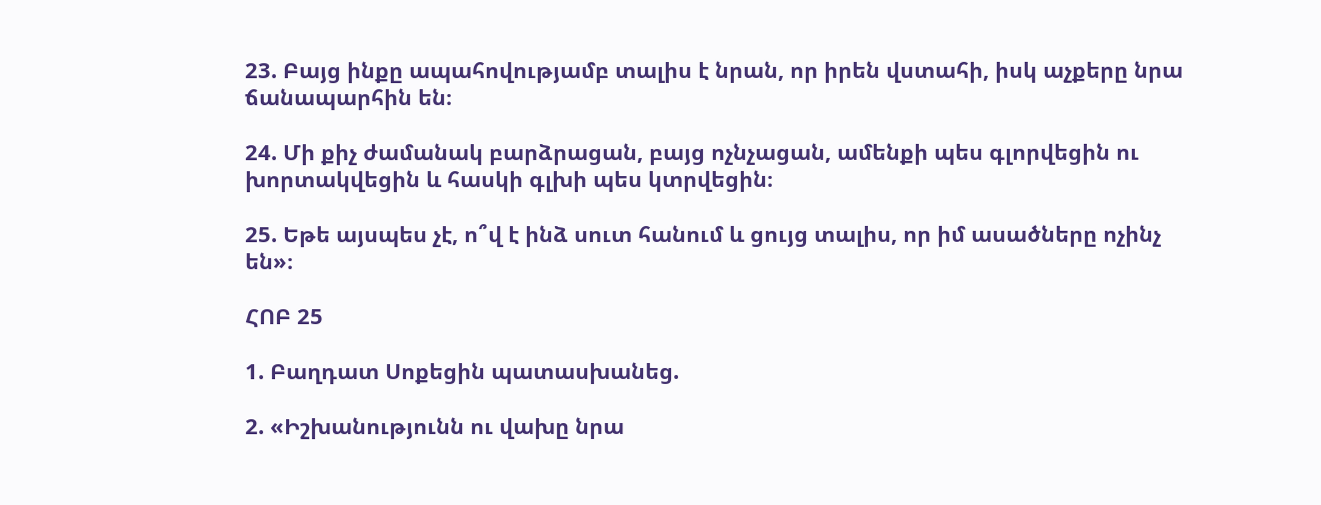23. Բայց ինքը ապահովությամբ տալիս է նրան, որ իրեն վստահի, իսկ աչքերը նրա ճանապարհին են։

24. Մի քիչ ժամանակ բարձրացան, բայց ոչնչացան, ամենքի պես գլորվեցին ու խորտակվեցին և հասկի գլխի պես կտրվեցին։

25. Եթե այսպես չէ, ո՞վ է ինձ սուտ հանում և ցույց տալիս, որ իմ ասածները ոչինչ են»։

ՀՈԲ 25

1. Բաղդատ Սոքեցին պատասխանեց.

2. «Իշխանությունն ու վախը նրա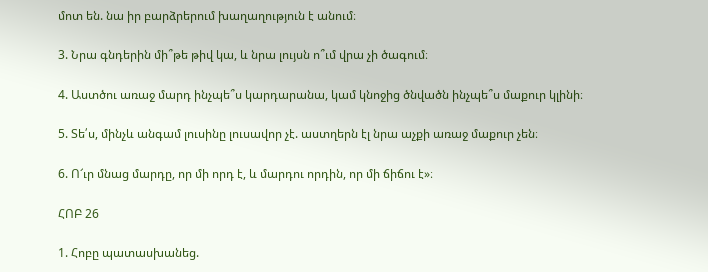մոտ են. նա իր բարձրերում խաղաղություն է անում։

3. Նրա գնդերին մի՞թե թիվ կա, և նրա լույսն ո՞ւմ վրա չի ծագում։

4. Աստծու առաջ մարդ ինչպե՞ս կարդարանա, կամ կնոջից ծնվածն ինչպե՞ս մաքուր կլինի։

5. Տե՛ս, մինչև անգամ լուսինը լուսավոր չէ. աստղերն էլ նրա աչքի առաջ մաքուր չեն։

6. Ո՜ւր մնաց մարդը, որ մի որդ է, և մարդու որդին, որ մի ճիճու է»։

ՀՈԲ 26

1. Հոբը պատասխանեց.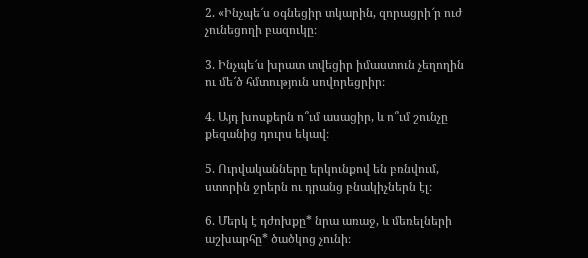2. «Ինչպե՜ս օգնեցիր տկարին, զորացրի՜ր ուժ չունեցողի բազուկը։

3. Ինչպե՜ս խրատ տվեցիր իմաստուն չեղողին ու մե՜ծ հմտություն սովորեցրիր։

4. Այդ խոսքերն ո՞ւմ ասացիր, և ո՞ւմ շունչը քեզանից դուրս եկավ։

5. Ուրվականները երկունքով են բռնվում, ստորին ջրերն ու դրանց բնակիչներն էլ։

6. Մերկ է դժոխքը* նրա առաջ, և մեռելների աշխարհը* ծածկոց չունի։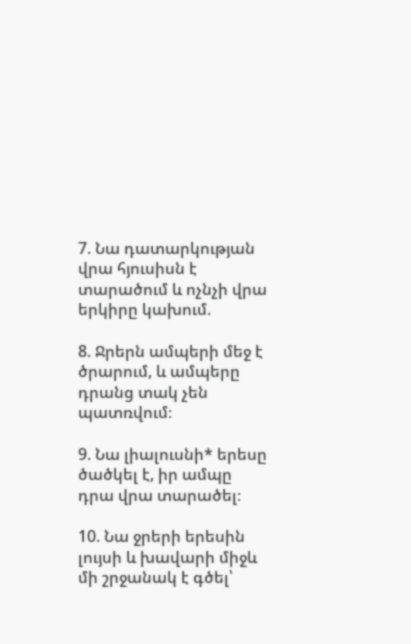7. Նա դատարկության վրա հյուսիսն է տարածում և ոչնչի վրա երկիրը կախում.

8. Ջրերն ամպերի մեջ է ծրարում, և ամպերը դրանց տակ չեն պատռվում։

9. Նա լիալուսնի* երեսը ծածկել է, իր ամպը դրա վրա տարածել։

10. Նա ջրերի երեսին լույսի և խավարի միջև մի շրջանակ է գծել՝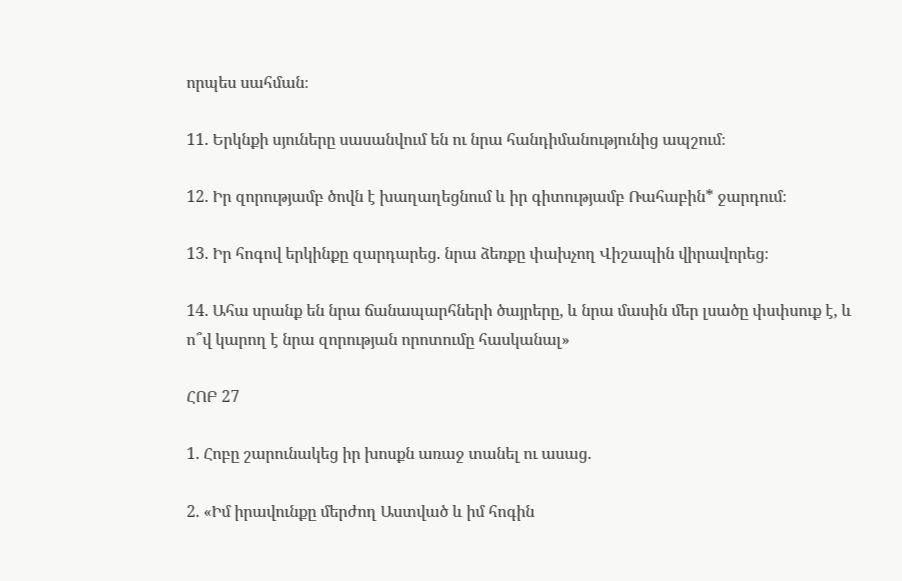որպես սահման։

11. Երկնքի սյուները սասանվում են ու նրա հանդիմանությունից ապշում։

12. Իր զորությամբ ծովն է խաղաղեցնում և իր գիտությամբ Ռահաբին* ջարդում։

13. Իր հոգով երկինքը զարդարեց. նրա ձեռքը փախչող Վիշապին վիրավորեց։

14. Ահա սրանք են նրա ճանապարհների ծայրերը, և նրա մասին մեր լսածը փսփսուք է, և ո՞վ կարող է նրա զորության որոտումը հասկանալ»

ՀՈԲ 27

1. Հոբը շարունակեց իր խոսքն առաջ տանել ու ասաց.

2. «Իմ իրավունքը մերժող Աստված և իմ հոգին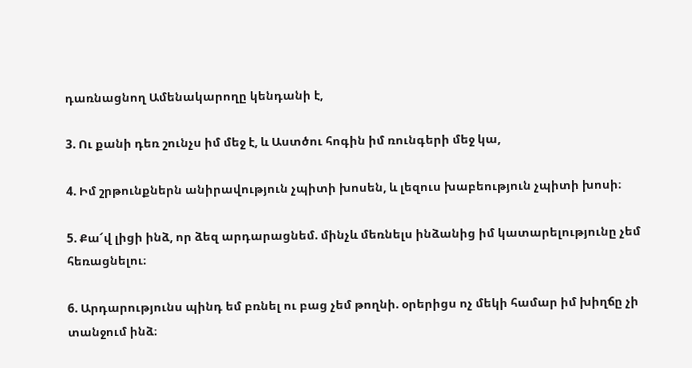դառնացնող Ամենակարողը կենդանի է,

3. Ու քանի դեռ շունչս իմ մեջ է, և Աստծու հոգին իմ ռունգերի մեջ կա,

4. Իմ շրթունքներն անիրավություն չպիտի խոսեն, և լեզուս խաբեություն չպիտի խոսի։

5. Քա՜վ լիցի ինձ, որ ձեզ արդարացնեմ. մինչև մեռնելս ինձանից իմ կատարելությունը չեմ հեռացնելու։

6. Արդարությունս պինդ եմ բռնել ու բաց չեմ թողնի. օրերիցս ոչ մեկի համար իմ խիղճը չի տանջում ինձ։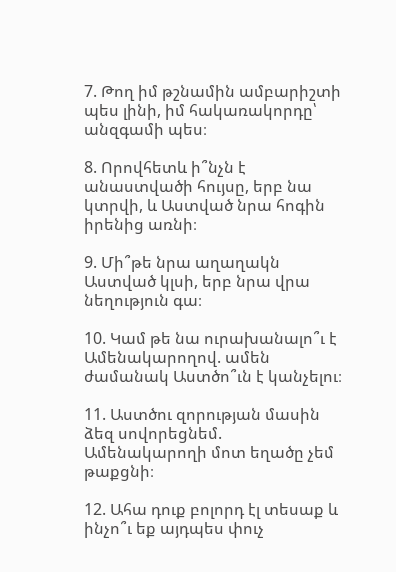7. Թող իմ թշնամին ամբարիշտի պես լինի, իմ հակառակորդը՝ անզգամի պես։

8. Որովհետև ի՞նչն է անաստվածի հույսը, երբ նա կտրվի, և Աստված նրա հոգին իրենից առնի։

9. Մի՞թե նրա աղաղակն Աստված կլսի, երբ նրա վրա նեղություն գա։

10. Կամ թե նա ուրախանալո՞ւ է Ամենակարողով. ամեն ժամանակ Աստծո՞ւն է կանչելու։

11. Աստծու զորության մասին ձեզ սովորեցնեմ. Ամենակարողի մոտ եղածը չեմ թաքցնի։

12. Ահա դուք բոլորդ էլ տեսաք և ինչո՞ւ եք այդպես փուչ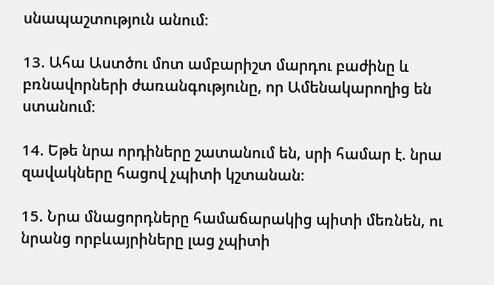սնապաշտություն անում։

13. Ահա Աստծու մոտ ամբարիշտ մարդու բաժինը և բռնավորների ժառանգությունը, որ Ամենակարողից են ստանում։

14. Եթե նրա որդիները շատանում են, սրի համար է. նրա զավակները հացով չպիտի կշտանան։

15. Նրա մնացորդները համաճարակից պիտի մեռնեն, ու նրանց որբևայրիները լաց չպիտի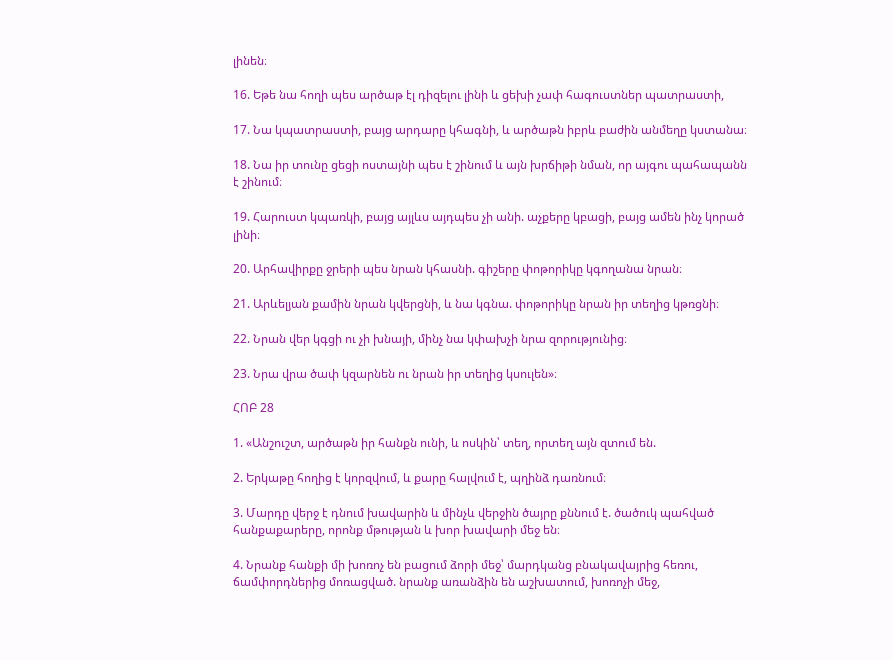լինեն։

16. Եթե նա հողի պես արծաթ էլ դիզելու լինի և ցեխի չափ հագուստներ պատրաստի,

17. Նա կպատրաստի, բայց արդարը կհագնի, և արծաթն իբրև բաժին անմեղը կստանա։

18. Նա իր տունը ցեցի ոստայնի պես է շինում և այն խրճիթի նման, որ այգու պահապանն է շինում։

19. Հարուստ կպառկի, բայց այլևս այդպես չի անի. աչքերը կբացի, բայց ամեն ինչ կորած լինի։

20. Արհավիրքը ջրերի պես նրան կհասնի. գիշերը փոթորիկը կգողանա նրան։

21. Արևելյան քամին նրան կվերցնի, և նա կգնա. փոթորիկը նրան իր տեղից կթռցնի։

22. Նրան վեր կգցի ու չի խնայի, մինչ նա կփախչի նրա զորությունից։

23. Նրա վրա ծափ կզարնեն ու նրան իր տեղից կսուլեն»։

ՀՈԲ 28

1. «Անշուշտ, արծաթն իր հանքն ունի, և ոսկին՝ տեղ, որտեղ այն զտում են.

2. Երկաթը հողից է կորզվում, և քարը հալվում է, պղինձ դառնում։

3. Մարդը վերջ է դնում խավարին և մինչև վերջին ծայրը քննում է. ծածուկ պահված հանքաքարերը, որոնք մթության և խոր խավարի մեջ են։

4. Նրանք հանքի մի խոռոչ են բացում ձորի մեջ՝ մարդկանց բնակավայրից հեռու, ճամփորդներից մոռացված. նրանք առանձին են աշխատում, խոռոչի մեջ,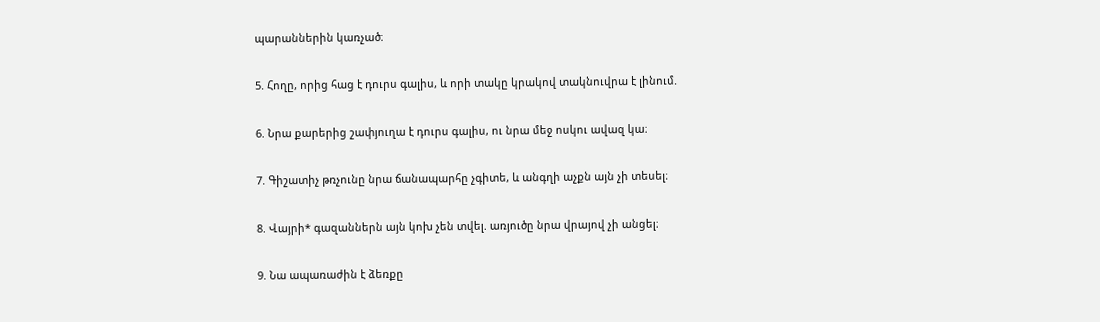պարաններին կառչած։

5. Հողը, որից հաց է դուրս գալիս, և որի տակը կրակով տակնուվրա է լինում.

6. Նրա քարերից շափյուղա է դուրս գալիս, ու նրա մեջ ոսկու ավազ կա։

7. Գիշատիչ թռչունը նրա ճանապարհը չգիտե, և անգղի աչքն այն չի տեսել։

8. Վայրի* գազաններն այն կոխ չեն տվել. առյուծը նրա վրայով չի անցել։

9. Նա ապառաժին է ձեռքը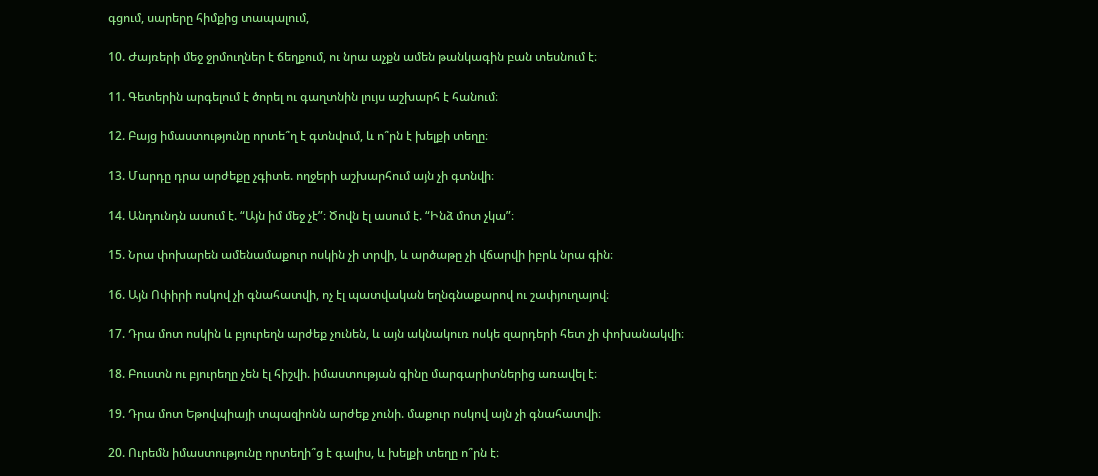գցում, սարերը հիմքից տապալում,

10. Ժայռերի մեջ ջրմուղներ է ճեղքում, ու նրա աչքն ամեն թանկագին բան տեսնում է։

11. Գետերին արգելում է ծորել ու գաղտնին լույս աշխարհ է հանում։

12. Բայց իմաստությունը որտե՞ղ է գտնվում, և ո՞րն է խելքի տեղը։

13. Մարդը դրա արժեքը չգիտե. ողջերի աշխարհում այն չի գտնվի։

14. Անդունդն ասում է. “Այն իմ մեջ չէ”։ Ծովն էլ ասում է. “Ինձ մոտ չկա”։

15. Նրա փոխարեն ամենամաքուր ոսկին չի տրվի, և արծաթը չի վճարվի իբրև նրա գին։

16. Այն Ոփիրի ոսկով չի գնահատվի, ոչ էլ պատվական եղնգնաքարով ու շափյուղայով։

17. Դրա մոտ ոսկին և բյուրեղն արժեք չունեն, և այն ակնակուռ ոսկե զարդերի հետ չի փոխանակվի։

18. Բուստն ու բյուրեղը չեն էլ հիշվի. իմաստության գինը մարգարիտներից առավել է։

19. Դրա մոտ Եթովպիայի տպազիոնն արժեք չունի. մաքուր ոսկով այն չի գնահատվի։

20. Ուրեմն իմաստությունը որտեղի՞ց է գալիս, և խելքի տեղը ո՞րն է։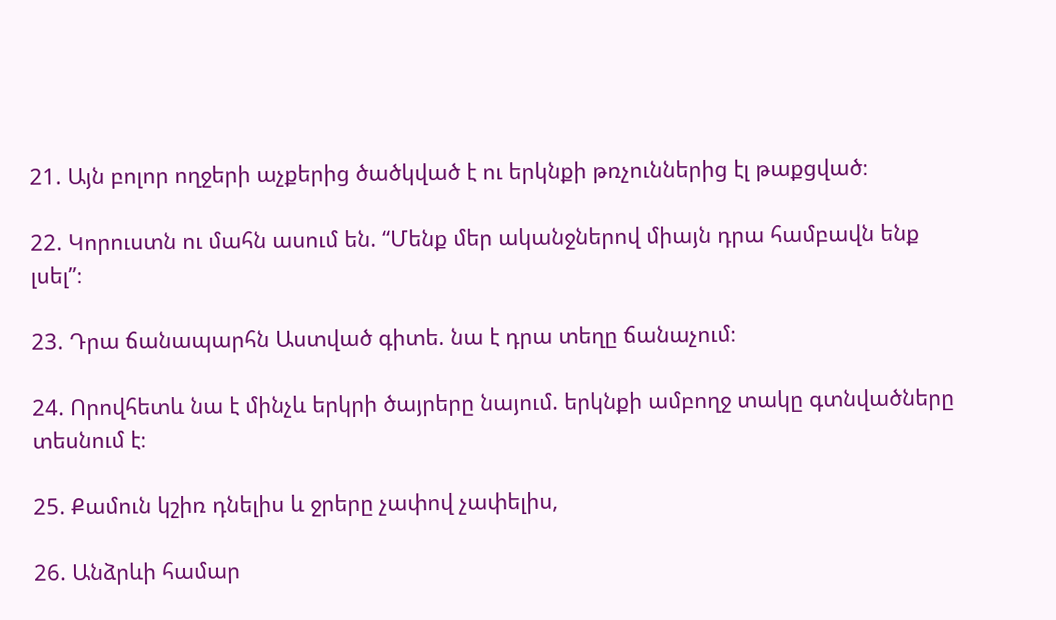21. Այն բոլոր ողջերի աչքերից ծածկված է ու երկնքի թռչուններից էլ թաքցված։

22. Կորուստն ու մահն ասում են. “Մենք մեր ականջներով միայն դրա համբավն ենք լսել”։

23. Դրա ճանապարհն Աստված գիտե. նա է դրա տեղը ճանաչում։

24. Որովհետև նա է մինչև երկրի ծայրերը նայում. երկնքի ամբողջ տակը գտնվածները տեսնում է։

25. Քամուն կշիռ դնելիս և ջրերը չափով չափելիս,

26. Անձրևի համար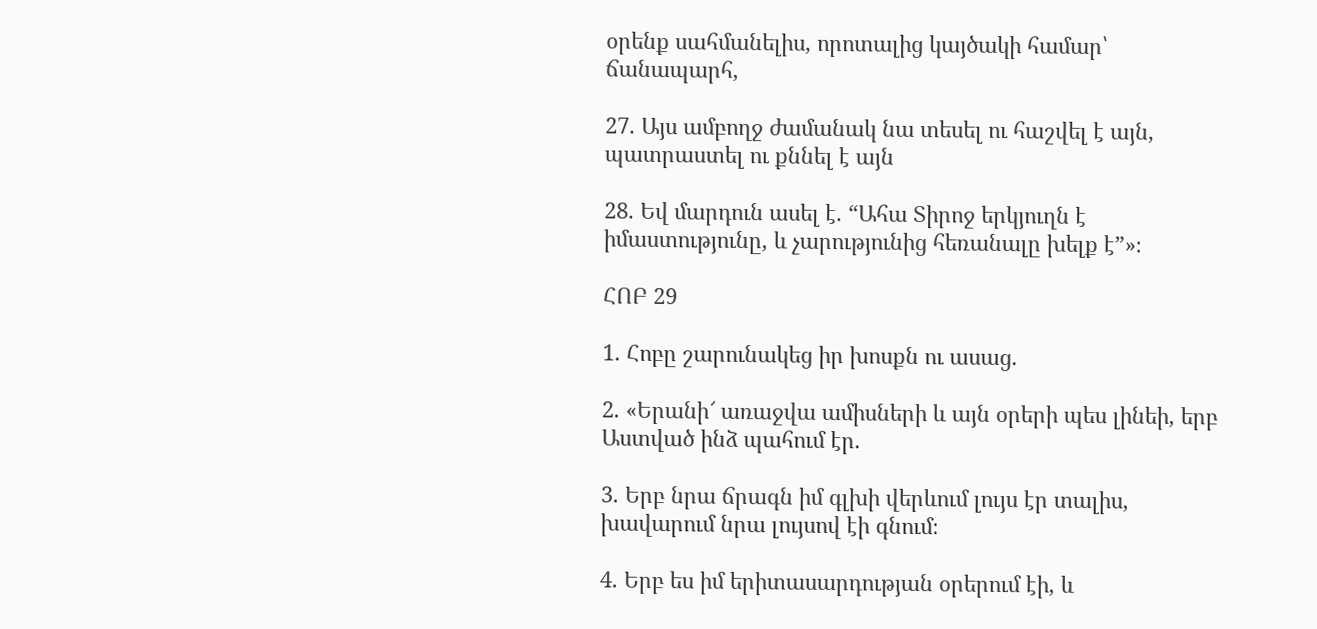օրենք սահմանելիս, որոտալից կայծակի համար՝ ճանապարհ,

27. Այս ամբողջ ժամանակ նա տեսել ու հաշվել է այն, պատրաստել ու քննել է այն

28. Եվ մարդուն ասել է. “Ահա Տիրոջ երկյուղն է իմաստությունը, և չարությունից հեռանալը խելք է”»։

ՀՈԲ 29

1. Հոբը շարունակեց իր խոսքն ու ասաց.

2. «Երանի՜ առաջվա ամիսների և այն օրերի պես լինեի, երբ Աստված ինձ պահում էր.

3. Երբ նրա ճրագն իմ գլխի վերևում լույս էր տալիս, խավարում նրա լույսով էի գնում։

4. Երբ ես իմ երիտասարդության օրերում էի, և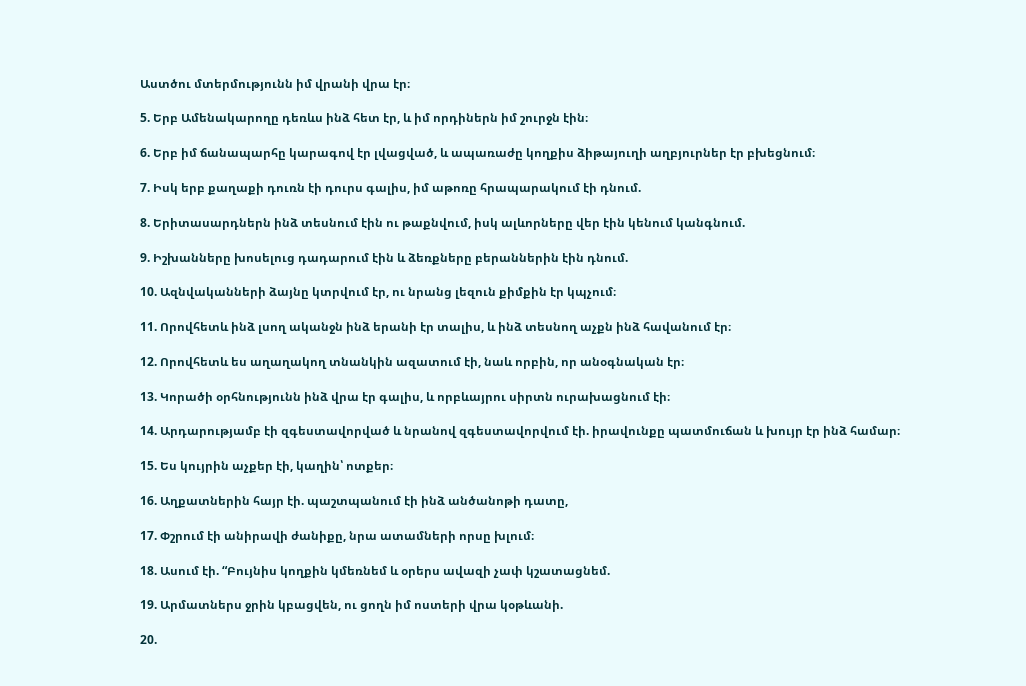Աստծու մտերմությունն իմ վրանի վրա էր։

5. Երբ Ամենակարողը դեռևս ինձ հետ էր, և իմ որդիներն իմ շուրջն էին։

6. Երբ իմ ճանապարհը կարագով էր լվացված, և ապառաժը կողքիս ձիթայուղի աղբյուրներ էր բխեցնում։

7. Իսկ երբ քաղաքի դուռն էի դուրս գալիս, իմ աթոռը հրապարակում էի դնում.

8. Երիտասարդներն ինձ տեսնում էին ու թաքնվում, իսկ ալևորները վեր էին կենում կանգնում.

9. Իշխանները խոսելուց դադարում էին և ձեռքները բերաններին էին դնում.

10. Ազնվականների ձայնը կտրվում էր, ու նրանց լեզուն քիմքին էր կպչում։

11. Որովհետև ինձ լսող ականջն ինձ երանի էր տալիս, և ինձ տեսնող աչքն ինձ հավանում էր։

12. Որովհետև ես աղաղակող տնանկին ազատում էի, նաև որբին, որ անօգնական էր։

13. Կորածի օրհնությունն ինձ վրա էր գալիս, և որբևայրու սիրտն ուրախացնում էի։

14. Արդարությամբ էի զգեստավորված և նրանով զգեստավորվում էի. իրավունքը պատմուճան և խույր էր ինձ համար։

15. Ես կույրին աչքեր էի, կաղին՝ ոտքեր։

16. Աղքատներին հայր էի. պաշտպանում էի ինձ անծանոթի դատը,

17. Փշրում էի անիրավի ժանիքը, նրա ատամների որսը խլում։

18. Ասում էի. “Բույնիս կողքին կմեռնեմ և օրերս ավազի չափ կշատացնեմ.

19. Արմատներս ջրին կբացվեն, ու ցողն իմ ոստերի վրա կօթևանի.

20.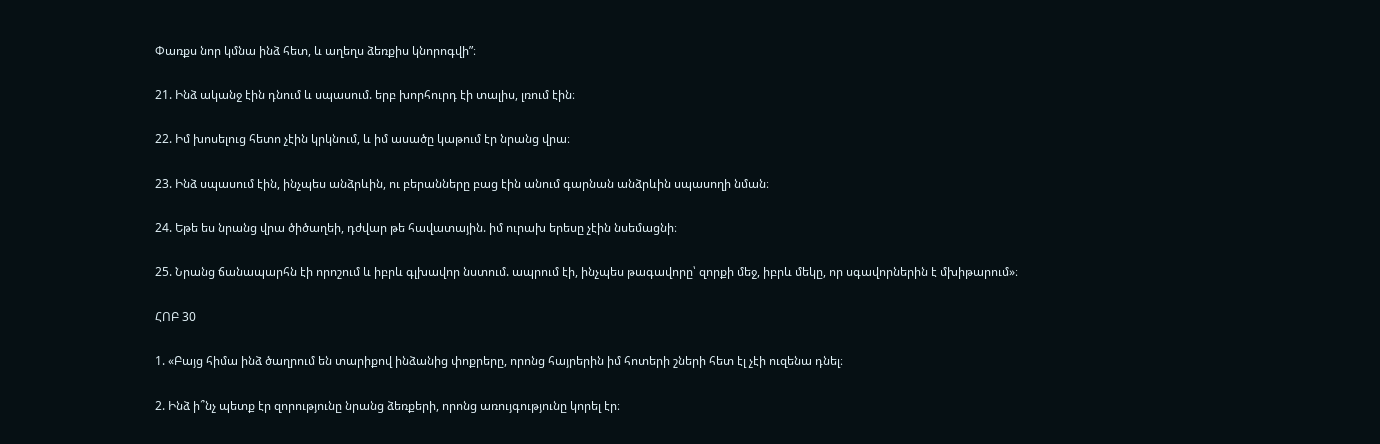Փառքս նոր կմնա ինձ հետ, և աղեղս ձեռքիս կնորոգվի”։

21. Ինձ ականջ էին դնում և սպասում. երբ խորհուրդ էի տալիս, լռում էին։

22. Իմ խոսելուց հետո չէին կրկնում, և իմ ասածը կաթում էր նրանց վրա։

23. Ինձ սպասում էին, ինչպես անձրևին, ու բերանները բաց էին անում գարնան անձրևին սպասողի նման։

24. Եթե ես նրանց վրա ծիծաղեի, դժվար թե հավատային. իմ ուրախ երեսը չէին նսեմացնի։

25. Նրանց ճանապարհն էի որոշում և իբրև գլխավոր նստում. ապրում էի, ինչպես թագավորը՝ զորքի մեջ, իբրև մեկը, որ սգավորներին է մխիթարում»։

ՀՈԲ 30

1. «Բայց հիմա ինձ ծաղրում են տարիքով ինձանից փոքրերը, որոնց հայրերին իմ հոտերի շների հետ էլ չէի ուզենա դնել։

2. Ինձ ի՞նչ պետք էր զորությունը նրանց ձեռքերի, որոնց առույգությունը կորել էր։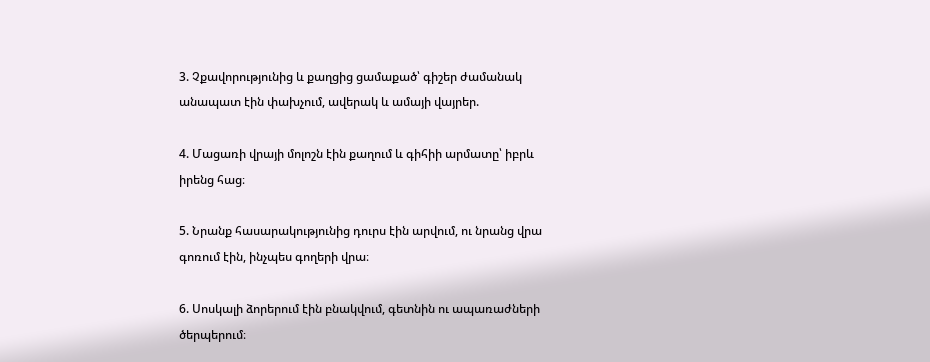3. Չքավորությունից և քաղցից ցամաքած՝ գիշեր ժամանակ անապատ էին փախչում, ավերակ և ամայի վայրեր.

4. Մացառի վրայի մոլոշն էին քաղում և գիհիի արմատը՝ իբրև իրենց հաց։

5. Նրանք հասարակությունից դուրս էին արվում, ու նրանց վրա գոռում էին, ինչպես գողերի վրա։

6. Սոսկալի ձորերում էին բնակվում, գետնին ու ապառաժների ծերպերում։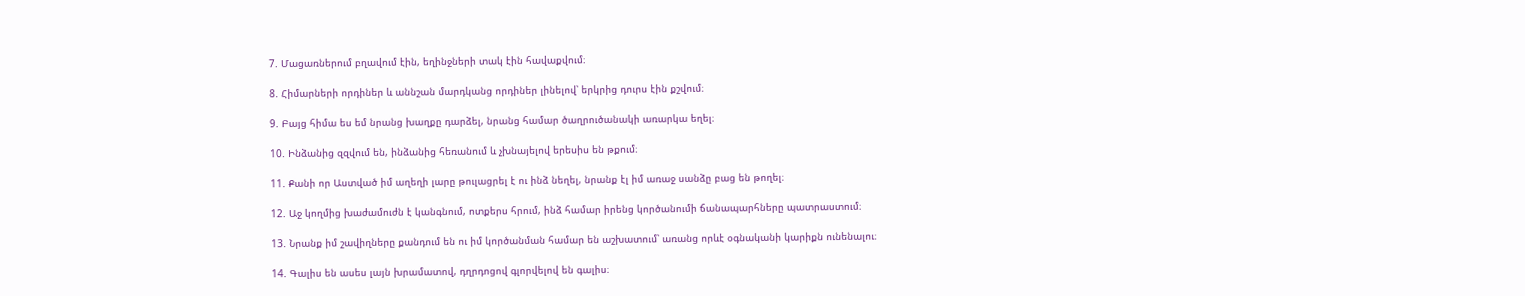7. Մացառներում բղավում էին, եղինջների տակ էին հավաքվում։

8. Հիմարների որդիներ և աննշան մարդկանց որդիներ լինելով՝ երկրից դուրս էին քշվում։

9. Բայց հիմա ես եմ նրանց խաղքը դարձել, նրանց համար ծաղրուծանակի առարկա եղել։

10. Ինձանից զզվում են, ինձանից հեռանում և չխնայելով երեսիս են թքում։

11. Քանի որ Աստված իմ աղեղի լարը թուլացրել է ու ինձ նեղել, նրանք էլ իմ առաջ սանձը բաց են թողել։

12. Աջ կողմից խաժամուժն է կանգնում, ոտքերս հրում, ինձ համար իրենց կործանումի ճանապարհները պատրաստում։

13. Նրանք իմ շավիղները քանդում են ու իմ կործանման համար են աշխատում՝ առանց որևէ օգնականի կարիքն ունենալու։

14. Գալիս են ասես լայն խրամատով, դղրդոցով գլորվելով են գալիս։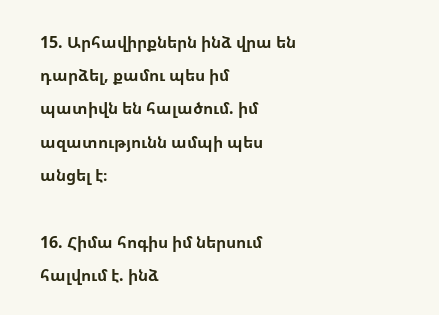15. Արհավիրքներն ինձ վրա են դարձել, քամու պես իմ պատիվն են հալածում. իմ ազատությունն ամպի պես անցել է։

16. Հիմա հոգիս իմ ներսում հալվում է. ինձ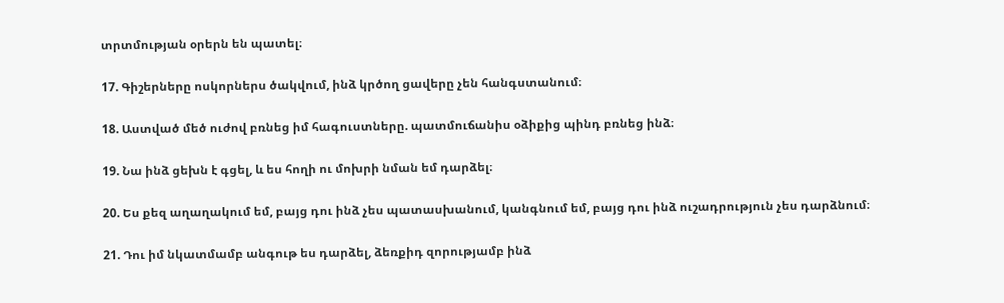տրտմության օրերն են պատել։

17. Գիշերները ոսկորներս ծակվում, ինձ կրծող ցավերը չեն հանգստանում։

18. Աստված մեծ ուժով բռնեց իմ հագուստները. պատմուճանիս օձիքից պինդ բռնեց ինձ։

19. Նա ինձ ցեխն է գցել, և ես հողի ու մոխրի նման եմ դարձել։

20. Ես քեզ աղաղակում եմ, բայց դու ինձ չես պատասխանում, կանգնում եմ, բայց դու ինձ ուշադրություն չես դարձնում։

21. Դու իմ նկատմամբ անգութ ես դարձել, ձեռքիդ զորությամբ ինձ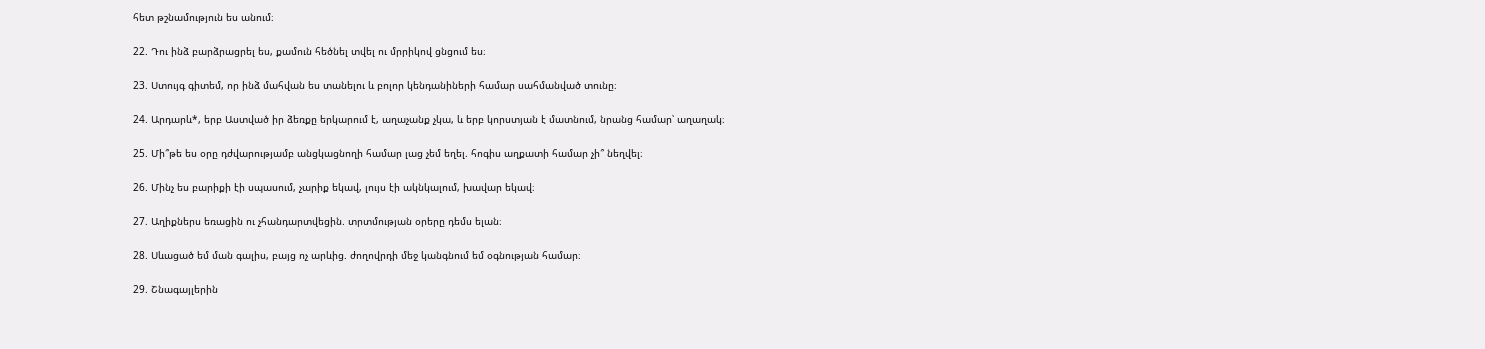հետ թշնամություն ես անում։

22. Դու ինձ բարձրացրել ես, քամուն հեծնել տվել ու մրրիկով ցնցում ես։

23. Ստույգ գիտեմ, որ ինձ մահվան ես տանելու և բոլոր կենդանիների համար սահմանված տունը։

24. Արդարև*, երբ Աստված իր ձեռքը երկարում է, աղաչանք չկա, և երբ կորստյան է մատնում, նրանց համար՝ աղաղակ։

25. Մի՞թե ես օրը դժվարությամբ անցկացնողի համար լաց չեմ եղել. հոգիս աղքատի համար չի՞ նեղվել։

26. Մինչ ես բարիքի էի սպասում, չարիք եկավ, լույս էի ակնկալում, խավար եկավ։

27. Աղիքներս եռացին ու չհանդարտվեցին. տրտմության օրերը դեմս ելան։

28. Սևացած եմ ման գալիս, բայց ոչ արևից. ժողովրդի մեջ կանգնում եմ օգնության համար։

29. Շնագայլերին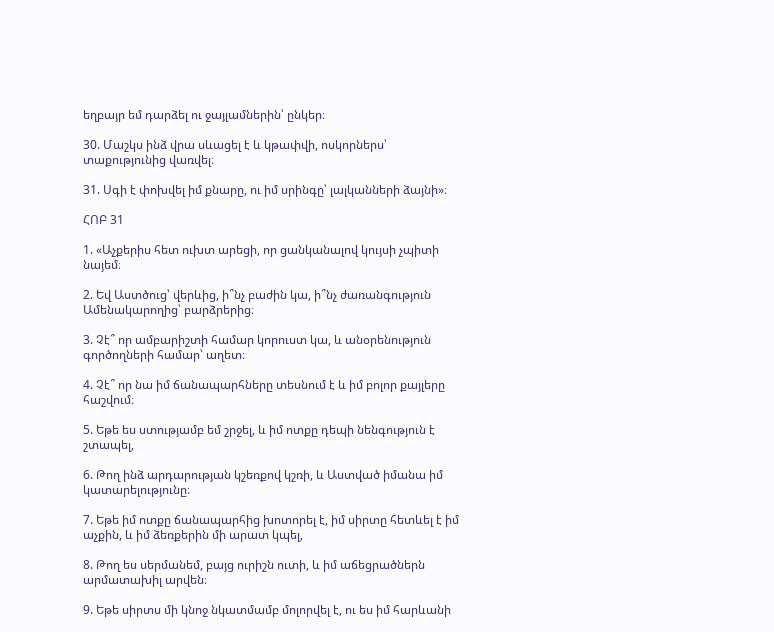եղբայր եմ դարձել ու ջայլամներին՝ ընկեր։

30. Մաշկս ինձ վրա սևացել է և կթափվի, ոսկորներս՝ տաքությունից վառվել։

31. Սգի է փոխվել իմ քնարը, ու իմ սրինգը՝ լալկանների ձայնի»։

ՀՈԲ 31

1. «Աչքերիս հետ ուխտ արեցի, որ ցանկանալով կույսի չպիտի նայեմ։

2. Եվ Աստծուց՝ վերևից, ի՞նչ բաժին կա, ի՞նչ ժառանգություն Ամենակարողից՝ բարձրերից։

3. Չէ՞ որ ամբարիշտի համար կորուստ կա, և անօրենություն գործողների համար՝ աղետ։

4. Չէ՞ որ նա իմ ճանապարհները տեսնում է և իմ բոլոր քայլերը հաշվում։

5. Եթե ես ստությամբ եմ շրջել, և իմ ոտքը դեպի նենգություն է շտապել,

6. Թող ինձ արդարության կշեռքով կշռի, և Աստված իմանա իմ կատարելությունը։

7. Եթե իմ ոտքը ճանապարհից խոտորել է, իմ սիրտը հետևել է իմ աչքին, և իմ ձեռքերին մի արատ կպել,

8. Թող ես սերմանեմ, բայց ուրիշն ուտի, և իմ աճեցրածներն արմատախիլ արվեն։

9. Եթե սիրտս մի կնոջ նկատմամբ մոլորվել է, ու ես իմ հարևանի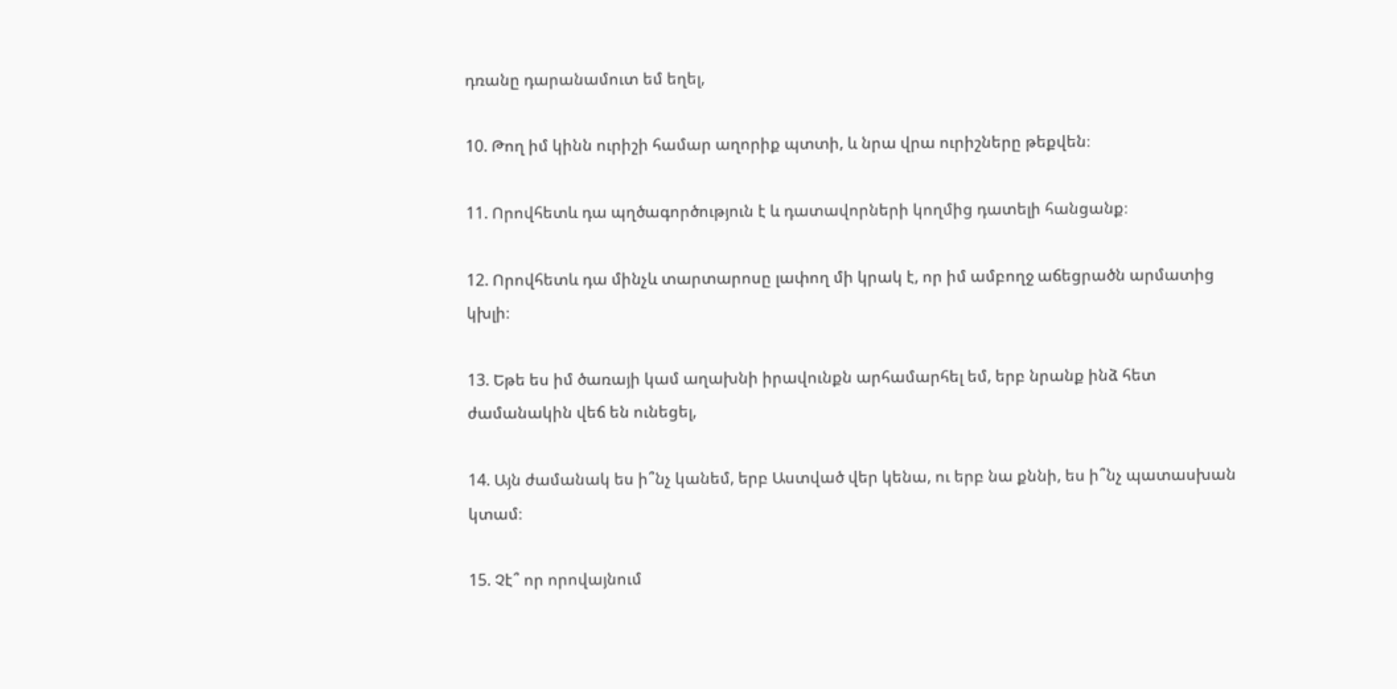դռանը դարանամուտ եմ եղել,

10. Թող իմ կինն ուրիշի համար աղորիք պտտի, և նրա վրա ուրիշները թեքվեն։

11. Որովհետև դա պղծագործություն է և դատավորների կողմից դատելի հանցանք։

12. Որովհետև դա մինչև տարտարոսը լափող մի կրակ է, որ իմ ամբողջ աճեցրածն արմատից կխլի։

13. Եթե ես իմ ծառայի կամ աղախնի իրավունքն արհամարհել եմ, երբ նրանք ինձ հետ ժամանակին վեճ են ունեցել,

14. Այն ժամանակ ես ի՞նչ կանեմ, երբ Աստված վեր կենա, ու երբ նա քննի, ես ի՞նչ պատասխան կտամ։

15. Չէ՞ որ որովայնում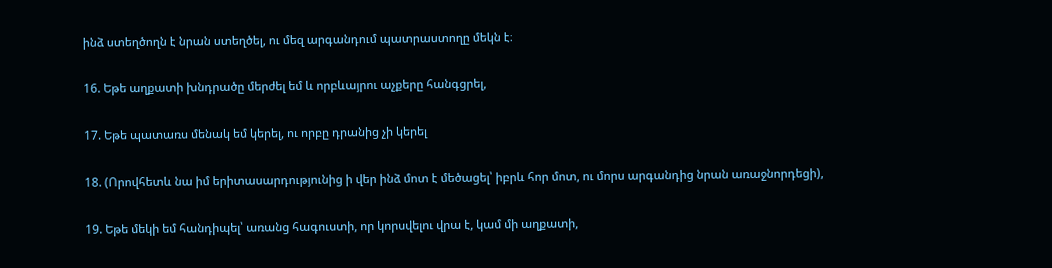ինձ ստեղծողն է նրան ստեղծել, ու մեզ արգանդում պատրաստողը մեկն է։

16. Եթե աղքատի խնդրածը մերժել եմ և որբևայրու աչքերը հանգցրել,

17. Եթե պատառս մենակ եմ կերել, ու որբը դրանից չի կերել

18. (Որովհետև նա իմ երիտասարդությունից ի վեր ինձ մոտ է մեծացել՝ իբրև հոր մոտ, ու մորս արգանդից նրան առաջնորդեցի),

19. Եթե մեկի եմ հանդիպել՝ առանց հագուստի, որ կորսվելու վրա է, կամ մի աղքատի,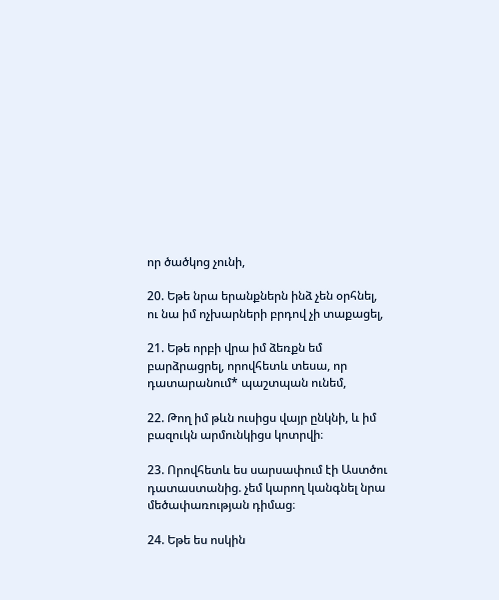որ ծածկոց չունի,

20. Եթե նրա երանքներն ինձ չեն օրհնել, ու նա իմ ոչխարների բրդով չի տաքացել,

21. Եթե որբի վրա իմ ձեռքն եմ բարձրացրել, որովհետև տեսա, որ դատարանում* պաշտպան ունեմ,

22. Թող իմ թևն ուսիցս վայր ընկնի, և իմ բազուկն արմունկիցս կոտրվի։

23. Որովհետև ես սարսափում էի Աստծու դատաստանից. չեմ կարող կանգնել նրա մեծափառության դիմաց։

24. Եթե ես ոսկին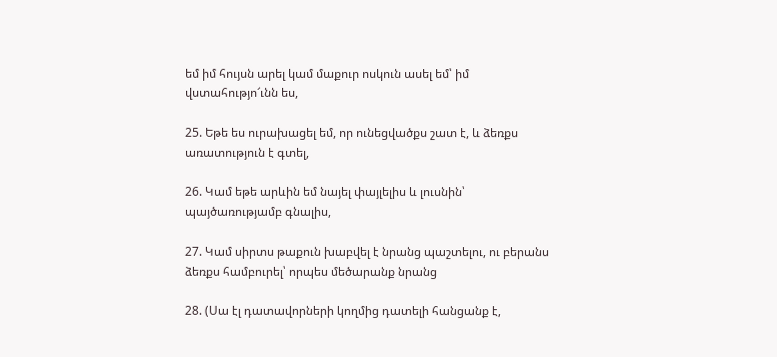եմ իմ հույսն արել կամ մաքուր ոսկուն ասել եմ՝ իմ վստահությո՜ւնն ես,

25. Եթե ես ուրախացել եմ, որ ունեցվածքս շատ է, և ձեռքս առատություն է գտել,

26. Կամ եթե արևին եմ նայել փայլելիս և լուսնին՝ պայծառությամբ գնալիս,

27. Կամ սիրտս թաքուն խաբվել է նրանց պաշտելու, ու բերանս ձեռքս համբուրել՝ որպես մեծարանք նրանց

28. (Սա էլ դատավորների կողմից դատելի հանցանք է,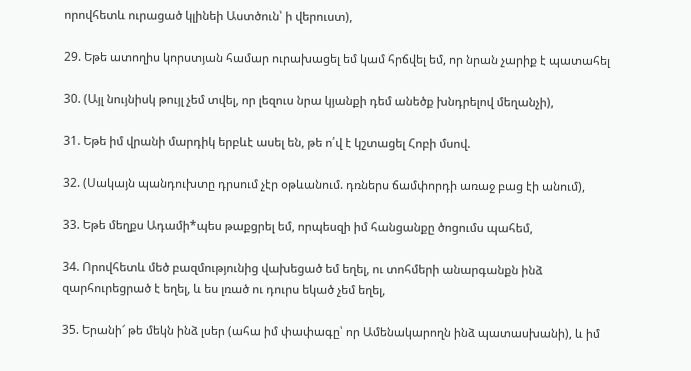որովհետև ուրացած կլինեի Աստծուն՝ ի վերուստ),

29. Եթե ատողիս կորստյան համար ուրախացել եմ կամ հրճվել եմ, որ նրան չարիք է պատահել

30. (Այլ նույնիսկ թույլ չեմ տվել, որ լեզուս նրա կյանքի դեմ անեծք խնդրելով մեղանչի),

31. Եթե իմ վրանի մարդիկ երբևէ ասել են, թե ո՛վ է կշտացել Հոբի մսով.

32. (Սակայն պանդուխտը դրսում չէր օթևանում. դռներս ճամփորդի առաջ բաց էի անում),

33. Եթե մեղքս Ադամի*պես թաքցրել եմ, որպեսզի իմ հանցանքը ծոցումս պահեմ,

34. Որովհետև մեծ բազմությունից վախեցած եմ եղել, ու տոհմերի անարգանքն ինձ զարհուրեցրած է եղել, և ես լռած ու դուրս եկած չեմ եղել,

35. Երանի՜ թե մեկն ինձ լսեր (ահա իմ փափագը՝ որ Ամենակարողն ինձ պատասխանի), և իմ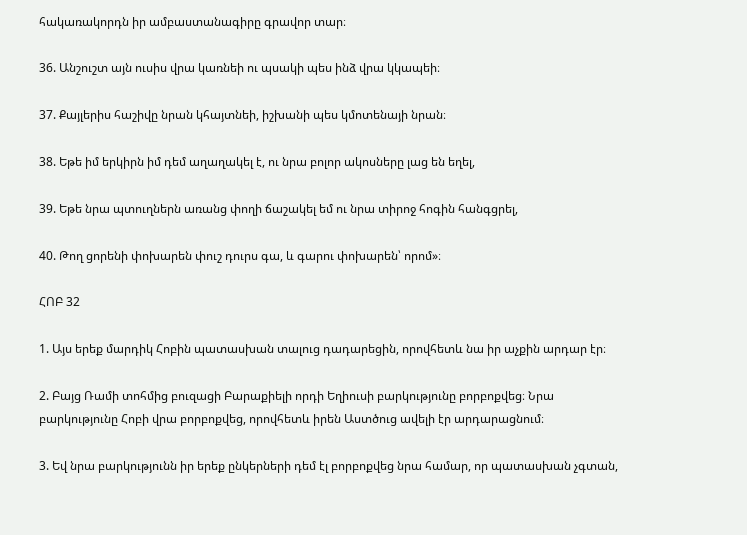հակառակորդն իր ամբաստանագիրը գրավոր տար։

36. Անշուշտ այն ուսիս վրա կառնեի ու պսակի պես ինձ վրա կկապեի։

37. Քայլերիս հաշիվը նրան կհայտնեի, իշխանի պես կմոտենայի նրան։

38. Եթե իմ երկիրն իմ դեմ աղաղակել է, ու նրա բոլոր ակոսները լաց են եղել,

39. Եթե նրա պտուղներն առանց փողի ճաշակել եմ ու նրա տիրոջ հոգին հանգցրել,

40. Թող ցորենի փոխարեն փուշ դուրս գա, և գարու փոխարեն՝ որոմ»։

ՀՈԲ 32

1. Այս երեք մարդիկ Հոբին պատասխան տալուց դադարեցին, որովհետև նա իր աչքին արդար էր։

2. Բայց Ռամի տոհմից բուզացի Բարաքիելի որդի Եղիուսի բարկությունը բորբոքվեց։ Նրա բարկությունը Հոբի վրա բորբոքվեց, որովհետև իրեն Աստծուց ավելի էր արդարացնում։

3. Եվ նրա բարկությունն իր երեք ընկերների դեմ էլ բորբոքվեց նրա համար, որ պատասխան չգտան,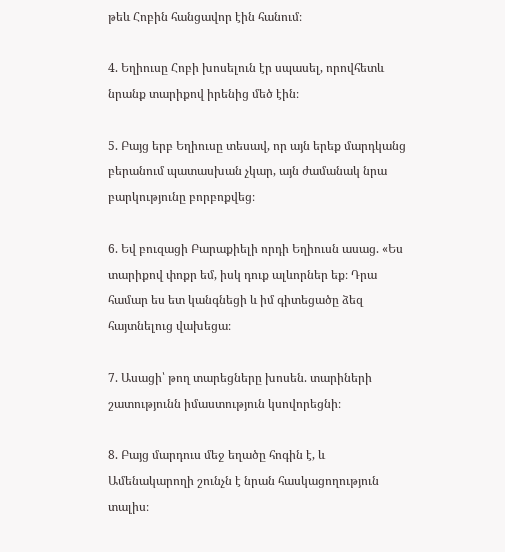թեև Հոբին հանցավոր էին հանում։

4. Եղիուսը Հոբի խոսելուն էր սպասել, որովհետև նրանք տարիքով իրենից մեծ էին։

5. Բայց երբ Եղիուսը տեսավ, որ այն երեք մարդկանց բերանում պատասխան չկար, այն ժամանակ նրա բարկությունը բորբոքվեց։

6. Եվ բուզացի Բարաքիելի որդի Եղիուսն ասաց. «Ես տարիքով փոքր եմ, իսկ դուք ալևորներ եք։ Դրա համար ես ետ կանգնեցի և իմ գիտեցածը ձեզ հայտնելուց վախեցա։

7. Ասացի՝ թող տարեցները խոսեն. տարիների շատությունն իմաստություն կսովորեցնի։

8. Բայց մարդուս մեջ եղածը հոգին է, և Ամենակարողի շունչն է նրան հասկացողություն տալիս։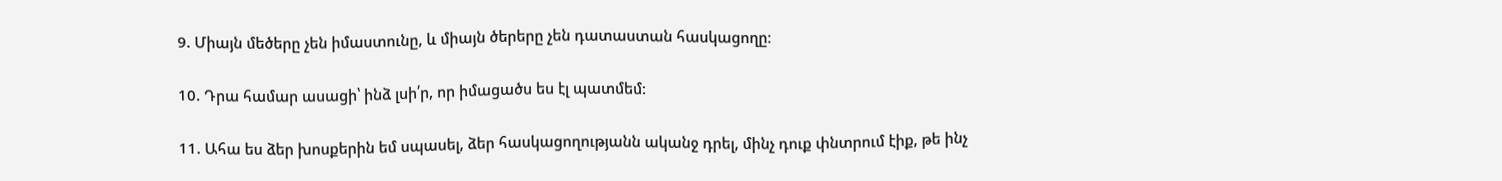9. Միայն մեծերը չեն իմաստունը, և միայն ծերերը չեն դատաստան հասկացողը։

10. Դրա համար ասացի՝ ինձ լսի՛ր, որ իմացածս ես էլ պատմեմ։

11. Ահա ես ձեր խոսքերին եմ սպասել, ձեր հասկացողությանն ականջ դրել, մինչ դուք փնտրում էիք, թե ինչ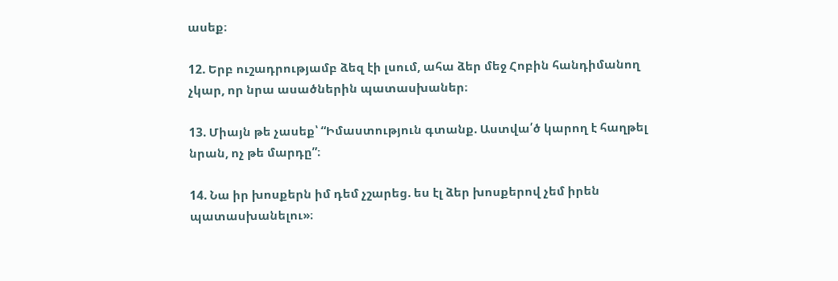ասեք։

12. Երբ ուշադրությամբ ձեզ էի լսում, ահա ձեր մեջ Հոբին հանդիմանող չկար, որ նրա ասածներին պատասխաներ։

13. Միայն թե չասեք՝ “Իմաստություն գտանք. Աստվա՛ծ կարող է հաղթել նրան, ոչ թե մարդը”։

14. Նա իր խոսքերն իմ դեմ չշարեց. ես էլ ձեր խոսքերով չեմ իրեն պատասխանելու»։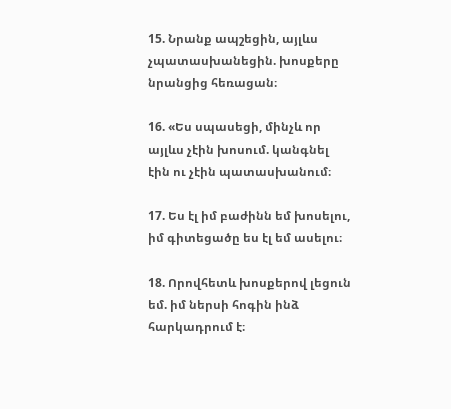15. Նրանք ապշեցին, այլևս չպատասխանեցին. խոսքերը նրանցից հեռացան։

16. «Ես սպասեցի, մինչև որ այլևս չէին խոսում. կանգնել էին ու չէին պատասխանում։

17. Ես էլ իմ բաժինն եմ խոսելու, իմ գիտեցածը ես էլ եմ ասելու։

18. Որովհետև խոսքերով լեցուն եմ. իմ ներսի հոգին ինձ հարկադրում է։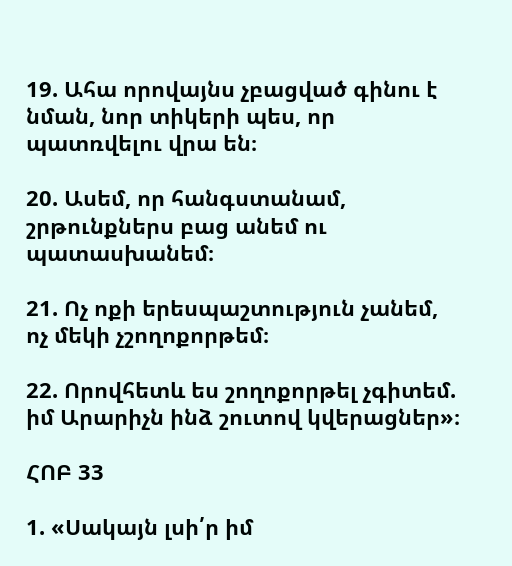19. Ահա որովայնս չբացված գինու է նման, նոր տիկերի պես, որ պատռվելու վրա են։

20. Ասեմ, որ հանգստանամ, շրթունքներս բաց անեմ ու պատասխանեմ։

21. Ոչ ոքի երեսպաշտություն չանեմ, ոչ մեկի չշողոքորթեմ։

22. Որովհետև ես շողոքորթել չգիտեմ. իմ Արարիչն ինձ շուտով կվերացներ»։

ՀՈԲ 33

1. «Սակայն լսի՛ր իմ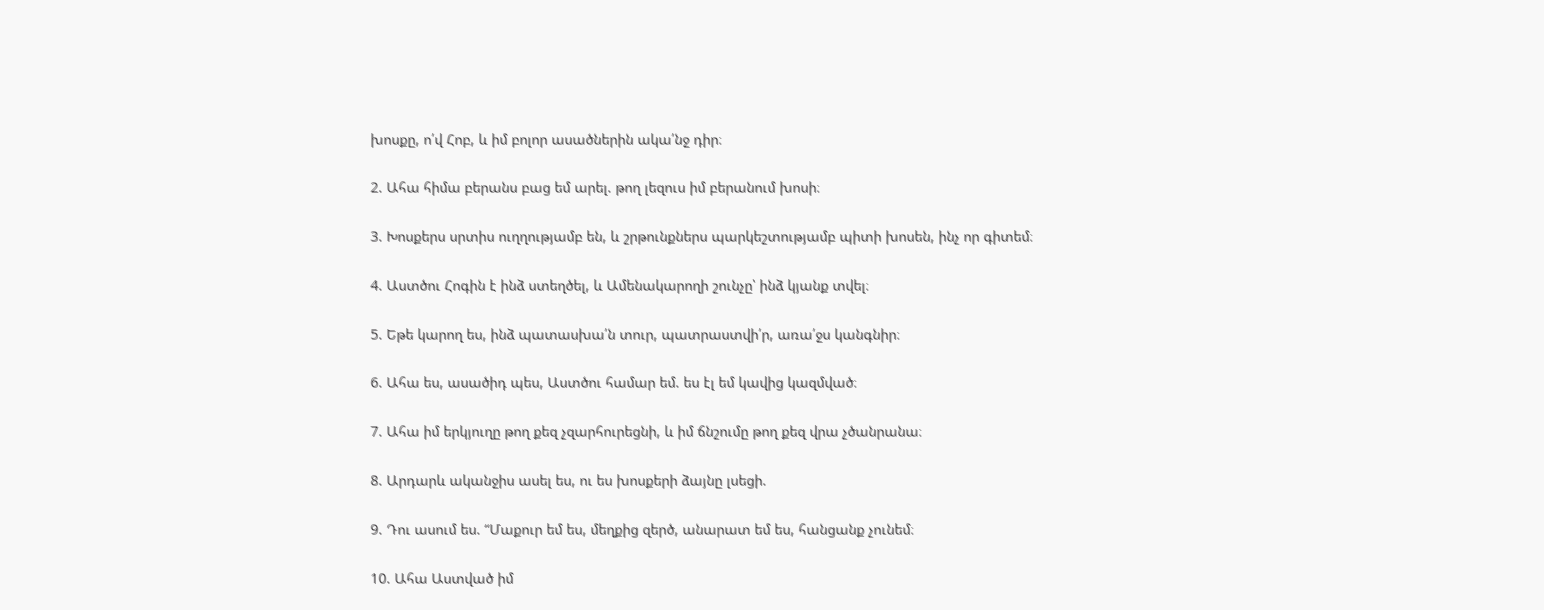խոսքը, ո՛վ Հոբ, և իմ բոլոր ասածներին ակա՛նջ դիր։

2. Ահա հիմա բերանս բաց եմ արել. թող լեզուս իմ բերանում խոսի։

3. Խոսքերս սրտիս ուղղությամբ են, և շրթունքներս պարկեշտությամբ պիտի խոսեն, ինչ որ գիտեմ։

4. Աստծու Հոգին է ինձ ստեղծել, և Ամենակարողի շունչը՝ ինձ կյանք տվել։

5. Եթե կարող ես, ինձ պատասխա՛ն տուր, պատրաստվի՛ր, առա՛ջս կանգնիր։

6. Ահա ես, ասածիդ պես, Աստծու համար եմ. ես էլ եմ կավից կազմված։

7. Ահա իմ երկյուղը թող քեզ չզարհուրեցնի, և իմ ճնշումը թող քեզ վրա չծանրանա։

8. Արդարև ականջիս ասել ես, ու ես խոսքերի ձայնը լսեցի.

9. Դու ասում ես. “Մաքուր եմ ես, մեղքից զերծ, անարատ եմ ես, հանցանք չունեմ։

10. Ահա Աստված իմ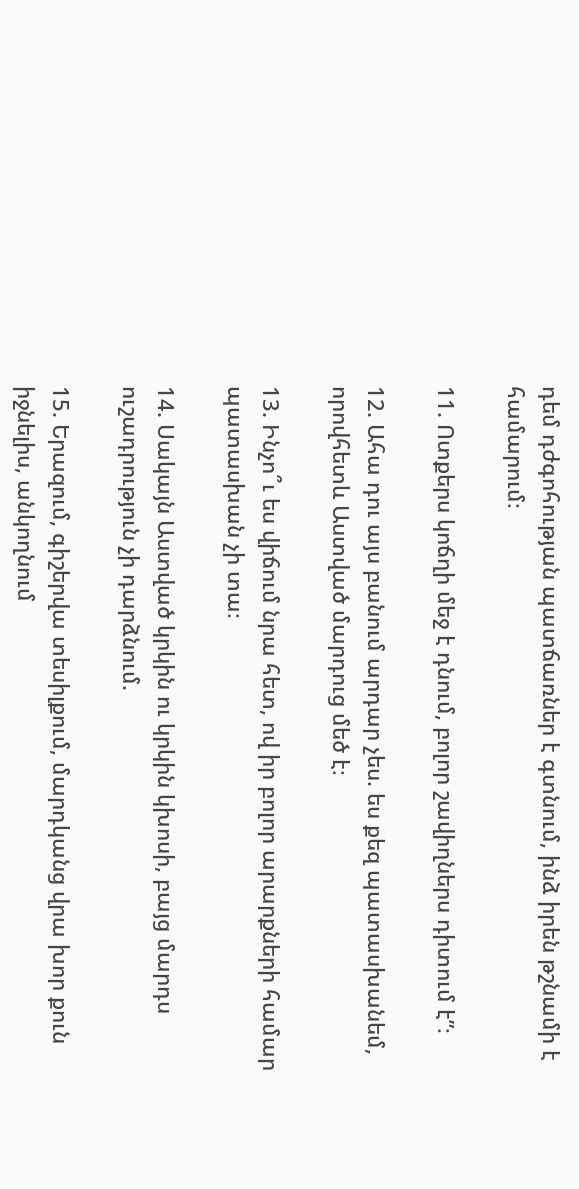դեմ դժգոհության պատճառներ է գտնում, ինձ իրեն թշնամի է համարում։

11. Ոտքերս կոճղի մեջ է դնում, բոլոր շավիղներս դիտում է”։

12. Ահա դու այս բանում արդար չես. ես քեզ պատասխանեմ, որովհետև Աստված մարդուց մեծ է։

13. Ինչո՞ւ ես վիճում նրա հետ, ով իր բոլոր արարքների համար պատասխան չի տա։

14. Սակայն Աստված կրկին ու կրկին կխոսի, բայց մարդս ուշադրություն չի դարձնում.

15. Երազում, գիշերվա տեսիլքում, մարդկանց վրա խոր քուն իջնելիս, անկողնում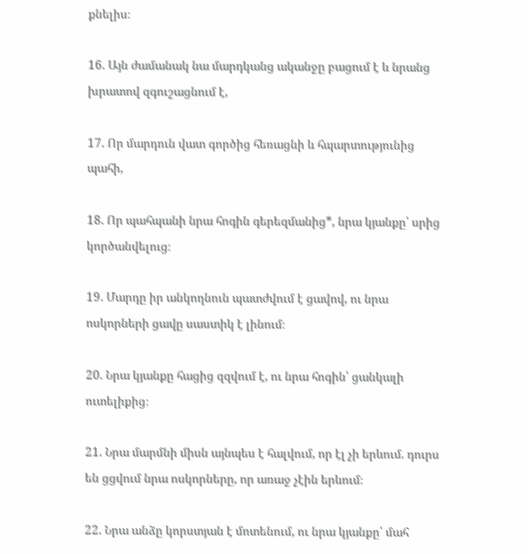քնելիս։

16. Այն ժամանակ նա մարդկանց ականջը բացում է և նրանց խրատով զգուշացնում է,

17. Որ մարդուն վատ գործից հեռացնի և հպարտությունից պահի,

18. Որ պահպանի նրա հոգին գերեզմանից*, նրա կյանքը՝ սրից կործանվելուց։

19. Մարդը իր անկողնուն պատժվում է ցավով, ու նրա ոսկորների ցավը սաստիկ է լինում։

20. Նրա կյանքը հացից զզվում է, ու նրա հոգին՝ ցանկալի ուտելիքից։

21. Նրա մարմնի միսն այնպես է հալվում, որ էլ չի երևում. դուրս են ցցվում նրա ոսկորները, որ առաջ չէին երևում։

22. Նրա անձը կորստյան է մոտենում, ու նրա կյանքը՝ մահ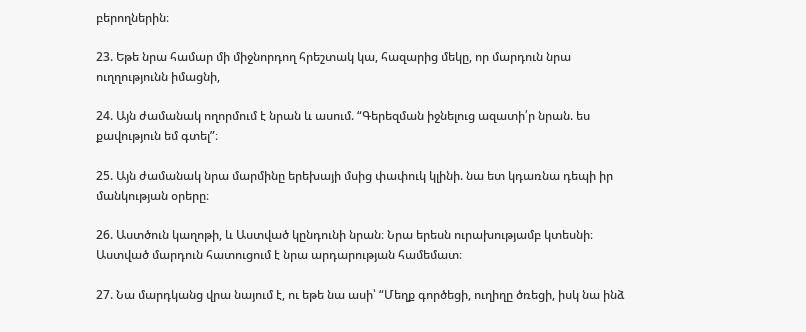բերողներին։

23. Եթե նրա համար մի միջնորդող հրեշտակ կա, հազարից մեկը, որ մարդուն նրա ուղղությունն իմացնի,

24. Այն ժամանակ ողորմում է նրան և ասում. “Գերեզման իջնելուց ազատի՛ր նրան. ես քավություն եմ գտել”։

25. Այն ժամանակ նրա մարմինը երեխայի մսից փափուկ կլինի. նա ետ կդառնա դեպի իր մանկության օրերը։

26. Աստծուն կաղոթի, և Աստված կընդունի նրան։ Նրա երեսն ուրախությամբ կտեսնի։ Աստված մարդուն հատուցում է նրա արդարության համեմատ։

27. Նա մարդկանց վրա նայում է, ու եթե նա ասի՝ “Մեղք գործեցի, ուղիղը ծռեցի, իսկ նա ինձ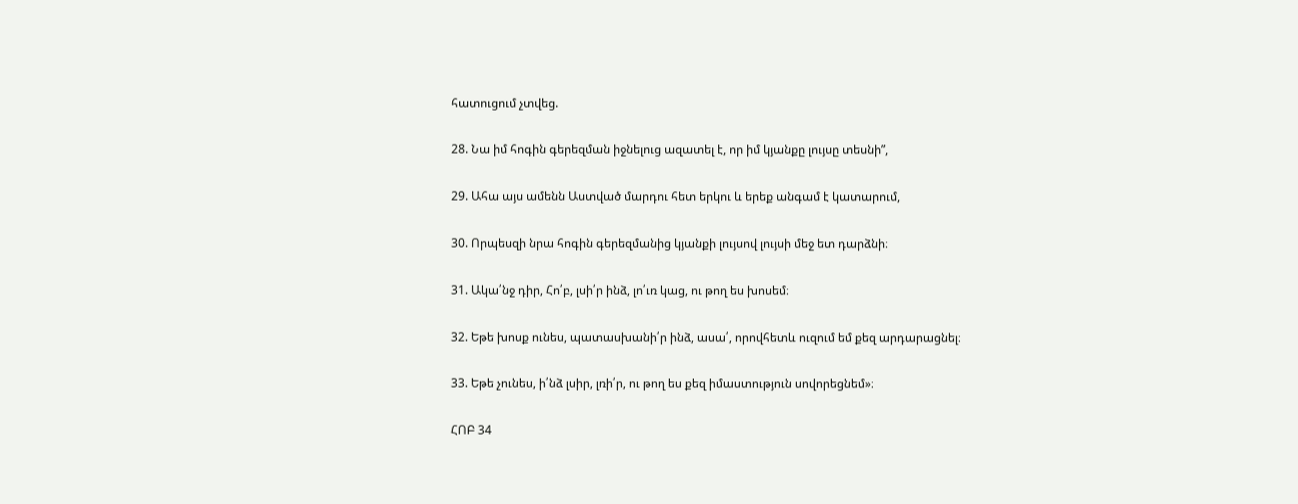հատուցում չտվեց.

28. Նա իմ հոգին գերեզման իջնելուց ազատել է, որ իմ կյանքը լույսը տեսնի”,

29. Ահա այս ամենն Աստված մարդու հետ երկու և երեք անգամ է կատարում,

30. Որպեսզի նրա հոգին գերեզմանից կյանքի լույսով լույսի մեջ ետ դարձնի։

31. Ակա՛նջ դիր, Հո՛բ, լսի՛ր ինձ, լո՛ւռ կաց, ու թող ես խոսեմ։

32. Եթե խոսք ունես, պատասխանի՛ր ինձ, ասա՛, որովհետև ուզում եմ քեզ արդարացնել։

33. Եթե չունես, ի՛նձ լսիր, լռի՛ր, ու թող ես քեզ իմաստություն սովորեցնեմ»։

ՀՈԲ 34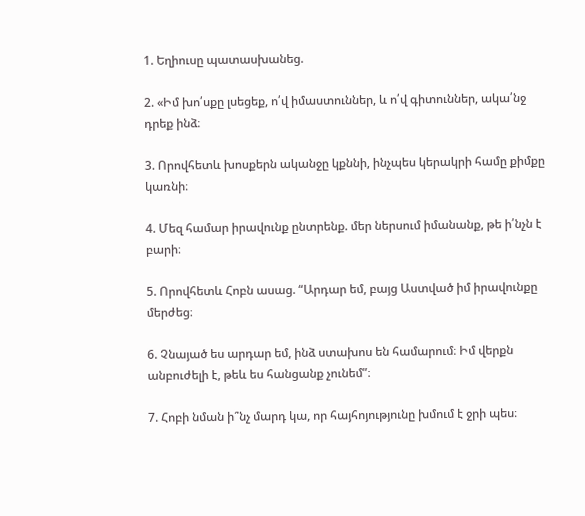1. Եղիուսը պատասխանեց.

2. «Իմ խո՛սքը լսեցեք, ո՛վ իմաստուններ, և ո՛վ գիտուններ, ակա՛նջ դրեք ինձ։

3. Որովհետև խոսքերն ականջը կքննի, ինչպես կերակրի համը քիմքը կառնի։

4. Մեզ համար իրավունք ընտրենք. մեր ներսում իմանանք, թե ի՛նչն է բարի։

5. Որովհետև Հոբն ասաց. “Արդար եմ, բայց Աստված իմ իրավունքը մերժեց։

6. Չնայած ես արդար եմ, ինձ ստախոս են համարում։ Իմ վերքն անբուժելի է, թեև ես հանցանք չունեմ”։

7. Հոբի նման ի՞նչ մարդ կա, որ հայհոյությունը խմում է ջրի պես։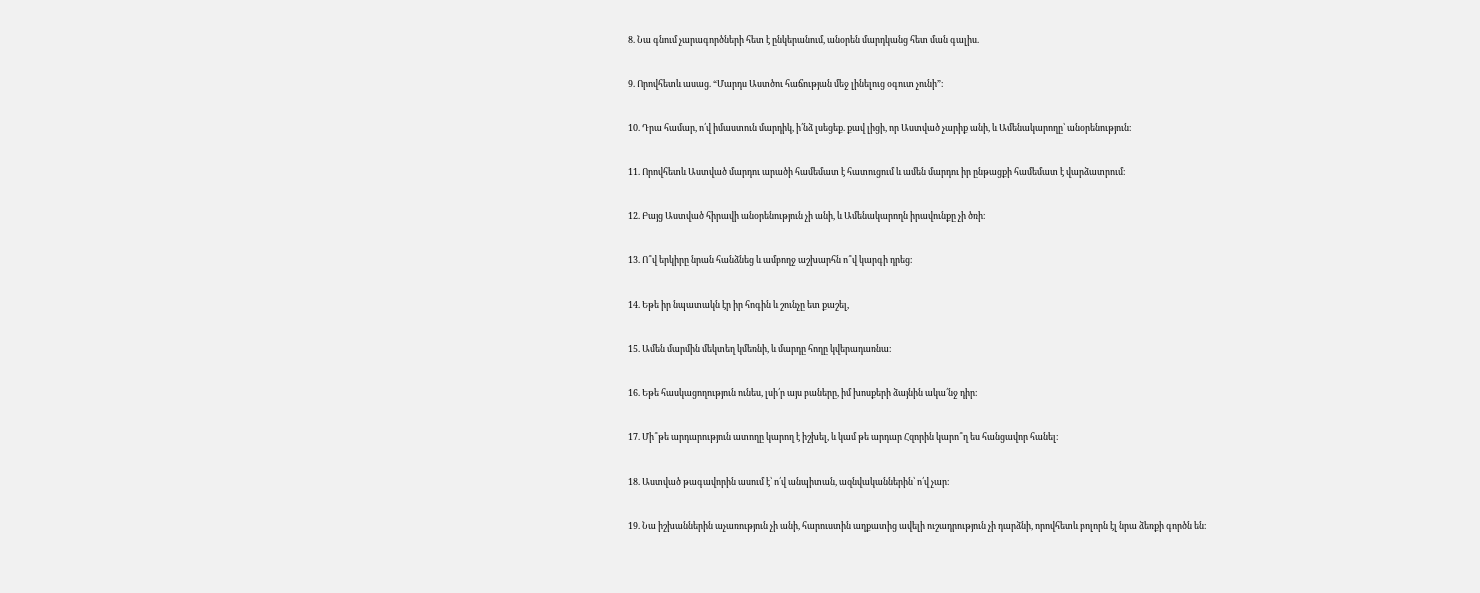8. Նա գնում չարագործների հետ է ընկերանում, անօրեն մարդկանց հետ ման գալիս.

9. Որովհետև ասաց. “Մարդս Աստծու հաճության մեջ լինելուց օգուտ չունի”։

10. Դրա համար, ո՛վ իմաստուն մարդիկ, ի՛նձ լսեցեք. քավ լիցի, որ Աստված չարիք անի, և Ամենակարողը՝ անօրենություն։

11. Որովհետև Աստված մարդու արածի համեմատ է հատուցում և ամեն մարդու իր ընթացքի համեմատ է վարձատրում։

12. Բայց Աստված հիրավի անօրենություն չի անի, և Ամենակարողն իրավունքը չի ծռի։

13. Ո՞վ երկիրը նրան հանձնեց և ամբողջ աշխարհն ո՞վ կարգի դրեց։

14. Եթե իր նպատակն էր իր հոգին և շունչը ետ քաշել,

15. Ամեն մարմին մեկտեղ կմեռնի, և մարդը հողը կվերադառնա։

16. Եթե հասկացողություն ունես, լսի՛ր այս բաները, իմ խոսքերի ձայնին ակա՛նջ դիր։

17. Մի՞թե արդարություն ատողը կարող է իշխել, և կամ թե արդար Հզորին կարո՞ղ ես հանցավոր հանել։

18. Աստված թագավորին ասում է՝ ո՛վ անպիտան, ազնվականներին՝ ո՛վ չար։

19. Նա իշխաններին աչառություն չի անի, հարուստին աղքատից ավելի ուշադրություն չի դարձնի, որովհետև բոլորն էլ նրա ձեռքի գործն են։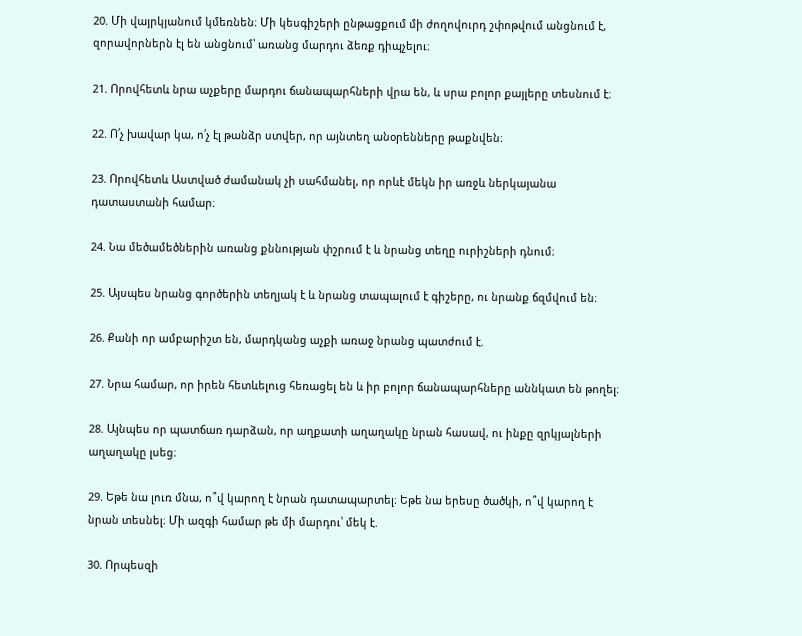20. Մի վայրկյանում կմեռնեն։ Մի կեսգիշերի ընթացքում մի ժողովուրդ շփոթվում անցնում է, զորավորներն էլ են անցնում՝ առանց մարդու ձեռք դիպչելու։

21. Որովհետև նրա աչքերը մարդու ճանապարհների վրա են, և սրա բոլոր քայլերը տեսնում է։

22. Ո՛չ խավար կա, ո՛չ էլ թանձր ստվեր, որ այնտեղ անօրենները թաքնվեն։

23. Որովհետև Աստված ժամանակ չի սահմանել, որ որևէ մեկն իր առջև ներկայանա դատաստանի համար։

24. Նա մեծամեծներին առանց քննության փշրում է և նրանց տեղը ուրիշների դնում։

25. Այսպես նրանց գործերին տեղյակ է և նրանց տապալում է գիշերը, ու նրանք ճզմվում են։

26. Քանի որ ամբարիշտ են, մարդկանց աչքի առաջ նրանց պատժում է.

27. Նրա համար, որ իրեն հետևելուց հեռացել են և իր բոլոր ճանապարհները աննկատ են թողել։

28. Այնպես որ պատճառ դարձան, որ աղքատի աղաղակը նրան հասավ, ու ինքը զրկյալների աղաղակը լսեց։

29. Եթե նա լուռ մնա, ո՞վ կարող է նրան դատապարտել։ Եթե նա երեսը ծածկի, ո՞վ կարող է նրան տեսնել։ Մի ազգի համար թե մի մարդու՝ մեկ է.

30. Որպեսզի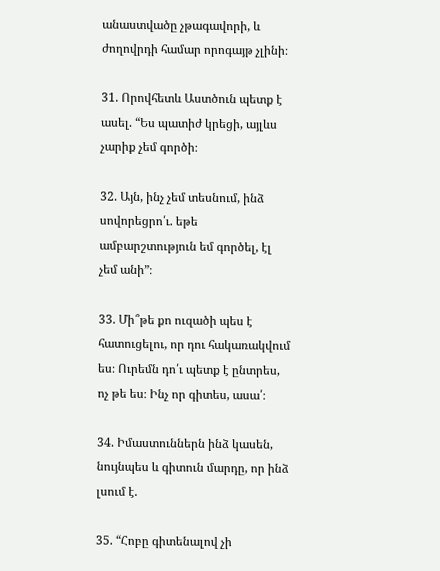անաստվածը չթագավորի, և ժողովրդի համար որոգայթ չլինի։

31. Որովհետև Աստծուն պետք է ասել. “Ես պատիժ կրեցի, այլևս չարիք չեմ գործի։

32. Այն, ինչ չեմ տեսնում, ինձ սովորեցրո՛ւ. եթե ամբարշտություն եմ գործել, էլ չեմ անի”։

33. Մի՞թե քո ուզածի պես է հատուցելու, որ դու հակառակվում ես։ Ուրեմն դո՛ւ պետք է ընտրես, ոչ թե ես։ Ինչ որ գիտես, ասա՛։

34. Իմաստուններն ինձ կասեն, նույնպես և գիտուն մարդը, որ ինձ լսում է.

35. “Հոբը գիտենալով չի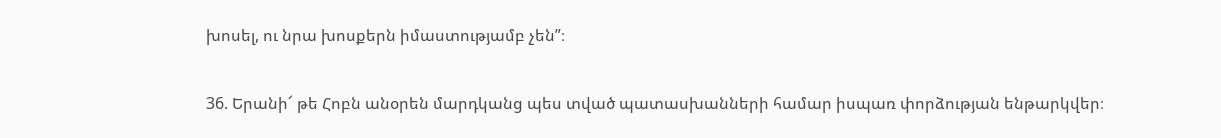խոսել, ու նրա խոսքերն իմաստությամբ չեն”։

36. Երանի՜ թե Հոբն անօրեն մարդկանց պես տված պատասխանների համար իսպառ փորձության ենթարկվեր։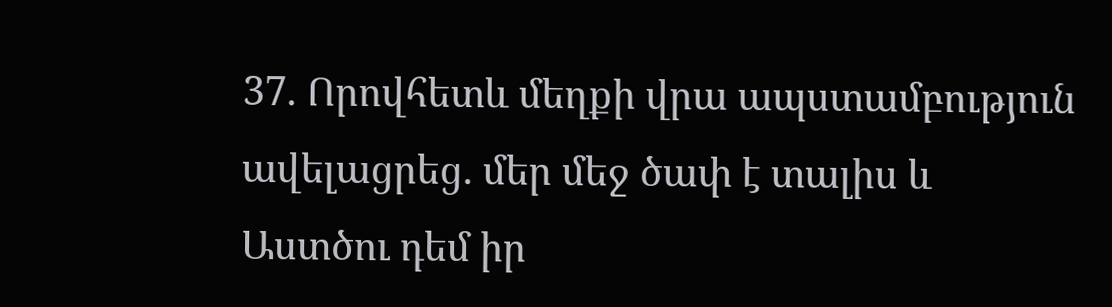37. Որովհետև մեղքի վրա ապստամբություն ավելացրեց. մեր մեջ ծափ է տալիս և Աստծու դեմ իր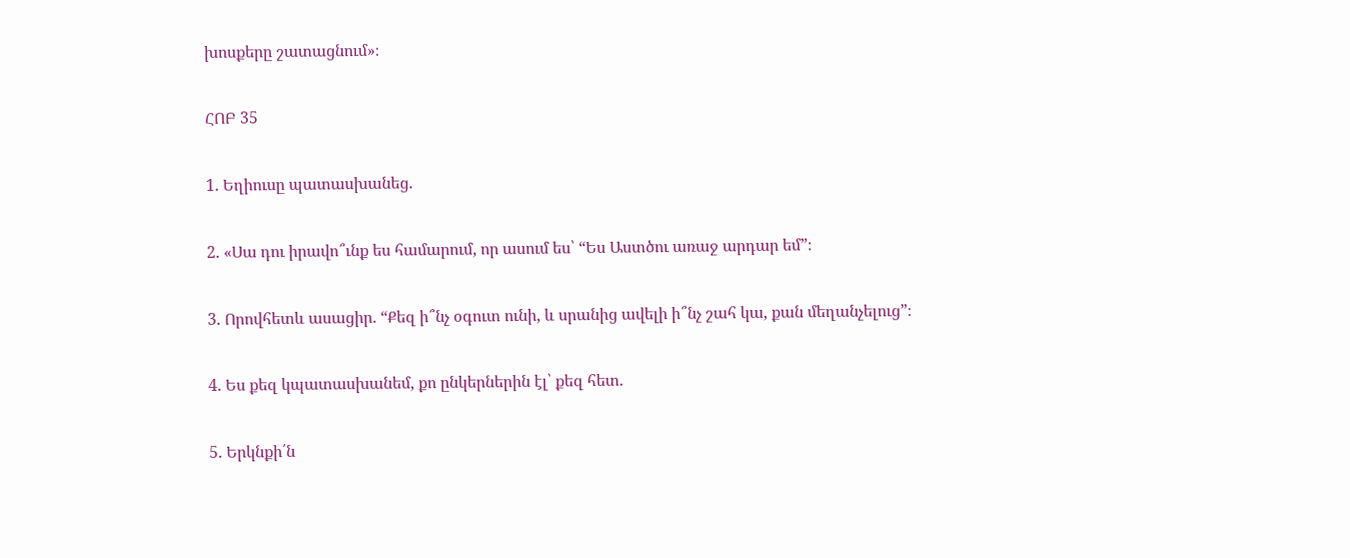խոսքերը շատացնում»։

ՀՈԲ 35

1. Եղիուսը պատասխանեց.

2. «Սա դու իրավո՞ւնք ես համարում, որ ասում ես՝ “Ես Աստծու առաջ արդար եմ”։

3. Որովհետև ասացիր. “Քեզ ի՞նչ օգուտ ունի, և սրանից ավելի ի՞նչ շահ կա, քան մեղանչելուց”։

4. Ես քեզ կպատասխանեմ, քո ընկերներին էլ՝ քեզ հետ.

5. Երկնքի՛ն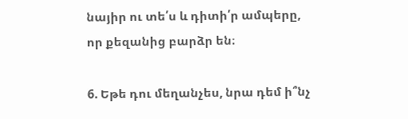նայիր ու տե՛ս և դիտի՛ր ամպերը, որ քեզանից բարձր են։

6. Եթե դու մեղանչես, նրա դեմ ի՞նչ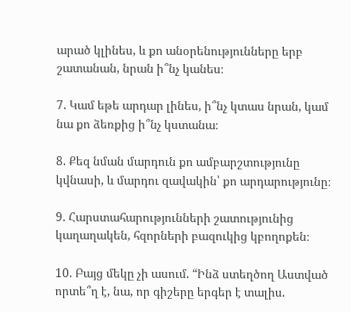արած կլինես, և քո անօրենությունները երբ շատանան, նրան ի՞նչ կանես։

7. Կամ եթե արդար լինես, ի՞նչ կտաս նրան, կամ նա քո ձեռքից ի՞նչ կստանա։

8. Քեզ նման մարդուն քո ամբարշտությունը կվնասի, և մարդու զավակին՝ քո արդարությունը։

9. Հարստահարությունների շատությունից կաղաղակեն, հզորների բազուկից կբողոքեն։

10. Բայց մեկը չի ասում. “Ինձ ստեղծող Աստված որտե՞ղ է, նա, որ գիշերը երգեր է տալիս.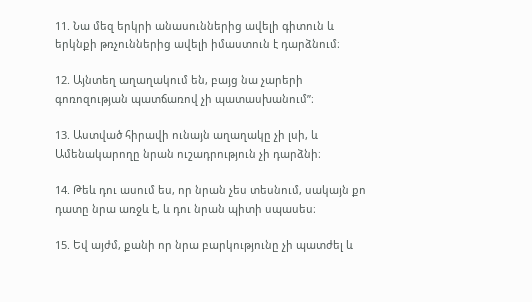11. Նա մեզ երկրի անասուններից ավելի գիտուն և երկնքի թռչուններից ավելի իմաստուն է դարձնում։

12. Այնտեղ աղաղակում են, բայց նա չարերի գոռոզության պատճառով չի պատասխանում”։

13. Աստված հիրավի ունայն աղաղակը չի լսի, և Ամենակարողը նրան ուշադրություն չի դարձնի։

14. Թեև դու ասում ես, որ նրան չես տեսնում, սակայն քո դատը նրա առջև է, և դու նրան պիտի սպասես։

15. Եվ այժմ, քանի որ նրա բարկությունը չի պատժել և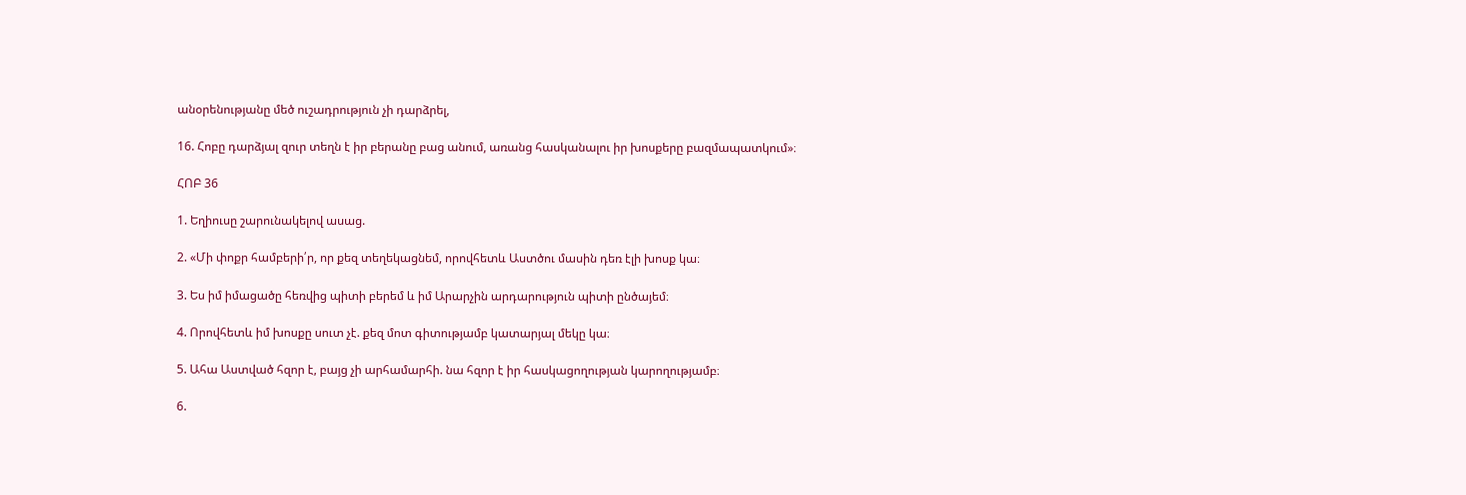անօրենությանը մեծ ուշադրություն չի դարձրել,

16. Հոբը դարձյալ զուր տեղն է իր բերանը բաց անում, առանց հասկանալու իր խոսքերը բազմապատկում»։

ՀՈԲ 36

1. Եղիուսը շարունակելով ասաց.

2. «Մի փոքր համբերի՛ր, որ քեզ տեղեկացնեմ, որովհետև Աստծու մասին դեռ էլի խոսք կա։

3. Ես իմ իմացածը հեռվից պիտի բերեմ և իմ Արարչին արդարություն պիտի ընծայեմ։

4. Որովհետև իմ խոսքը սուտ չէ. քեզ մոտ գիտությամբ կատարյալ մեկը կա։

5. Ահա Աստված հզոր է, բայց չի արհամարհի. նա հզոր է իր հասկացողության կարողությամբ։

6.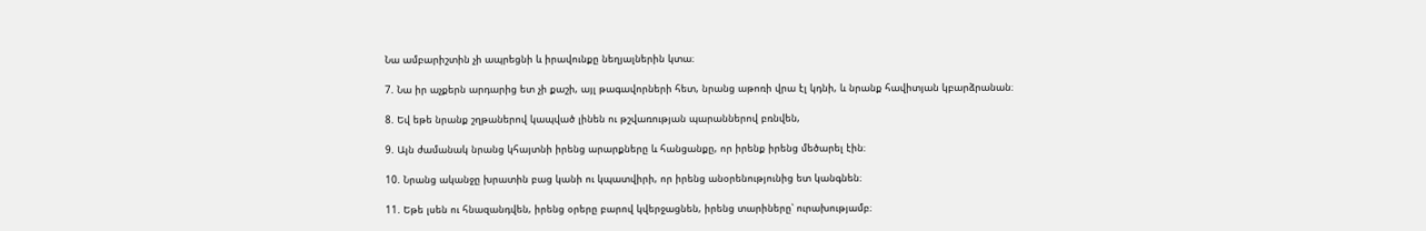Նա ամբարիշտին չի ապրեցնի և իրավունքը նեղյալներին կտա։

7. Նա իր աչքերն արդարից ետ չի քաշի, այլ թագավորների հետ, նրանց աթոռի վրա էլ կդնի, և նրանք հավիտյան կբարձրանան։

8. Եվ եթե նրանք շղթաներով կապված լինեն ու թշվառության պարաններով բռնվեն,

9. Այն ժամանակ նրանց կհայտնի իրենց արարքները և հանցանքը, որ իրենք իրենց մեծարել էին։

10. Նրանց ականջը խրատին բաց կանի ու կպատվիրի, որ իրենց անօրենությունից ետ կանգնեն։

11. Եթե լսեն ու հնազանդվեն, իրենց օրերը բարով կվերջացնեն, իրենց տարիները՝ ուրախությամբ։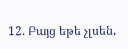12. Բայց եթե չլսեն,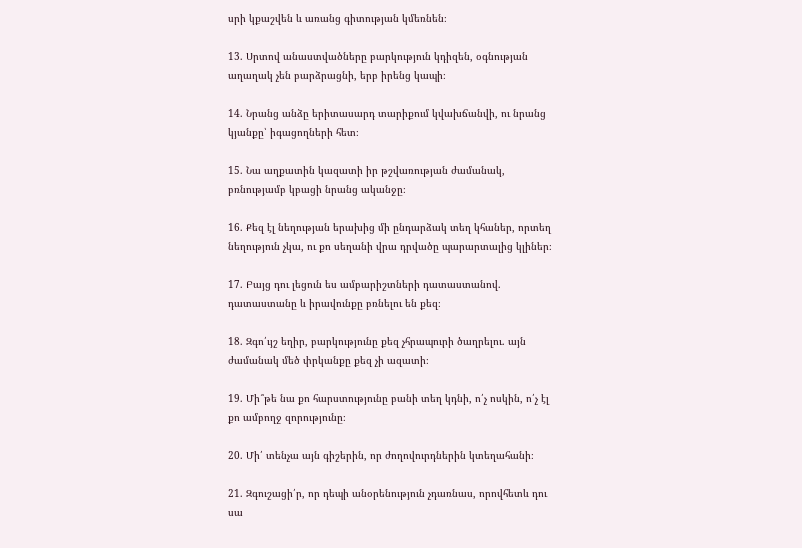սրի կքաշվեն և առանց գիտության կմեռնեն։

13. Սրտով անաստվածները բարկություն կդիզեն, օգնության աղաղակ չեն բարձրացնի, երբ իրենց կապի։

14. Նրանց անձը երիտասարդ տարիքում կվախճանվի, ու նրանց կյանքը՝ իգացողների հետ։

15. Նա աղքատին կազատի իր թշվառության ժամանակ, բռնությամբ կբացի նրանց ականջը։

16. Քեզ էլ նեղության երախից մի ընդարձակ տեղ կհաներ, որտեղ նեղություն չկա, ու քո սեղանի վրա դրվածը պարարտալից կլիներ։

17. Բայց դու լեցուն ես ամբարիշտների դատաստանով. դատաստանը և իրավունքը բռնելու են քեզ։

18. Զգո՛ւյշ եղիր, բարկությունը քեզ չհրապուրի ծաղրելու. այն ժամանակ մեծ փրկանքը քեզ չի ազատի։

19. Մի՞թե նա քո հարստությունը բանի տեղ կդնի, ո՛չ ոսկին, ո՛չ էլ քո ամբողջ զորությունը։

20. Մի՛ տենչա այն գիշերին, որ ժողովուրդներին կտեղահանի։

21. Զգուշացի՛ր, որ դեպի անօրենություն չդառնաս, որովհետև դու սա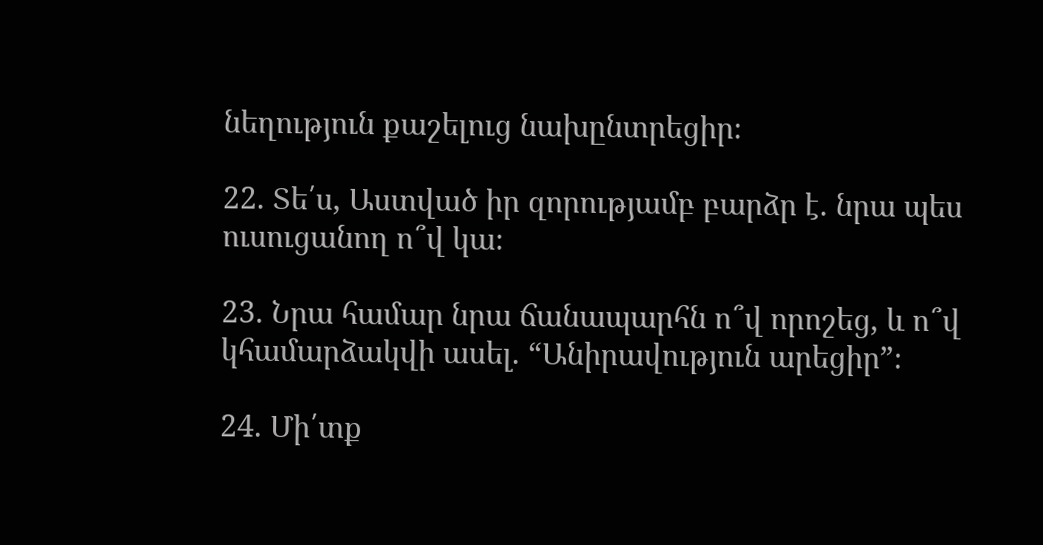նեղություն քաշելուց նախընտրեցիր։

22. Տե՛ս, Աստված իր զորությամբ բարձր է. նրա պես ուսուցանող ո՞վ կա։

23. Նրա համար նրա ճանապարհն ո՞վ որոշեց, և ո՞վ կհամարձակվի ասել. “Անիրավություն արեցիր”։

24. Մի՛տք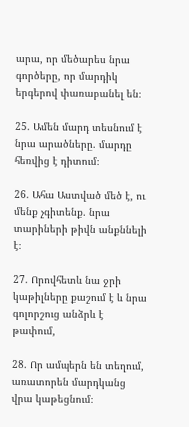արա, որ մեծարես նրա գործերը, որ մարդիկ երգերով փառաբանել են։

25. Ամեն մարդ տեսնում է նրա արածները. մարդը հեռվից է դիտում։

26. Ահա Աստված մեծ է, ու մենք չգիտենք. նրա տարիների թիվն անքննելի է։

27. Որովհետև նա ջրի կաթիլները քաշում է և նրա գոլորշուց անձրև է թափում,

28. Որ ամպերն են տեղում, առատորեն մարդկանց վրա կաթեցնում։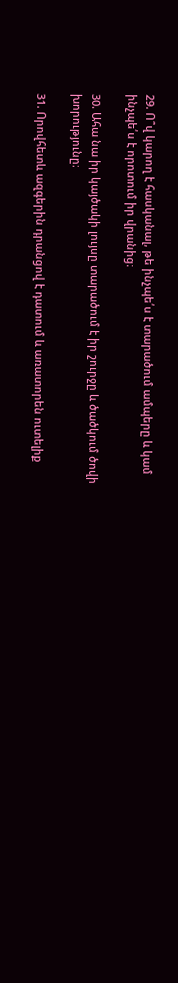29. Ո՞վ կարող է հասկանալ, թե ինչպե՛ս է տարածում ամպերը և կամ ինչպե՛ս է որոտում իր վրանից։

30. Ահա նա իր կայծակի լույսը տարածում է իր շուրջը և ծածկում ծովի խորությունը։

31. Որովհետև ազգերին դրանցով է դատում և առատորեն ուտելիք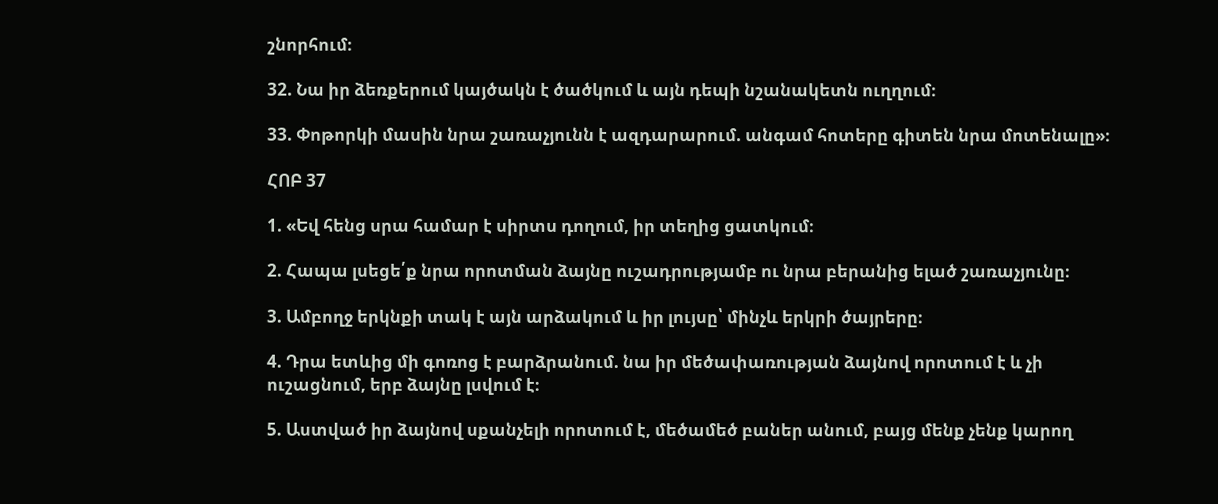շնորհում։

32. Նա իր ձեռքերում կայծակն է ծածկում և այն դեպի նշանակետն ուղղում։

33. Փոթորկի մասին նրա շառաչյունն է ազդարարում. անգամ հոտերը գիտեն նրա մոտենալը»։

ՀՈԲ 37

1. «Եվ հենց սրա համար է սիրտս դողում, իր տեղից ցատկում։

2. Հապա լսեցե՛ք նրա որոտման ձայնը ուշադրությամբ ու նրա բերանից ելած շառաչյունը։

3. Ամբողջ երկնքի տակ է այն արձակում և իր լույսը՝ մինչև երկրի ծայրերը։

4. Դրա ետևից մի գոռոց է բարձրանում. նա իր մեծափառության ձայնով որոտում է և չի ուշացնում, երբ ձայնը լսվում է։

5. Աստված իր ձայնով սքանչելի որոտում է, մեծամեծ բաներ անում, բայց մենք չենք կարող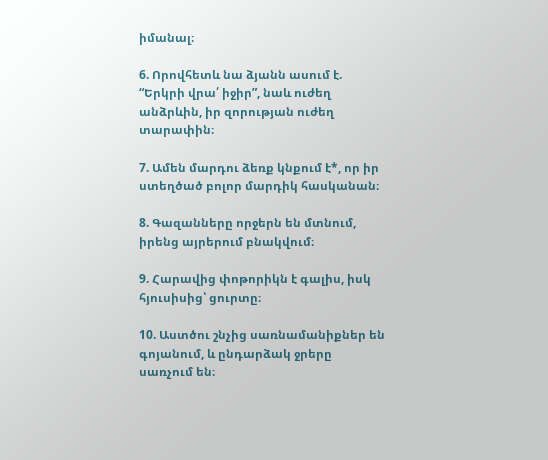իմանալ։

6. Որովհետև նա ձյանն ասում է. “Երկրի վրա՛ իջիր”, նաև ուժեղ անձրևին, իր զորության ուժեղ տարափին։

7. Ամեն մարդու ձեռք կնքում է*, որ իր ստեղծած բոլոր մարդիկ հասկանան։

8. Գազանները որջերն են մտնում, իրենց այրերում բնակվում։

9. Հարավից փոթորիկն է գալիս, իսկ հյուսիսից՝ ցուրտը։

10. Աստծու շնչից սառնամանիքներ են գոյանում, և ընդարձակ ջրերը սառչում են։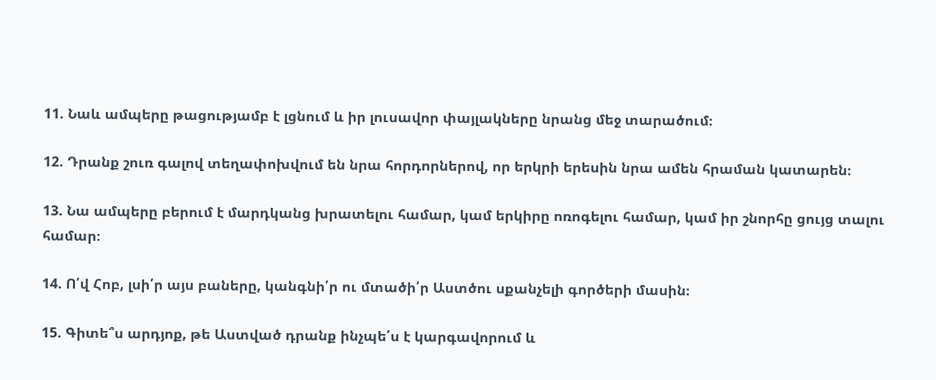11. Նաև ամպերը թացությամբ է լցնում և իր լուսավոր փայլակները նրանց մեջ տարածում։

12. Դրանք շուռ գալով տեղափոխվում են նրա հորդորներով, որ երկրի երեսին նրա ամեն հրաման կատարեն։

13. Նա ամպերը բերում է մարդկանց խրատելու համար, կամ երկիրը ոռոգելու համար, կամ իր շնորհը ցույց տալու համար։

14. Ո՛վ Հոբ, լսի՛ր այս բաները, կանգնի՛ր ու մտածի՛ր Աստծու սքանչելի գործերի մասին։

15. Գիտե՞ս արդյոք, թե Աստված դրանք ինչպե՛ս է կարգավորում և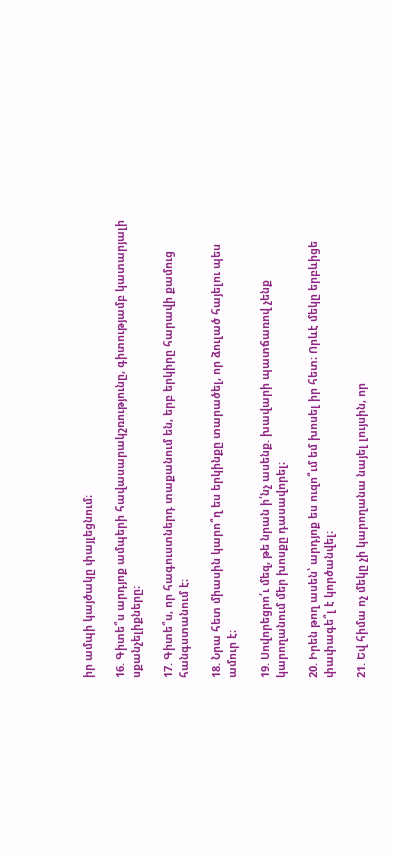իր ամպի կայծակը փայլեցնում։

16. Գիտե՞ս արդյոք ամպերի հավասարակշռությունը, գիտությամբ կատարյալի սքանչելիքները։

17. Գիտե՞ս, որ հագուստներդ տաքանում են, երբ երկիրը հարավի քամուց հանգստանում է։

18. Նրա հետ միասին կարո՞ղ ես երկինքը տարածել, որ ձուլած հայելու պես ամուր է։

19. Սովորեցրո՛ւ մեզ, թե նրան ի՛նչ ասենք. խավարի պատճառով չենք կարողանում մեր խոսքը դասավորել։

20. Իրեն թող ասեն՝ արդյոք ես ուզո՞ւմ եմ խոսել իր հետ։ Որևէ մեկը երբևիցե փափագե՞լ է կործանվել։

21. Եվ հիմա ոչ մեկը չի կարողանա նայել լույսին, որ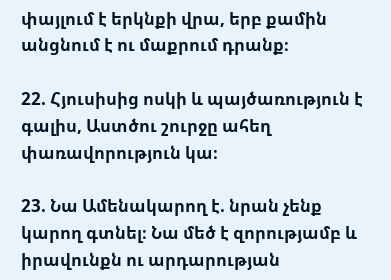փայլում է երկնքի վրա, երբ քամին անցնում է ու մաքրում դրանք։

22. Հյուսիսից ոսկի և պայծառություն է գալիս, Աստծու շուրջը ահեղ փառավորություն կա։

23. Նա Ամենակարող է. նրան չենք կարող գտնել։ Նա մեծ է զորությամբ և իրավունքն ու արդարության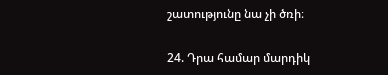շատությունը նա չի ծռի։

24. Դրա համար մարդիկ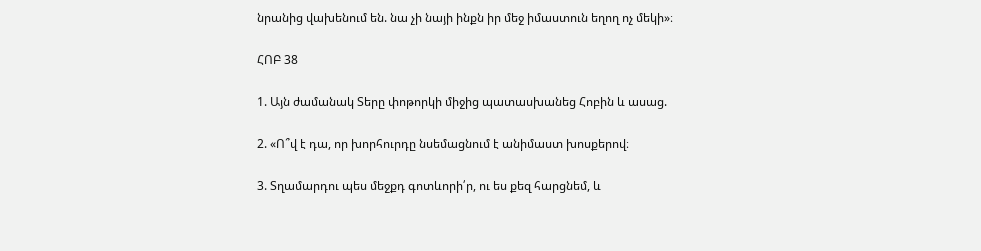նրանից վախենում են. նա չի նայի ինքն իր մեջ իմաստուն եղող ոչ մեկի»։

ՀՈԲ 38

1. Այն ժամանակ Տերը փոթորկի միջից պատասխանեց Հոբին և ասաց.

2. «Ո՞վ է դա, որ խորհուրդը նսեմացնում է անիմաստ խոսքերով։

3. Տղամարդու պես մեջքդ գոտևորի՛ր, ու ես քեզ հարցնեմ, և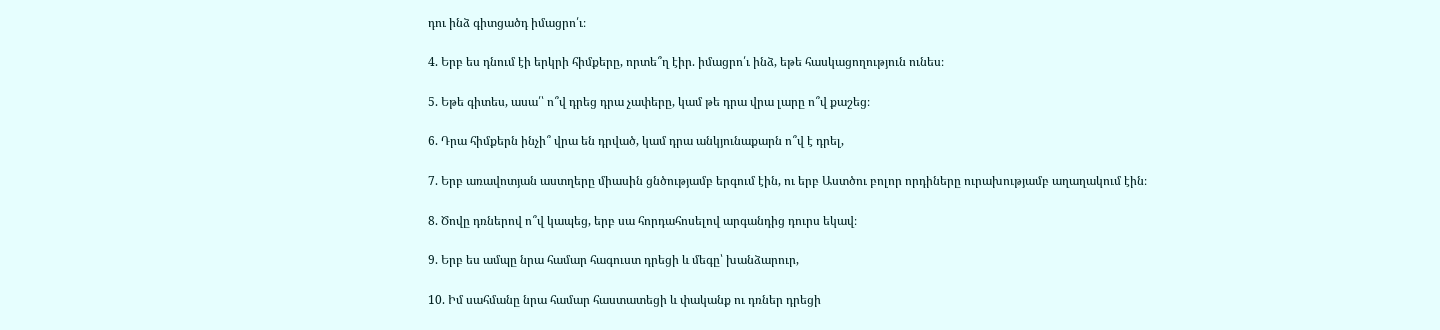դու ինձ գիտցածդ իմացրո՛ւ։

4. Երբ ես դնում էի երկրի հիմքերը, որտե՞ղ էիր. իմացրո՛ւ ինձ, եթե հասկացողություն ունես։

5. Եթե գիտես, ասա՛՝ ո՞վ դրեց դրա չափերը, կամ թե դրա վրա լարը ո՞վ քաշեց։

6. Դրա հիմքերն ինչի՞ վրա են դրված, կամ դրա անկյունաքարն ո՞վ է դրել,

7. Երբ առավոտյան աստղերը միասին ցնծությամբ երգում էին, ու երբ Աստծու բոլոր որդիները ուրախությամբ աղաղակում էին։

8. Ծովը դռներով ո՞վ կապեց, երբ սա հորդահոսելով արգանդից դուրս եկավ։

9. Երբ ես ամպը նրա համար հագուստ դրեցի և մեգը՝ խանձարուր,

10. Իմ սահմանը նրա համար հաստատեցի և փականք ու դռներ դրեցի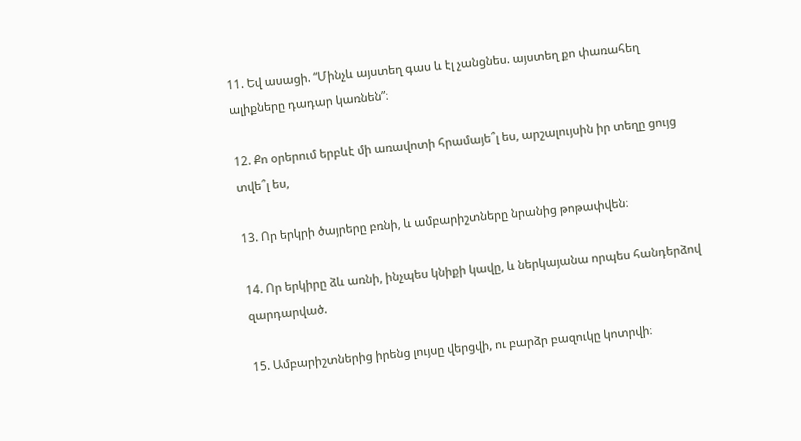11. Եվ ասացի. “Մինչև այստեղ գաս և էլ չանցնես. այստեղ քո փառահեղ ալիքները դադար կառնեն”։

12. Քո օրերում երբևէ մի առավոտի հրամայե՞լ ես, արշալույսին իր տեղը ցույց տվե՞լ ես,

13. Որ երկրի ծայրերը բռնի, և ամբարիշտները նրանից թոթափվեն։

14. Որ երկիրը ձև առնի, ինչպես կնիքի կավը, և ներկայանա որպես հանդերձով զարդարված.

15. Ամբարիշտներից իրենց լույսը վերցվի, ու բարձր բազուկը կոտրվի։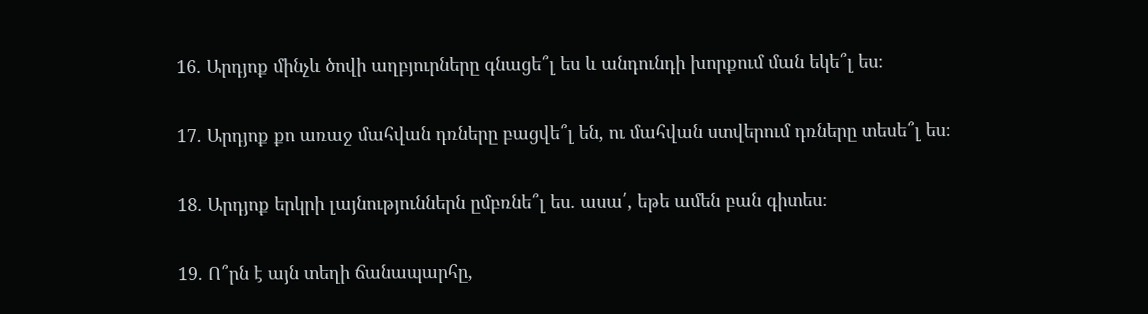16. Արդյոք մինչև ծովի աղբյուրները գնացե՞լ ես և անդունդի խորքում ման եկե՞լ ես։

17. Արդյոք քո առաջ մահվան դռները բացվե՞լ են, ու մահվան ստվերում դռները տեսե՞լ ես։

18. Արդյոք երկրի լայնություններն ըմբռնե՞լ ես. ասա՛, եթե ամեն բան գիտես։

19. Ո՞րն է այն տեղի ճանապարհը,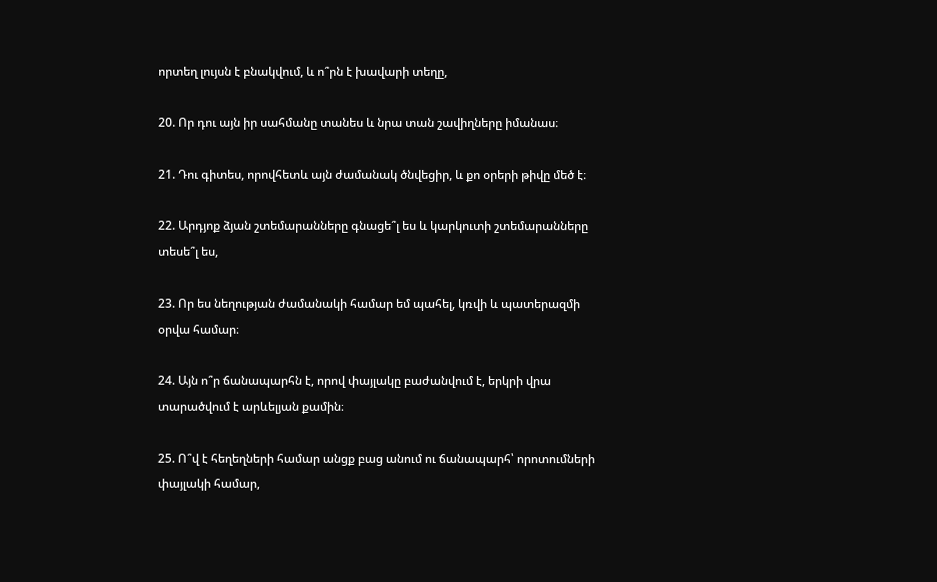որտեղ լույսն է բնակվում, և ո՞րն է խավարի տեղը,

20. Որ դու այն իր սահմանը տանես և նրա տան շավիղները իմանաս։

21. Դու գիտես, որովհետև այն ժամանակ ծնվեցիր, և քո օրերի թիվը մեծ է։

22. Արդյոք ձյան շտեմարանները գնացե՞լ ես և կարկուտի շտեմարանները տեսե՞լ ես,

23. Որ ես նեղության ժամանակի համար եմ պահել, կռվի և պատերազմի օրվա համար։

24. Այն ո՞ր ճանապարհն է, որով փայլակը բաժանվում է, երկրի վրա տարածվում է արևելյան քամին։

25. Ո՞վ է հեղեղների համար անցք բաց անում ու ճանապարհ՝ որոտումների փայլակի համար,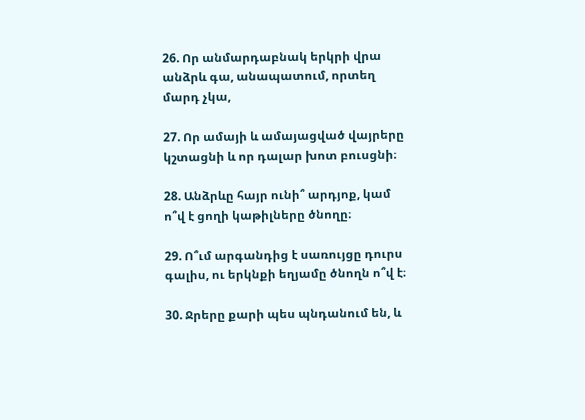26. Որ անմարդաբնակ երկրի վրա անձրև գա, անապատում, որտեղ մարդ չկա,

27. Որ ամայի և ամայացված վայրերը կշտացնի և որ դալար խոտ բուսցնի։

28. Անձրևը հայր ունի՞ արդյոք, կամ ո՞վ է ցողի կաթիլները ծնողը։

29. Ո՞ւմ արգանդից է սառույցը դուրս գալիս, ու երկնքի եղյամը ծնողն ո՞վ է։

30. Ջրերը քարի պես պնդանում են, և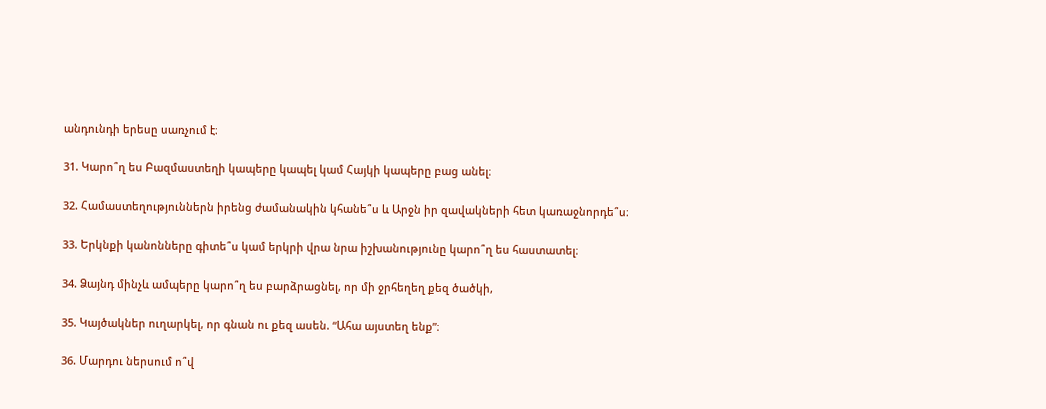անդունդի երեսը սառչում է։

31. Կարո՞ղ ես Բազմաստեղի կապերը կապել կամ Հայկի կապերը բաց անել։

32. Համաստեղություններն իրենց ժամանակին կհանե՞ս և Արջն իր զավակների հետ կառաջնորդե՞ս։

33. Երկնքի կանոնները գիտե՞ս կամ երկրի վրա նրա իշխանությունը կարո՞ղ ես հաստատել։

34. Ձայնդ մինչև ամպերը կարո՞ղ ես բարձրացնել, որ մի ջրհեղեղ քեզ ծածկի,

35. Կայծակներ ուղարկել, որ գնան ու քեզ ասեն. “Ահա այստեղ ենք”։

36. Մարդու ներսում ո՞վ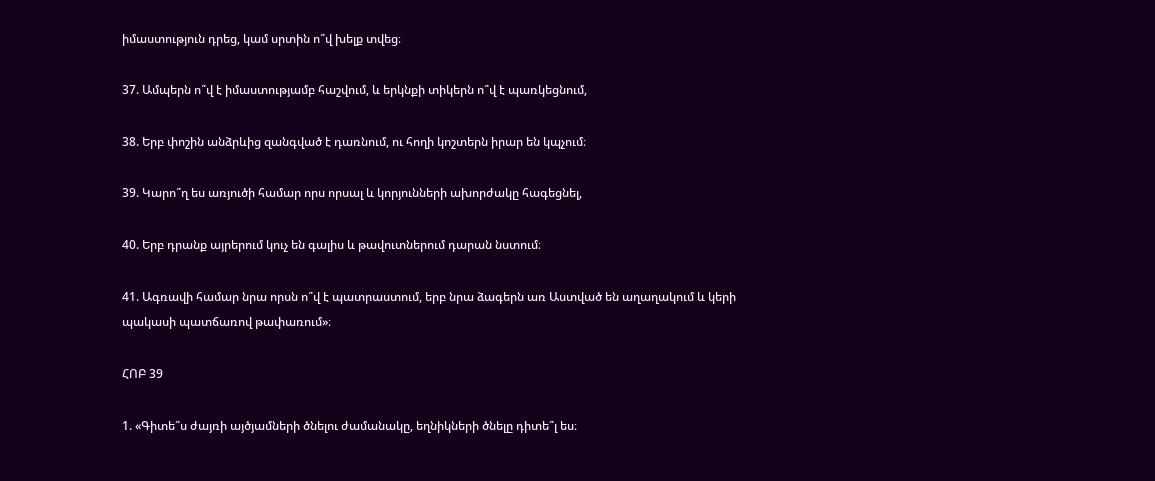իմաստություն դրեց, կամ սրտին ո՞վ խելք տվեց։

37. Ամպերն ո՞վ է իմաստությամբ հաշվում, և երկնքի տիկերն ո՞վ է պառկեցնում,

38. Երբ փոշին անձրևից զանգված է դառնում, ու հողի կոշտերն իրար են կպչում։

39. Կարո՞ղ ես առյուծի համար որս որսալ և կորյունների ախորժակը հագեցնել,

40. Երբ դրանք այրերում կուչ են գալիս և թավուտներում դարան նստում։

41. Ագռավի համար նրա որսն ո՞վ է պատրաստում, երբ նրա ձագերն առ Աստված են աղաղակում և կերի պակասի պատճառով թափառում»։

ՀՈԲ 39

1. «Գիտե՞ս ժայռի այծյամների ծնելու ժամանակը, եղնիկների ծնելը դիտե՞լ ես։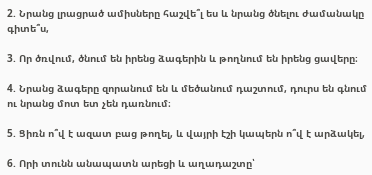2. Նրանց լրացրած ամիսները հաշվե՞լ ես և նրանց ծնելու ժամանակը գիտե՞ս,

3. Որ ծռվում, ծնում են իրենց ձագերին և թողնում են իրենց ցավերը։

4. Նրանց ձագերը զորանում են և մեծանում դաշտում, դուրս են գնում ու նրանց մոտ ետ չեն դառնում։

5. Ցիռն ո՞վ է ազատ բաց թողել, և վայրի էշի կապերն ո՞վ է արձակել,

6. Որի տունն անապատն արեցի և աղադաշտը՝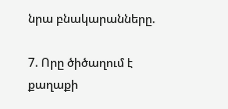նրա բնակարանները.

7. Որը ծիծաղում է քաղաքի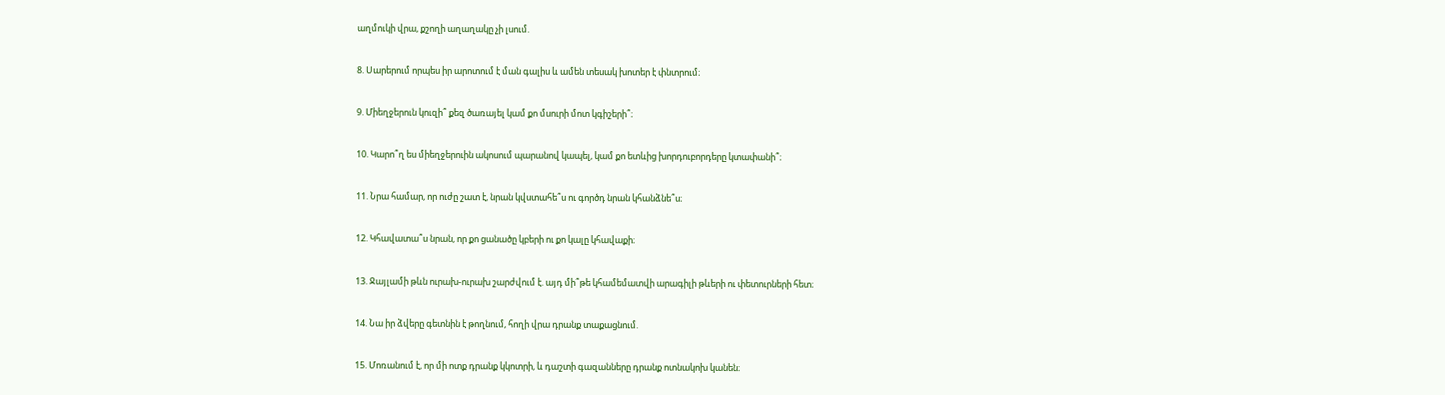աղմուկի վրա, քշողի աղաղակը չի լսում.

8. Սարերում որպես իր արոտում է ման գալիս և ամեն տեսակ խոտեր է փնտրում։

9. Միեղջերուն կուզի՞ քեզ ծառայել կամ քո մսուրի մոտ կգիշերի՞։

10. Կարո՞ղ ես միեղջերուին ակոսում պարանով կապել, կամ քո ետևից խորդուբորդերը կտափանի՞։

11. Նրա համար, որ ուժը շատ է, նրան կվստահե՞ս ու գործդ նրան կհանձնե՞ս։

12. Կհավատա՞ս նրան, որ քո ցանածը կբերի ու քո կալը կհավաքի։

13. Ջայլամի թևն ուրախ-ուրախ շարժվում է. այդ մի՞թե կհամեմատվի արագիլի թևերի ու փետուրների հետ։

14. Նա իր ձվերը գետնին է թողնում, հողի վրա դրանք տաքացնում.

15. Մոռանում է, որ մի ոտք դրանք կկոտրի, և դաշտի գազանները դրանք ոտնակոխ կանեն։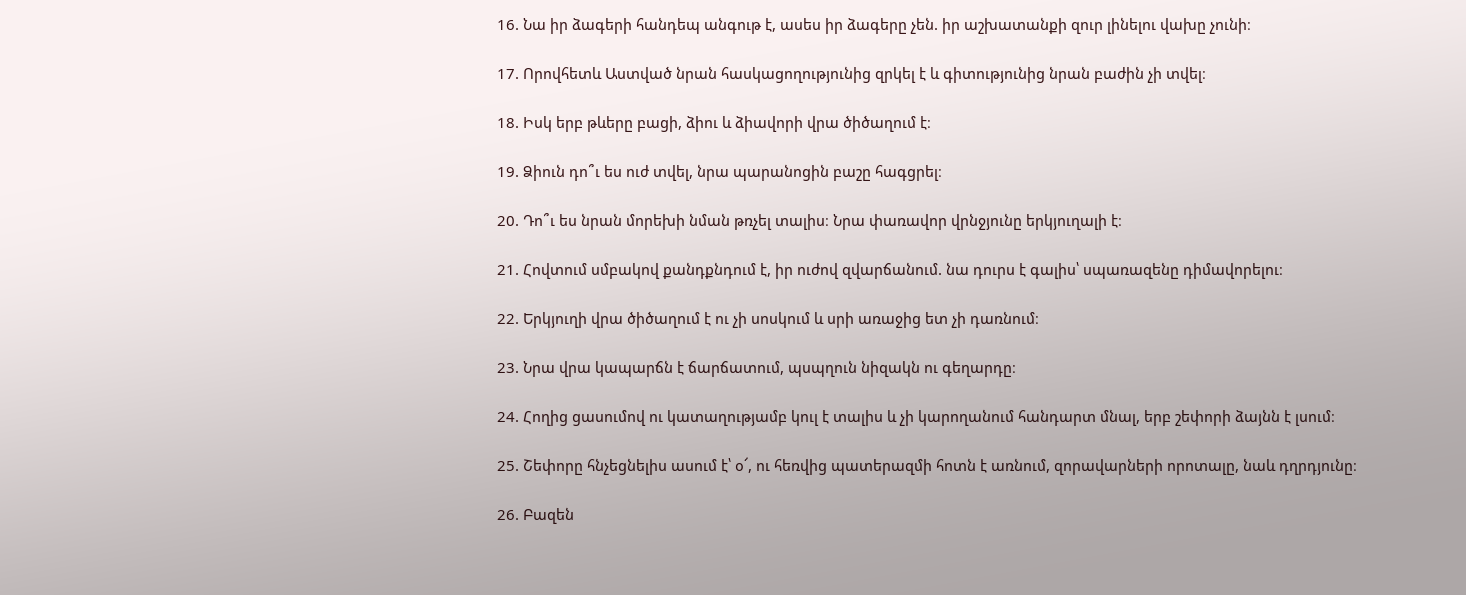16. Նա իր ձագերի հանդեպ անգութ է, ասես իր ձագերը չեն. իր աշխատանքի զուր լինելու վախը չունի։

17. Որովհետև Աստված նրան հասկացողությունից զրկել է և գիտությունից նրան բաժին չի տվել։

18. Իսկ երբ թևերը բացի, ձիու և ձիավորի վրա ծիծաղում է։

19. Ձիուն դո՞ւ ես ուժ տվել, նրա պարանոցին բաշը հագցրել։

20. Դո՞ւ ես նրան մորեխի նման թռչել տալիս։ Նրա փառավոր վրնջյունը երկյուղալի է։

21. Հովտում սմբակով քանդքնդում է, իր ուժով զվարճանում. նա դուրս է գալիս՝ սպառազենը դիմավորելու։

22. Երկյուղի վրա ծիծաղում է ու չի սոսկում և սրի առաջից ետ չի դառնում։

23. Նրա վրա կապարճն է ճարճատում, պսպղուն նիզակն ու գեղարդը։

24. Հողից ցասումով ու կատաղությամբ կուլ է տալիս և չի կարողանում հանդարտ մնալ, երբ շեփորի ձայնն է լսում։

25. Շեփորը հնչեցնելիս ասում է՝ օ՜, ու հեռվից պատերազմի հոտն է առնում, զորավարների որոտալը, նաև դղրդյունը։

26. Բազեն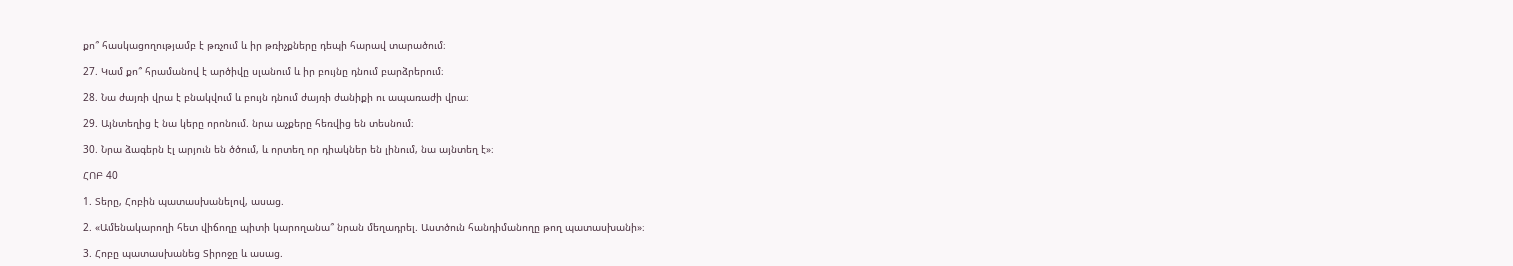քո՞ հասկացողությամբ է թռչում և իր թռիչքները դեպի հարավ տարածում։

27. Կամ քո՞ հրամանով է արծիվը սլանում և իր բույնը դնում բարձրերում։

28. Նա ժայռի վրա է բնակվում և բույն դնում ժայռի ժանիքի ու ապառաժի վրա։

29. Այնտեղից է նա կերը որոնում. նրա աչքերը հեռվից են տեսնում։

30. Նրա ձագերն էլ արյուն են ծծում, և որտեղ որ դիակներ են լինում, նա այնտեղ է»։

ՀՈԲ 40

1. Տերը, Հոբին պատասխանելով, ասաց.

2. «Ամենակարողի հետ վիճողը պիտի կարողանա՞ նրան մեղադրել. Աստծուն հանդիմանողը թող պատասխանի»։

3. Հոբը պատասխանեց Տիրոջը և ասաց.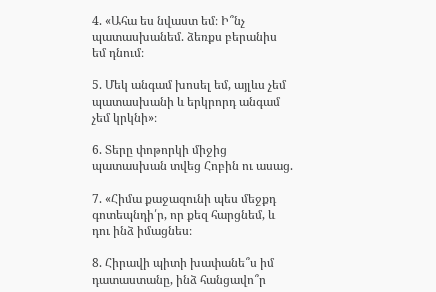4. «Ահա ես նվաստ եմ։ Ի՞նչ պատասխանեմ. ձեռքս բերանիս եմ դնում։

5. Մեկ անգամ խոսել եմ, այլևս չեմ պատասխանի և երկրորդ անգամ չեմ կրկնի»։

6. Տերը փոթորկի միջից պատասխան տվեց Հոբին ու ասաց.

7. «Հիմա քաջազունի պես մեջքդ գոտեպնդի՛ր, որ քեզ հարցնեմ, և դու ինձ իմացնես։

8. Հիրավի պիտի խափանե՞ս իմ դատաստանը, ինձ հանցավո՞ր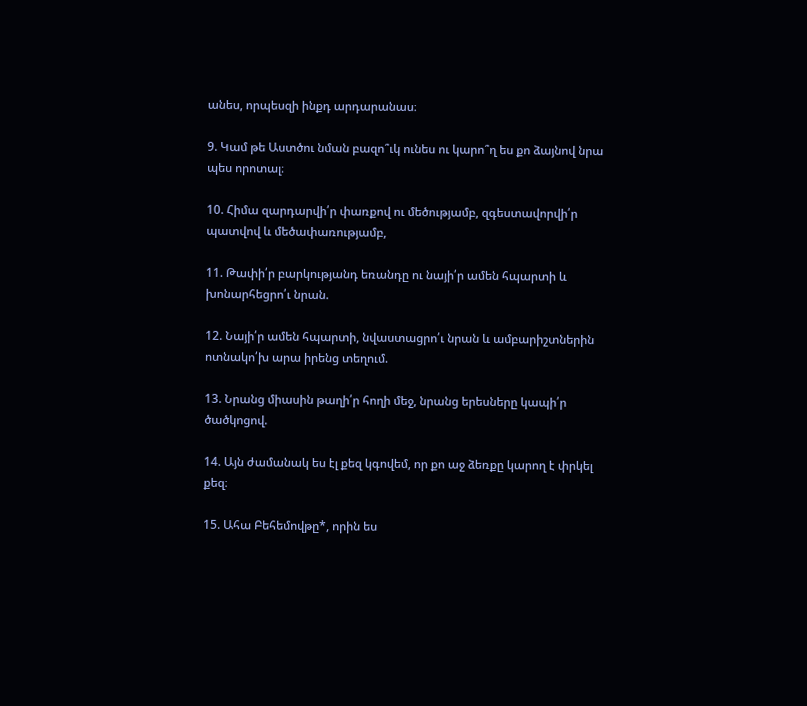անես, որպեսզի ինքդ արդարանաս։

9. Կամ թե Աստծու նման բազո՞ւկ ունես ու կարո՞ղ ես քո ձայնով նրա պես որոտալ։

10. Հիմա զարդարվի՛ր փառքով ու մեծությամբ, զգեստավորվի՛ր պատվով և մեծափառությամբ,

11. Թափի՛ր բարկությանդ եռանդը ու նայի՛ր ամեն հպարտի և խոնարհեցրո՛ւ նրան.

12. Նայի՛ր ամեն հպարտի, նվաստացրո՛ւ նրան և ամբարիշտներին ոտնակո՛խ արա իրենց տեղում.

13. Նրանց միասին թաղի՛ր հողի մեջ, նրանց երեսները կապի՛ր ծածկոցով.

14. Այն ժամանակ ես էլ քեզ կգովեմ, որ քո աջ ձեռքը կարող է փրկել քեզ։

15. Ահա Բեհեմովթը*, որին ես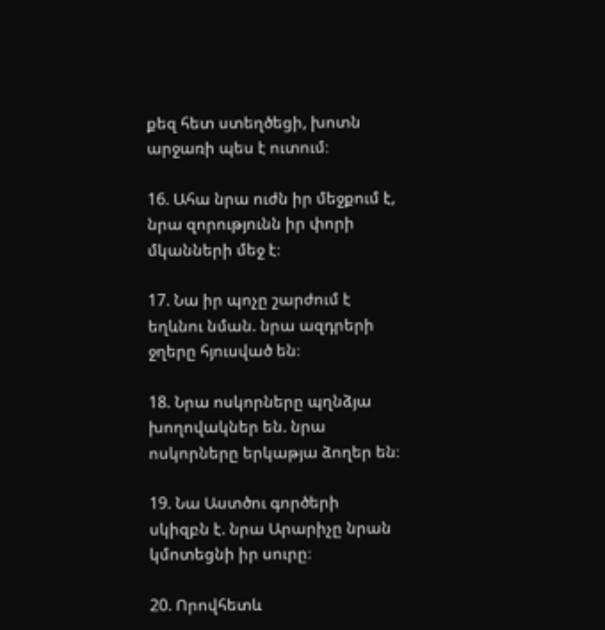քեզ հետ ստեղծեցի, խոտն արջառի պես է ուտում։

16. Ահա նրա ուժն իր մեջքում է, նրա զորությունն իր փորի մկանների մեջ է։

17. Նա իր պոչը շարժում է եղևնու նման. նրա ազդրերի ջղերը հյուսված են։

18. Նրա ոսկորները պղնձյա խողովակներ են. նրա ոսկորները երկաթյա ձողեր են։

19. Նա Աստծու գործերի սկիզբն է. նրա Արարիչը նրան կմոտեցնի իր սուրը։

20. Որովհետև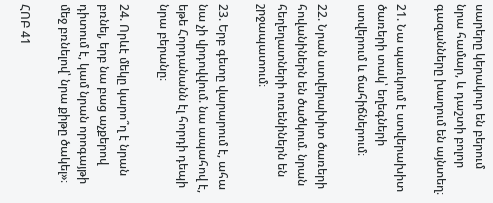սարերը կերակուր են բերում նրա համար, և դաշտի բոլոր գազանները խաղում են այնտեղ։

21. Նա պառկում է ստվերախիտ ծառերի տակ՝ եղեգների ստվերում և ճահիճներում։

22. Նրան ստվերախիտ ծառերի հովանիներն են ծածկում. նրան հեղեղատների ուռենիներն են շրջապատում։

23. Երբ գետը վարարում է, ահա նա չի վրդովվում. նա ապահով է, եթե Հորդանանն էլ հորդի դեպի նրա բերանը։

24. Որևէ մեկը կարո՞ղ է նրան բռնել, երբ նա բաց աչքերով դիտում է, կամ նրան որոգայթի մեջ բռնելով՝ նրա քիթը ծակել»։

ՀՈԲ 41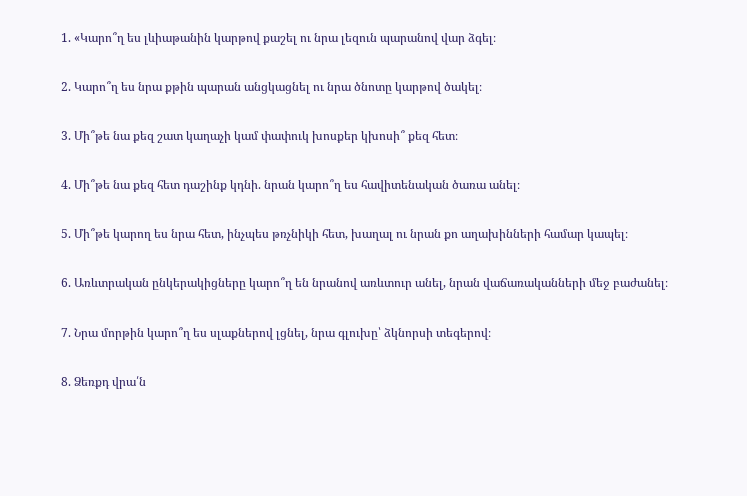1. «Կարո՞ղ ես լևիաթանին կարթով քաշել ու նրա լեզուն պարանով վար ձգել։

2. Կարո՞ղ ես նրա քթին պարան անցկացնել ու նրա ծնոտը կարթով ծակել։

3. Մի՞թե նա քեզ շատ կաղաչի կամ փափուկ խոսքեր կխոսի՞ քեզ հետ։

4. Մի՞թե նա քեզ հետ դաշինք կդնի. նրան կարո՞ղ ես հավիտենական ծառա անել։

5. Մի՞թե կարող ես նրա հետ, ինչպես թռչնիկի հետ, խաղալ ու նրան քո աղախինների համար կապել։

6. Առևտրական ընկերակիցները կարո՞ղ են նրանով առևտուր անել, նրան վաճառականների մեջ բաժանել։

7. Նրա մորթին կարո՞ղ ես սլաքներով լցնել, նրա գլուխը՝ ձկնորսի տեգերով։

8. Ձեռքդ վրա՛ն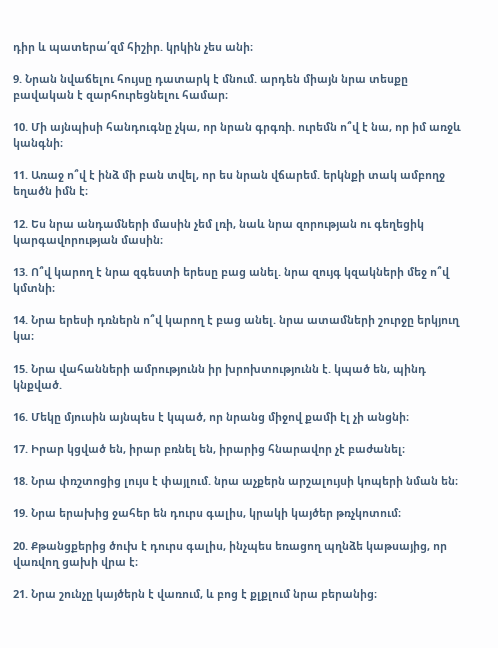դիր և պատերա՛զմ հիշիր. կրկին չես անի։

9. Նրան նվաճելու հույսը դատարկ է մնում. արդեն միայն նրա տեսքը բավական է զարհուրեցնելու համար։

10. Մի այնպիսի հանդուգնը չկա, որ նրան գրգռի. ուրեմն ո՞վ է նա, որ իմ առջև կանգնի։

11. Առաջ ո՞վ է ինձ մի բան տվել, որ ես նրան վճարեմ. երկնքի տակ ամբողջ եղածն իմն է։

12. Ես նրա անդամների մասին չեմ լռի, նաև նրա զորության ու գեղեցիկ կարգավորության մասին։

13. Ո՞վ կարող է նրա զգեստի երեսը բաց անել. նրա զույգ կզակների մեջ ո՞վ կմտնի։

14. Նրա երեսի դռներն ո՞վ կարող է բաց անել. նրա ատամների շուրջը երկյուղ կա։

15. Նրա վահանների ամրությունն իր խրոխտությունն է. կպած են, պինդ կնքված.

16. Մեկը մյուսին այնպես է կպած, որ նրանց միջով քամի էլ չի անցնի։

17. Իրար կցված են, իրար բռնել են, իրարից հնարավոր չէ բաժանել։

18. Նրա փռշտոցից լույս է փայլում. նրա աչքերն արշալույսի կոպերի նման են։

19. Նրա երախից ջահեր են դուրս գալիս, կրակի կայծեր թռչկոտում։

20. Քթանցքերից ծուխ է դուրս գալիս, ինչպես եռացող պղնձե կաթսայից, որ վառվող ցախի վրա է։

21. Նրա շունչը կայծերն է վառում, և բոց է քլքլում նրա բերանից։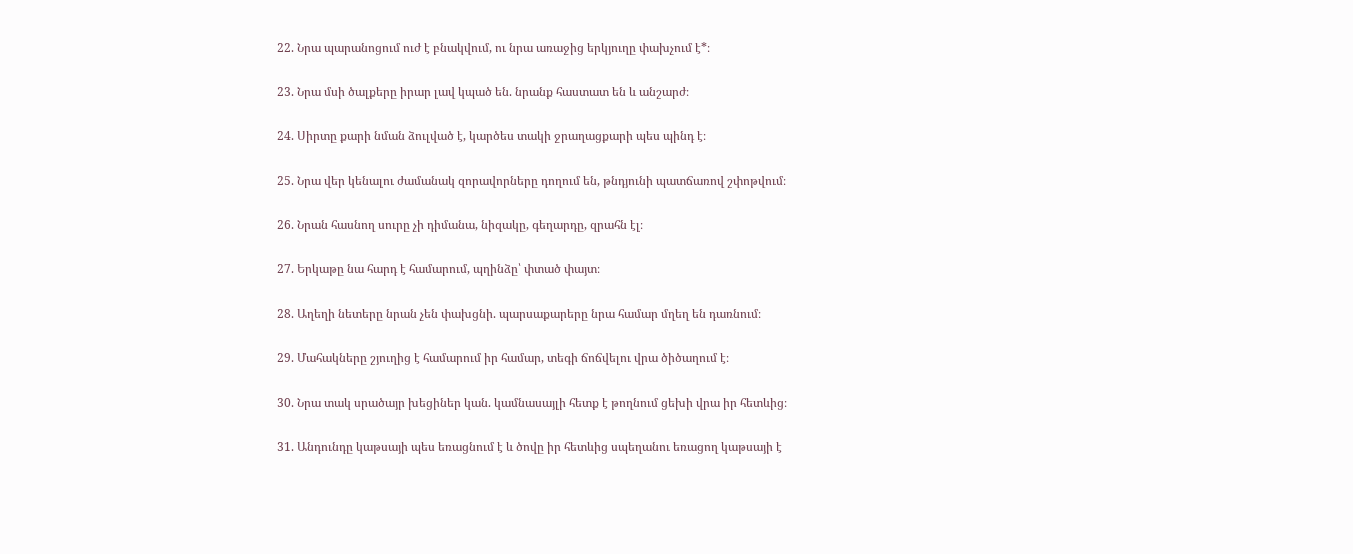22. Նրա պարանոցում ուժ է բնակվում, ու նրա առաջից երկյուղը փախչում է*։

23. Նրա մսի ծալքերը իրար լավ կպած են. նրանք հաստատ են և անշարժ։

24. Սիրտը քարի նման ձուլված է, կարծես տակի ջրաղացքարի պես պինդ է։

25. Նրա վեր կենալու ժամանակ զորավորները դողում են, թնդյունի պատճառով շփոթվում։

26. Նրան հասնող սուրը չի դիմանա, նիզակը, գեղարդը, զրահն էլ։

27. Երկաթը նա հարդ է համարում, պղինձը՝ փտած փայտ։

28. Աղեղի նետերը նրան չեն փախցնի. պարսաքարերը նրա համար մղեղ են դառնում։

29. Մահակները շյուղից է համարում իր համար, տեգի ճոճվելու վրա ծիծաղում է։

30. Նրա տակ սրածայր խեցիներ կան. կամնասայլի հետք է թողնում ցեխի վրա իր հետևից։

31. Անդունդը կաթսայի պես եռացնում է և ծովը իր հետևից սպեղանու եռացող կաթսայի է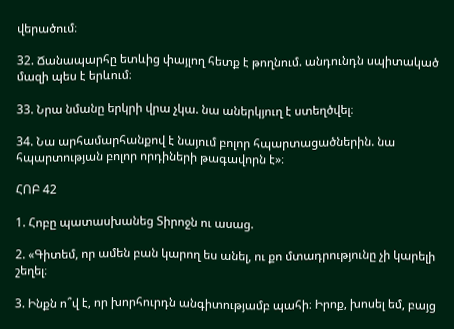վերածում։

32. Ճանապարհը ետևից փայլող հետք է թողնում. անդունդն սպիտակած մազի պես է երևում։

33. Նրա նմանը երկրի վրա չկա. նա աներկյուղ է ստեղծվել։

34. Նա արհամարհանքով է նայում բոլոր հպարտացածներին. նա հպարտության բոլոր որդիների թագավորն է»։

ՀՈԲ 42

1. Հոբը պատասխանեց Տիրոջն ու ասաց.

2. «Գիտեմ, որ ամեն բան կարող ես անել, ու քո մտադրությունը չի կարելի շեղել։

3. Ինքն ո՞վ է, որ խորհուրդն անգիտությամբ պահի։ Իրոք, խոսել եմ, բայց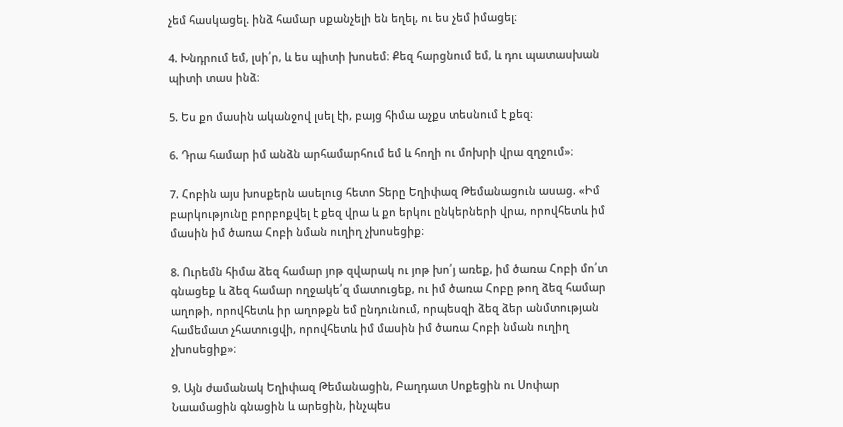չեմ հասկացել. ինձ համար սքանչելի են եղել, ու ես չեմ իմացել։

4. Խնդրում եմ, լսի՛ր, և ես պիտի խոսեմ։ Քեզ հարցնում եմ, և դու պատասխան պիտի տաս ինձ։

5. Ես քո մասին ականջով լսել էի, բայց հիմա աչքս տեսնում է քեզ։

6. Դրա համար իմ անձն արհամարհում եմ և հողի ու մոխրի վրա զղջում»։

7. Հոբին այս խոսքերն ասելուց հետո Տերը Եղիփազ Թեմանացուն ասաց. «Իմ բարկությունը բորբոքվել է քեզ վրա և քո երկու ընկերների վրա, որովհետև իմ մասին իմ ծառա Հոբի նման ուղիղ չխոսեցիք։

8. Ուրեմն հիմա ձեզ համար յոթ զվարակ ու յոթ խո՛յ առեք, իմ ծառա Հոբի մո՛տ գնացեք և ձեզ համար ողջակե՛զ մատուցեք, ու իմ ծառա Հոբը թող ձեզ համար աղոթի, որովհետև իր աղոթքն եմ ընդունում, որպեսզի ձեզ ձեր անմտության համեմատ չհատուցվի, որովհետև իմ մասին իմ ծառա Հոբի նման ուղիղ չխոսեցիք»։

9. Այն ժամանակ Եղիփազ Թեմանացին, Բաղդատ Սոքեցին ու Սոփար Նաամացին գնացին և արեցին, ինչպես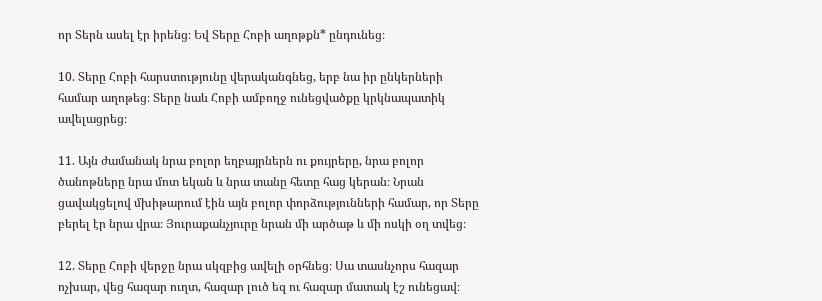որ Տերն ասել էր իրենց։ Եվ Տերը Հոբի աղոթքն* ընդունեց։

10. Տերը Հոբի հարստությունը վերականգնեց, երբ նա իր ընկերների համար աղոթեց։ Տերը նաև Հոբի ամբողջ ունեցվածքը կրկնապատիկ ավելացրեց։

11. Այն ժամանակ նրա բոլոր եղբայրներն ու քույրերը, նրա բոլոր ծանոթները նրա մոտ եկան և նրա տանը հետը հաց կերան։ Նրան ցավակցելով մխիթարում էին այն բոլոր փորձությունների համար, որ Տերը բերել էր նրա վրա։ Յուրաքանչյուրը նրան մի արծաթ և մի ոսկի օղ տվեց։

12. Տերը Հոբի վերջը նրա սկզբից ավելի օրհնեց։ Սա տասնչորս հազար ոչխար, վեց հազար ուղտ, հազար լուծ եզ ու հազար մատակ էշ ունեցավ։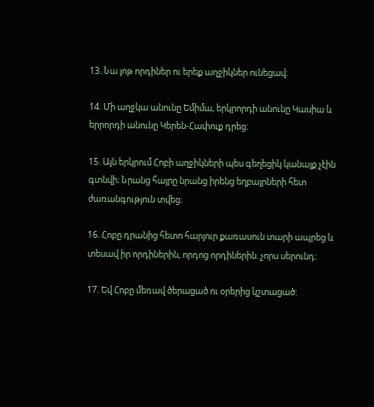13. Նա յոթ որդիներ ու երեք աղջիկներ ունեցավ։

14. Մի աղջկա անունը Եմիմա, երկրորդի անունը Կասիա և երրորդի անունը Կերեն-Հափուք դրեց։

15. Այն երկրում Հոբի աղջիկների պես գեղեցիկ կանայք չէին գտնվի։ Նրանց հայրը նրանց իրենց եղբայրների հետ ժառանգություն տվեց։

16. Հոբը դրանից հետո հարյուր քառասուն տարի ապրեց և տեսավ իր որդիներին, որդոց որդիներին. չորս սերունդ։

17. Եվ Հոբը մեռավ ծերացած ու օրերից կշտացած։